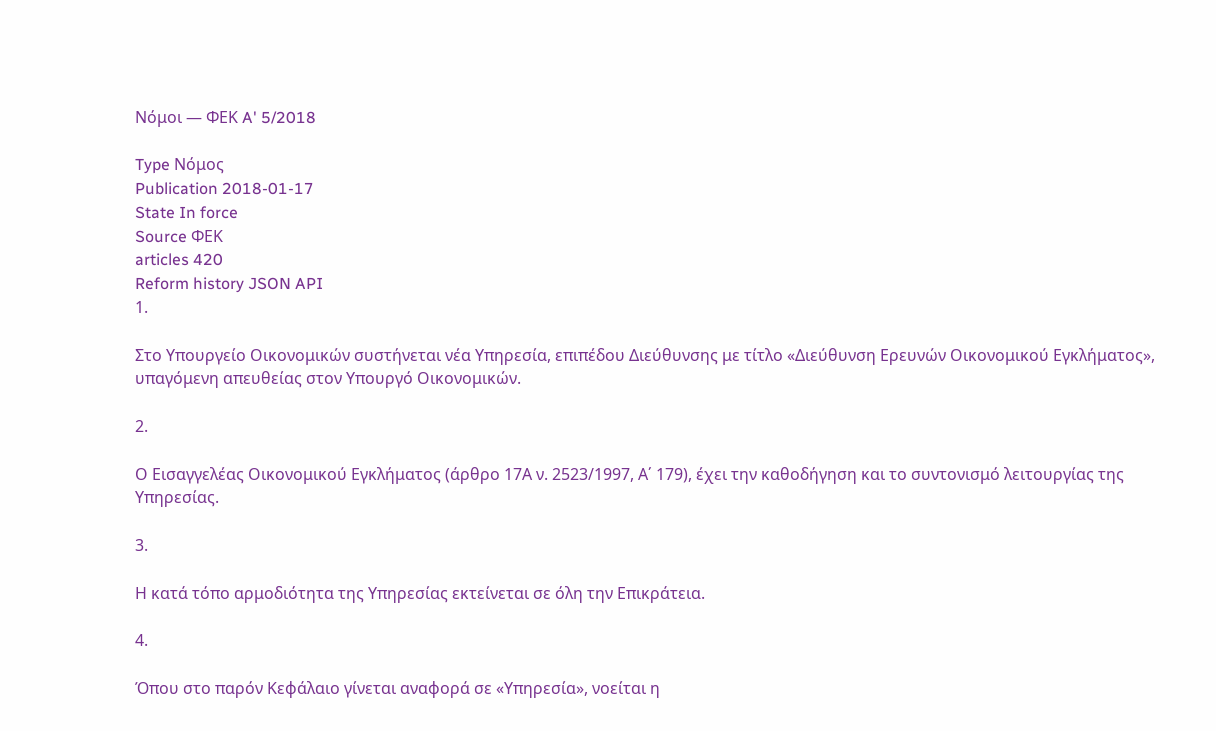Νόμοι — ΦΕΚ A' 5/2018

Type Νόμος
Publication 2018-01-17
State In force
Source ΦΕΚ
articles 420
Reform history JSON API
1.

Στο Υπουργείο Οικονομικών συστήνεται νέα Υπηρεσία, επιπέδου Διεύθυνσης με τίτλο «Διεύθυνση Ερευνών Οικονομικού Εγκλήματος», υπαγόμενη απευθείας στον Υπουργό Οικονομικών.

2.

Ο Εισαγγελέας Οικονομικού Εγκλήματος (άρθρο 17Α ν. 2523/1997, Α΄ 179), έχει την καθοδήγηση και το συντονισμό λειτουργίας της Υπηρεσίας.

3.

Η κατά τόπο αρμοδιότητα της Υπηρεσίας εκτείνεται σε όλη την Επικράτεια.

4.

Όπου στο παρόν Κεφάλαιο γίνεται αναφορά σε «Υπηρεσία», νοείται η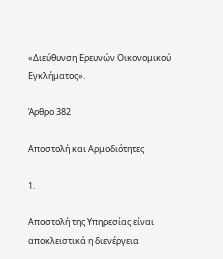«Διεύθυνση Ερευνών Οικονομικού Εγκλήματος».

Άρθρο 382

Αποστολή και Αρμοδιότητες

1.

Αποστολή της Υπηρεσίας είναι αποκλειστικά η διενέργεια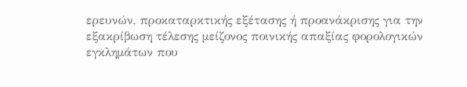ερευνών, προκαταρκτικής εξέτασης ή προανάκρισης για την εξακρίβωση τέλεσης μείζονος ποινικής απαξίας φορολογικών εγκλημάτων που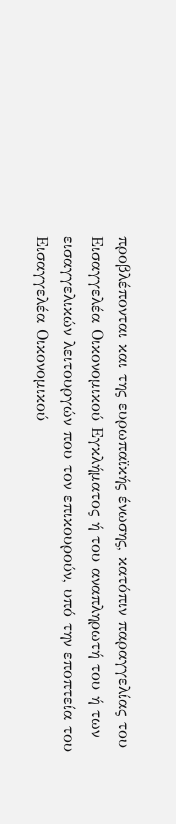προβλέπονται και της ευρωπαϊκής ένωσης, κατόπιν παραγγελίας του Εισαγγελέα Οικονομικού Εγκλήματος ή του αναπληρωτή του ή των εισαγγελικών λειτουργών που τον επικουρούν, υπό την εποπτεία του Εισαγγελέα Οικονομικού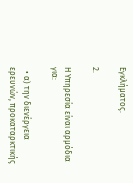Εγκλήματος.

2.

Η Υπηρεσία είναι αρμόδια για:

  • α) την διενέργεια ερευνών, προκαταρκτικής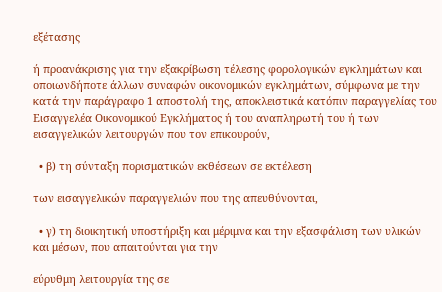εξέτασης

ή προανάκρισης για την εξακρίβωση τέλεσης φορολογικών εγκλημάτων και οποιωνδήποτε άλλων συναφών οικονομικών εγκλημάτων, σύμφωνα με την κατά την παράγραφο 1 αποστολή της, αποκλειστικά κατόπιν παραγγελίας του Εισαγγελέα Οικονομικού Εγκλήματος ή του αναπληρωτή του ή των εισαγγελικών λειτουργών που τον επικουρούν,

  • β) τη σύνταξη πορισματικών εκθέσεων σε εκτέλεση

των εισαγγελικών παραγγελιών που της απευθύνονται,

  • γ) τη διοικητική υποστήριξη και μέριμνα και την εξασφάλιση των υλικών και μέσων, που απαιτούνται για την

εύρυθμη λειτουργία της σε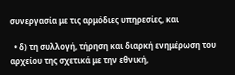συνεργασία με τις αρμόδιες υπηρεσίες, και

  • δ) τη συλλογή, τήρηση και διαρκή ενημέρωση του αρχείου της σχετικά με την εθνική,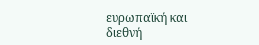ευρωπαϊκή και διεθνή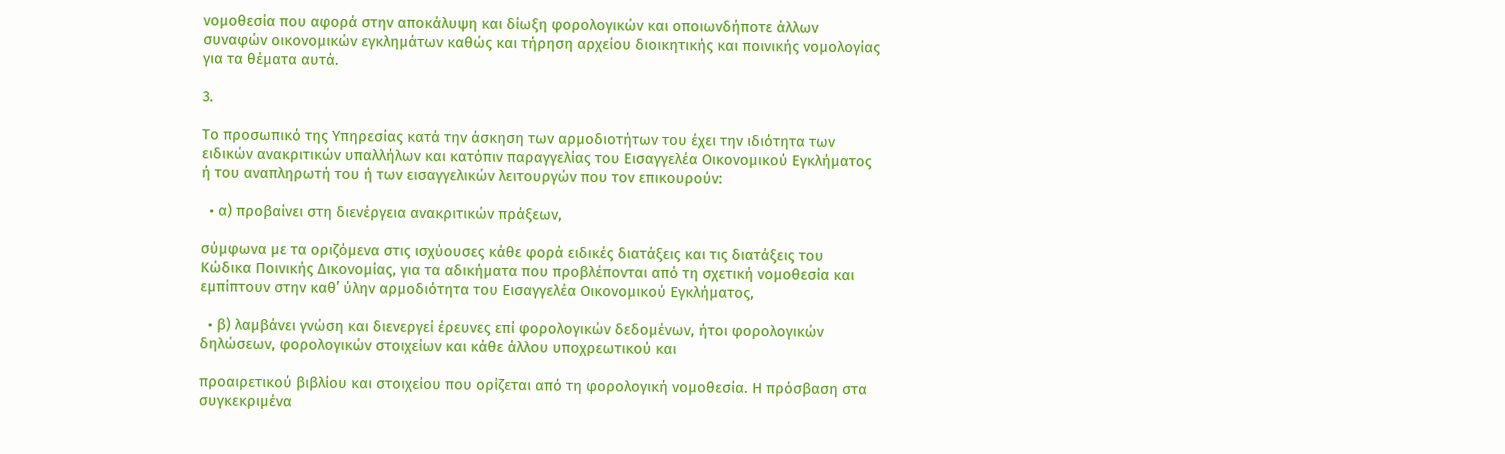νομοθεσία που αφορά στην αποκάλυψη και δίωξη φορολογικών και οποιωνδήποτε άλλων συναφών οικονομικών εγκλημάτων καθώς και τήρηση αρχείου διοικητικής και ποινικής νομολογίας για τα θέματα αυτά.

3.

Το προσωπικό της Υπηρεσίας κατά την άσκηση των αρμοδιοτήτων του έχει την ιδιότητα των ειδικών ανακριτικών υπαλλήλων και κατόπιν παραγγελίας του Εισαγγελέα Οικονομικού Εγκλήματος ή του αναπληρωτή του ή των εισαγγελικών λειτουργών που τον επικουρούν:

  • α) προβαίνει στη διενέργεια ανακριτικών πράξεων,

σύμφωνα με τα οριζόμενα στις ισχύουσες κάθε φορά ειδικές διατάξεις και τις διατάξεις του Κώδικα Ποινικής Δικονομίας, για τα αδικήματα που προβλέπονται από τη σχετική νομοθεσία και εμπίπτουν στην καθ’ ύλην αρμοδιότητα του Εισαγγελέα Οικονομικού Εγκλήματος,

  • β) λαμβάνει γνώση και διενεργεί έρευνες επί φορολογικών δεδομένων, ήτοι φορολογικών δηλώσεων, φορολογικών στοιχείων και κάθε άλλου υποχρεωτικού και

προαιρετικού βιβλίου και στοιχείου που ορίζεται από τη φορολογική νομοθεσία. Η πρόσβαση στα συγκεκριμένα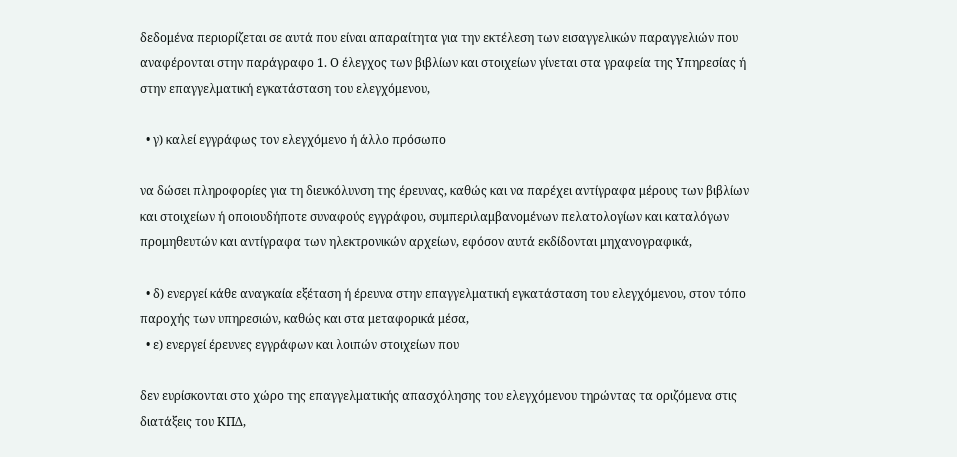δεδομένα περιορίζεται σε αυτά που είναι απαραίτητα για την εκτέλεση των εισαγγελικών παραγγελιών που αναφέρονται στην παράγραφο 1. Ο έλεγχος των βιβλίων και στοιχείων γίνεται στα γραφεία της Υπηρεσίας ή στην επαγγελματική εγκατάσταση του ελεγχόμενου,

  • γ) καλεί εγγράφως τον ελεγχόμενο ή άλλο πρόσωπο

να δώσει πληροφορίες για τη διευκόλυνση της έρευνας, καθώς και να παρέχει αντίγραφα μέρους των βιβλίων και στοιχείων ή οποιουδήποτε συναφούς εγγράφου, συμπεριλαμβανομένων πελατολογίων και καταλόγων προμηθευτών και αντίγραφα των ηλεκτρονικών αρχείων, εφόσον αυτά εκδίδονται μηχανογραφικά,

  • δ) ενεργεί κάθε αναγκαία εξέταση ή έρευνα στην επαγγελματική εγκατάσταση του ελεγχόμενου, στον τόπο παροχής των υπηρεσιών, καθώς και στα μεταφορικά μέσα,
  • ε) ενεργεί έρευνες εγγράφων και λοιπών στοιχείων που

δεν ευρίσκονται στο χώρο της επαγγελματικής απασχόλησης του ελεγχόμενου τηρώντας τα οριζόμενα στις διατάξεις του ΚΠΔ,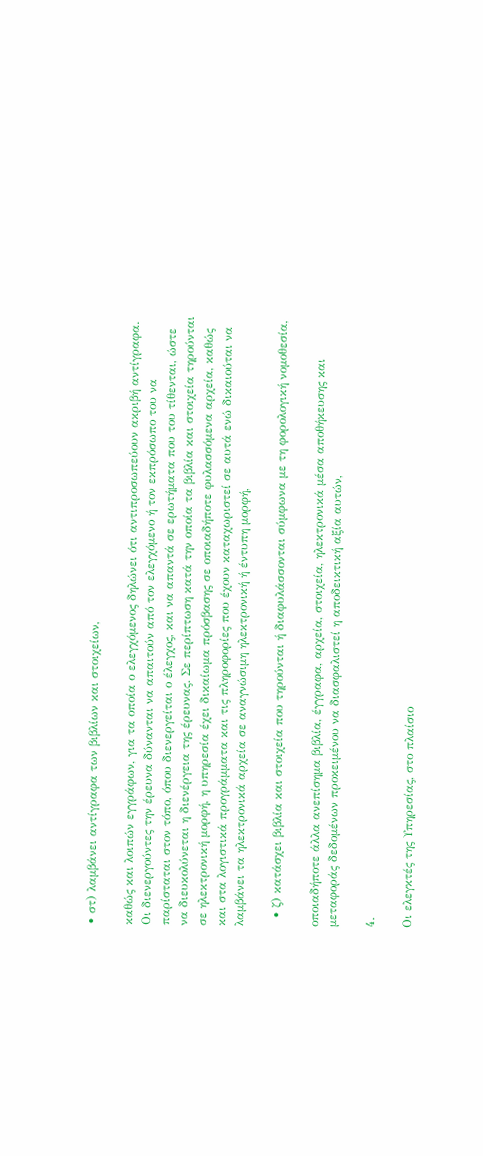• στ) λαμβάνει αντίγραφα των βιβλίων και στοιχείων,

καθώς και λοιπών εγγράφων, για τα οποία ο ελεγχόμενος δηλώνει ότι αντιπροσωπεύουν ακριβή αντίγραφα. Οι διενεργούντες την έρευνα δύνανται να απαιτούν από τον ελεγχόμενο ή τον εκπρόσωπο του να παρίσταται στον τόπο, όπου διενεργείται ο έλεγχος, και να απαντά σε ερωτήματα που του τίθενται, ώστε να διευκολύνεται η διενέργεια της έρευνας. Σε περίπτωση κατά την οποία τα βιβλία και στοιχεία τηρούνται σε ηλεκτρονική μορφή, η υπηρεσία έχει δικαίωμα πρόσβασης σε οποιαδήποτε φυλασσόμενα αρχεία, καθώς και στα λογιστικά προγράμματα και τις πληροφορίες που έχουν καταχωριστεί σε αυτά ενώ δικαιούται να λαμβάνει τα ηλεκτρονικά αρχεία σε αναγνώσιμη ηλεκτρονική ή έντυπη μορφή,

  • ζ) κατάσχει βιβλία και στοιχεία που τηρούνται ή διαφυλάσσονται σύμφωνα με τη φορολογική νομοθεσία,

οποιαδήποτε άλλα ανεπίσημα βιβλία, έγγραφα, αρχεία, στοιχεία, ηλεκτρονικά μέσα αποθήκευσης και μεταφοράς δεδομένων προκειμένου να διασφαλιστεί η αποδεικτική αξία αυτών,

4.

Οι ελεγκτές της Υπηρεσίας, στο πλαίσιο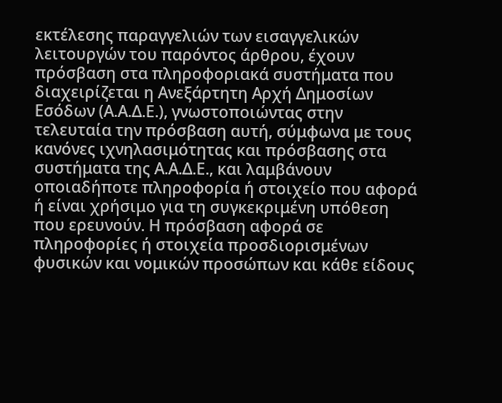εκτέλεσης παραγγελιών των εισαγγελικών λειτουργών του παρόντος άρθρου, έχουν πρόσβαση στα πληροφοριακά συστήματα που διαχειρίζεται η Ανεξάρτητη Αρχή Δημοσίων Εσόδων (Α.Α.Δ.Ε.), γνωστοποιώντας στην τελευταία την πρόσβαση αυτή, σύμφωνα με τους κανόνες ιχνηλασιμότητας και πρόσβασης στα συστήματα της Α.Α.Δ.Ε., και λαμβάνουν οποιαδήποτε πληροφορία ή στοιχείο που αφορά ή είναι χρήσιμο για τη συγκεκριμένη υπόθεση που ερευνούν. Η πρόσβαση αφορά σε πληροφορίες ή στοιχεία προσδιορισμένων φυσικών και νομικών προσώπων και κάθε είδους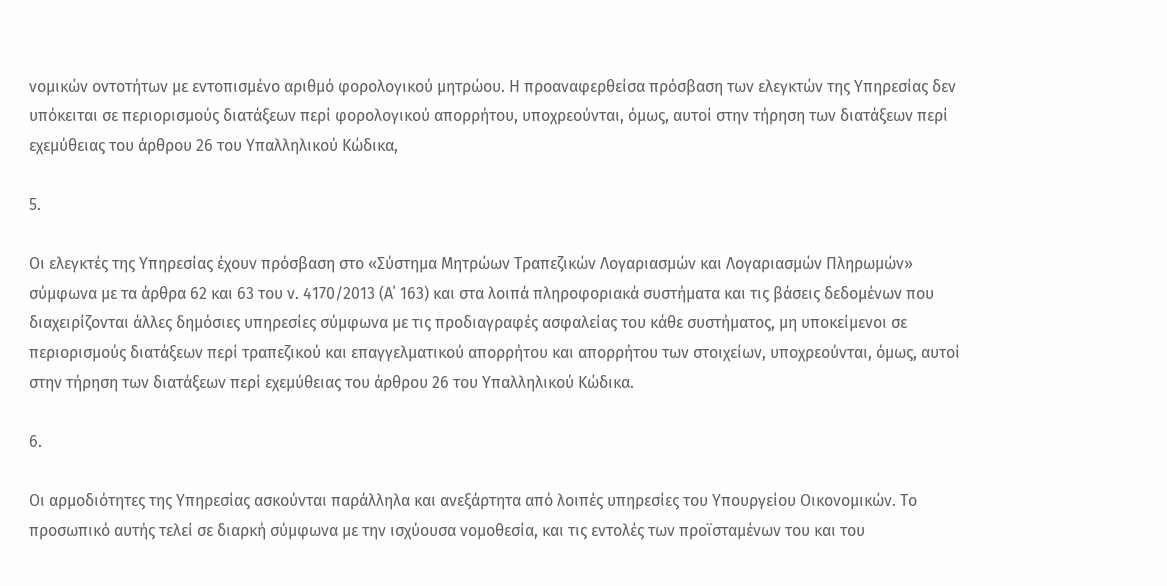νομικών οντοτήτων με εντοπισμένο αριθμό φορολογικού μητρώου. Η προαναφερθείσα πρόσβαση των ελεγκτών της Υπηρεσίας δεν υπόκειται σε περιορισμούς διατάξεων περί φορολογικού απορρήτου, υποχρεούνται, όμως, αυτοί στην τήρηση των διατάξεων περί εχεμύθειας του άρθρου 26 του Υπαλληλικού Κώδικα,

5.

Οι ελεγκτές της Υπηρεσίας έχουν πρόσβαση στο «Σύστημα Μητρώων Τραπεζικών Λογαριασμών και Λογαριασμών Πληρωμών» σύμφωνα με τα άρθρα 62 και 63 του ν. 4170/2013 (Α΄ 163) και στα λοιπά πληροφοριακά συστήματα και τις βάσεις δεδομένων που διαχειρίζονται άλλες δημόσιες υπηρεσίες σύμφωνα με τις προδιαγραφές ασφαλείας του κάθε συστήματος, μη υποκείμενοι σε περιορισμούς διατάξεων περί τραπεζικού και επαγγελματικού απορρήτου και απορρήτου των στοιχείων, υποχρεούνται, όμως, αυτοί στην τήρηση των διατάξεων περί εχεμύθειας του άρθρου 26 του Υπαλληλικού Κώδικα.

6.

Οι αρμοδιότητες της Υπηρεσίας ασκούνται παράλληλα και ανεξάρτητα από λοιπές υπηρεσίες του Υπουργείου Οικονομικών. Το προσωπικό αυτής τελεί σε διαρκή σύμφωνα με την ισχύουσα νομοθεσία, και τις εντολές των προϊσταμένων του και του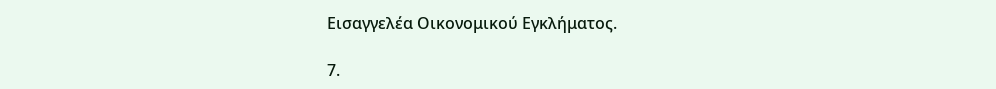Εισαγγελέα Οικονομικού Εγκλήματος.

7.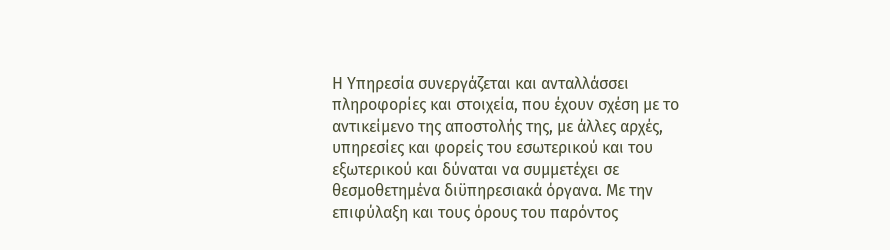Η Υπηρεσία συνεργάζεται και ανταλλάσσει πληροφορίες και στοιχεία, που έχουν σχέση με το αντικείμενο της αποστολής της, με άλλες αρχές, υπηρεσίες και φορείς του εσωτερικού και του εξωτερικού και δύναται να συμμετέχει σε θεσμοθετημένα διϋπηρεσιακά όργανα. Με την επιφύλαξη και τους όρους του παρόντος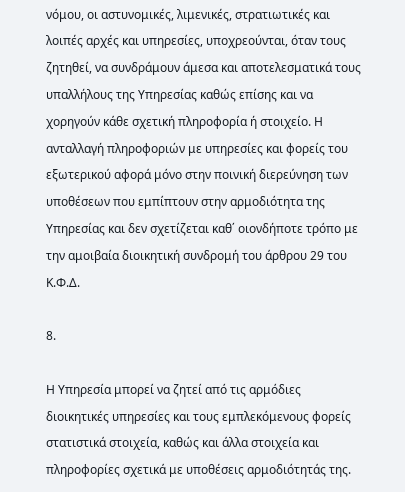νόμου, οι αστυνομικές, λιμενικές, στρατιωτικές και λοιπές αρχές και υπηρεσίες, υποχρεούνται, όταν τους ζητηθεί, να συνδράμουν άμεσα και αποτελεσματικά τους υπαλλήλους της Υπηρεσίας καθώς επίσης και να χορηγούν κάθε σχετική πληροφορία ή στοιχείο. Η ανταλλαγή πληροφοριών με υπηρεσίες και φορείς του εξωτερικού αφορά μόνο στην ποινική διερεύνηση των υποθέσεων που εμπίπτουν στην αρμοδιότητα της Υπηρεσίας και δεν σχετίζεται καθ΄ οιονδήποτε τρόπο με την αμοιβαία διοικητική συνδρομή του άρθρου 29 του Κ.Φ.Δ.

8.

Η Υπηρεσία μπορεί να ζητεί από τις αρμόδιες διοικητικές υπηρεσίες και τους εμπλεκόμενους φορείς στατιστικά στοιχεία, καθώς και άλλα στοιχεία και πληροφορίες σχετικά με υποθέσεις αρμοδιότητάς της.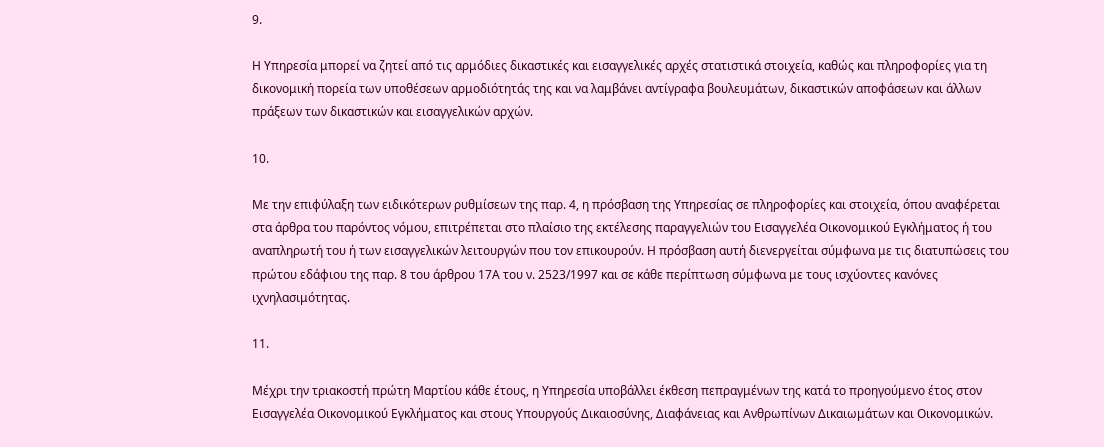9.

Η Υπηρεσία μπορεί να ζητεί από τις αρμόδιες δικαστικές και εισαγγελικές αρχές στατιστικά στοιχεία, καθώς και πληροφορίες για τη δικονομική πορεία των υποθέσεων αρμοδιότητάς της και να λαμβάνει αντίγραφα βουλευμάτων, δικαστικών αποφάσεων και άλλων πράξεων των δικαστικών και εισαγγελικών αρχών.

10.

Με την επιφύλαξη των ειδικότερων ρυθμίσεων της παρ. 4, η πρόσβαση της Υπηρεσίας σε πληροφορίες και στοιχεία, όπου αναφέρεται στα άρθρα του παρόντος νόμου, επιτρέπεται στο πλαίσιο της εκτέλεσης παραγγελιών του Εισαγγελέα Οικονομικού Εγκλήματος ή του αναπληρωτή του ή των εισαγγελικών λειτουργών που τον επικουρούν. Η πρόσβαση αυτή διενεργείται σύμφωνα με τις διατυπώσεις του πρώτου εδάφιου της παρ. 8 του άρθρου 17Α του ν. 2523/1997 και σε κάθε περίπτωση σύμφωνα με τους ισχύοντες κανόνες ιχνηλασιμότητας.

11.

Μέχρι την τριακοστή πρώτη Μαρτίου κάθε έτους, η Υπηρεσία υποβάλλει έκθεση πεπραγμένων της κατά το προηγούμενο έτος στον Εισαγγελέα Οικονομικού Εγκλήματος και στους Υπουργούς Δικαιοσύνης, Διαφάνειας και Ανθρωπίνων Δικαιωμάτων και Οικονομικών.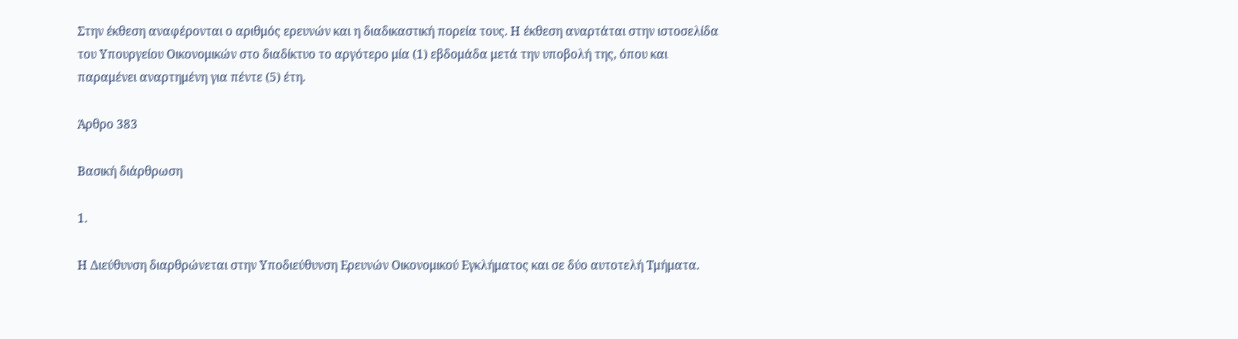Στην έκθεση αναφέρονται ο αριθμός ερευνών και η διαδικαστική πορεία τους. Η έκθεση αναρτάται στην ιστοσελίδα του Υπουργείου Οικονομικών στο διαδίκτυο το αργότερο μία (1) εβδομάδα μετά την υποβολή της, όπου και παραμένει αναρτημένη για πέντε (5) έτη.

Άρθρο 383

Βασική διάρθρωση

1.

Η Διεύθυνση διαρθρώνεται στην Υποδιεύθυνση Ερευνών Οικονομικού Εγκλήματος και σε δύο αυτοτελή Τμήματα.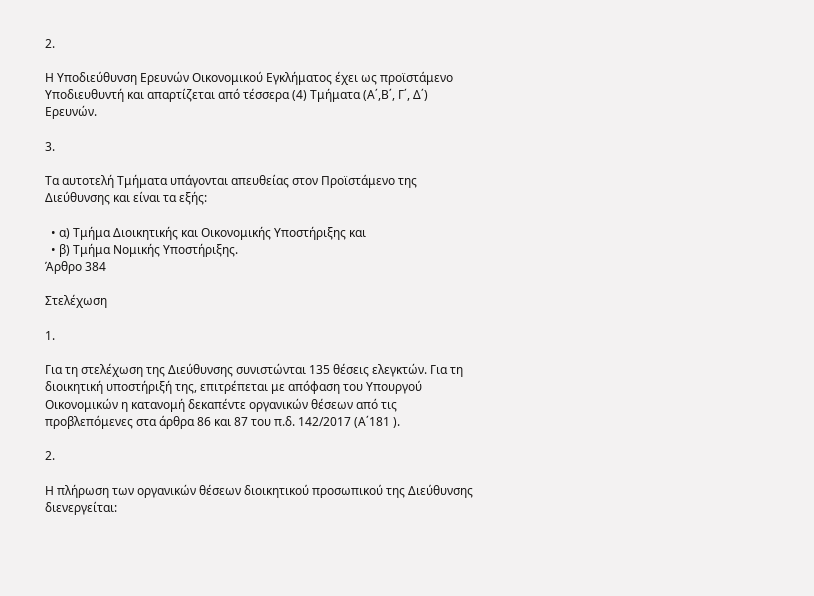2.

Η Υποδιεύθυνση Ερευνών Οικονομικού Εγκλήματος έχει ως προϊστάμενο Υποδιευθυντή και απαρτίζεται από τέσσερα (4) Τμήματα (Α΄,Β΄, Γ΄, Δ΄) Ερευνών.

3.

Τα αυτοτελή Τμήματα υπάγονται απευθείας στον Προϊστάμενο της Διεύθυνσης και είναι τα εξής:

  • α) Τμήμα Διοικητικής και Οικονομικής Υποστήριξης και
  • β) Τμήμα Νομικής Υποστήριξης.
Άρθρο 384

Στελέχωση

1.

Για τη στελέχωση της Διεύθυνσης συνιστώνται 135 θέσεις ελεγκτών. Για τη διοικητική υποστήριξή της, επιτρέπεται με απόφαση του Υπουργού Οικονομικών η κατανομή δεκαπέντε οργανικών θέσεων από τις προβλεπόμενες στα άρθρα 86 και 87 του π.δ. 142/2017 (Α΄181 ).

2.

Η πλήρωση των οργανικών θέσεων διοικητικού προσωπικού της Διεύθυνσης διενεργείται: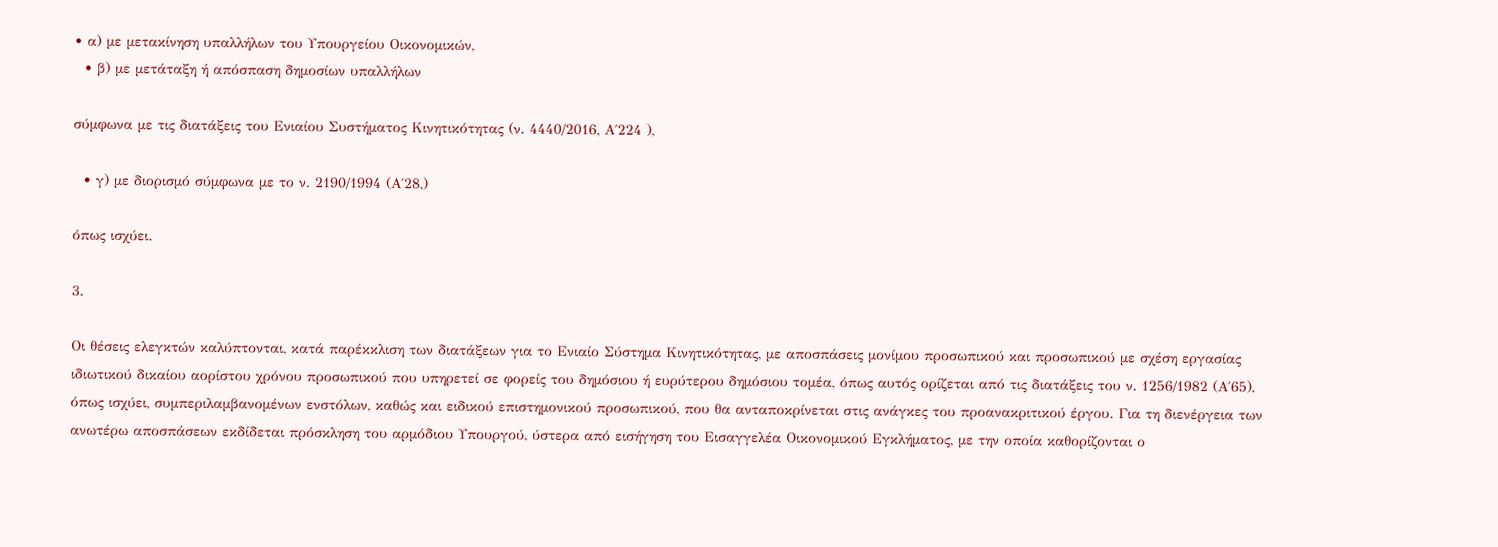• α) με μετακίνηση υπαλλήλων του Υπουργείου Οικονομικών,
  • β) με μετάταξη ή απόσπαση δημοσίων υπαλλήλων

σύμφωνα με τις διατάξεις του Ενιαίου Συστήματος Κινητικότητας (ν. 4440/2016, Α΄224 ),

  • γ) με διορισμό σύμφωνα με το ν. 2190/1994 (Α΄28,)

όπως ισχύει.

3.

Οι θέσεις ελεγκτών καλύπτονται, κατά παρέκκλιση των διατάξεων για το Ενιαίο Σύστημα Κινητικότητας, με αποσπάσεις μονίμου προσωπικού και προσωπικού με σχέση εργασίας ιδιωτικού δικαίου αορίστου χρόνου προσωπικού που υπηρετεί σε φορείς του δημόσιου ή ευρύτερου δημόσιου τομέα, όπως αυτός ορίζεται από τις διατάξεις του ν. 1256/1982 (Α΄65), όπως ισχύει, συμπεριλαμβανομένων ενστόλων, καθώς και ειδικού επιστημονικού προσωπικού, που θα ανταποκρίνεται στις ανάγκες του προανακριτικού έργου. Για τη διενέργεια των ανωτέρω αποσπάσεων εκδίδεται πρόσκληση του αρμόδιου Υπουργού, ύστερα από εισήγηση του Εισαγγελέα Οικονομικού Εγκλήματος, με την οποία καθορίζονται ο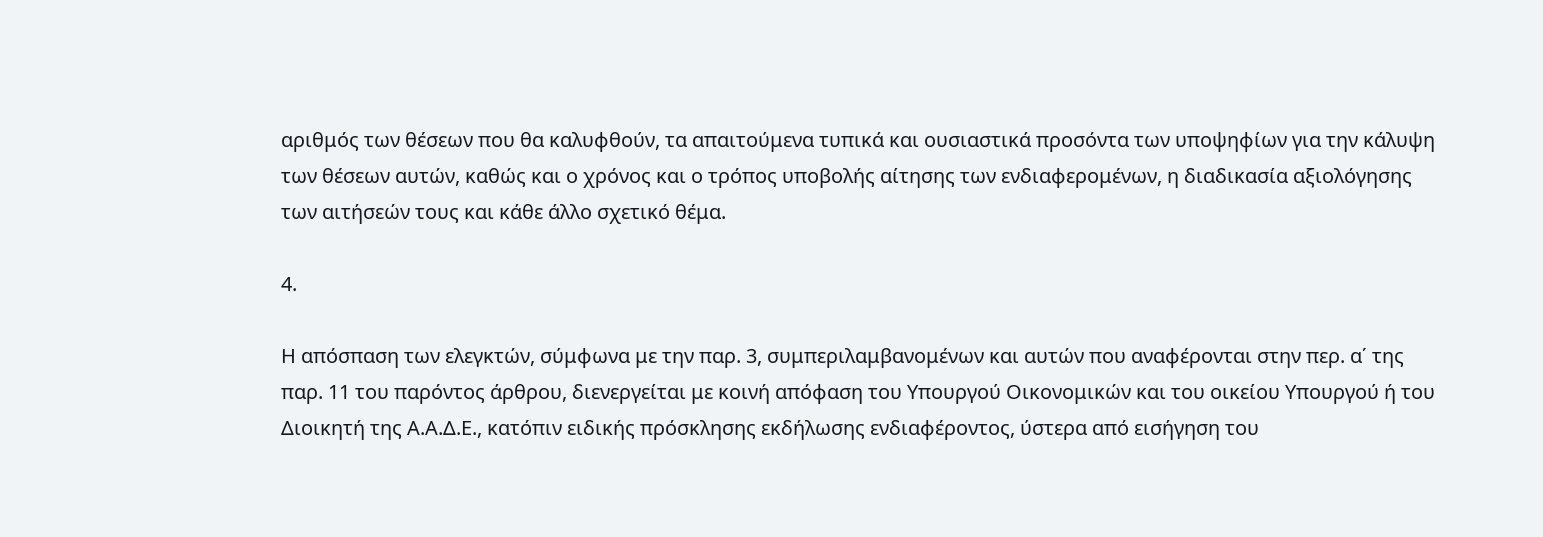αριθμός των θέσεων που θα καλυφθούν, τα απαιτούμενα τυπικά και ουσιαστικά προσόντα των υποψηφίων για την κάλυψη των θέσεων αυτών, καθώς και ο χρόνος και ο τρόπος υποβολής αίτησης των ενδιαφερομένων, η διαδικασία αξιολόγησης των αιτήσεών τους και κάθε άλλο σχετικό θέμα.

4.

Η απόσπαση των ελεγκτών, σύμφωνα με την παρ. 3, συμπεριλαμβανομένων και αυτών που αναφέρονται στην περ. α΄ της παρ. 11 του παρόντος άρθρου, διενεργείται με κοινή απόφαση του Υπουργού Οικονομικών και του οικείου Υπουργού ή του Διοικητή της Α.Α.Δ.Ε., κατόπιν ειδικής πρόσκλησης εκδήλωσης ενδιαφέροντος, ύστερα από εισήγηση του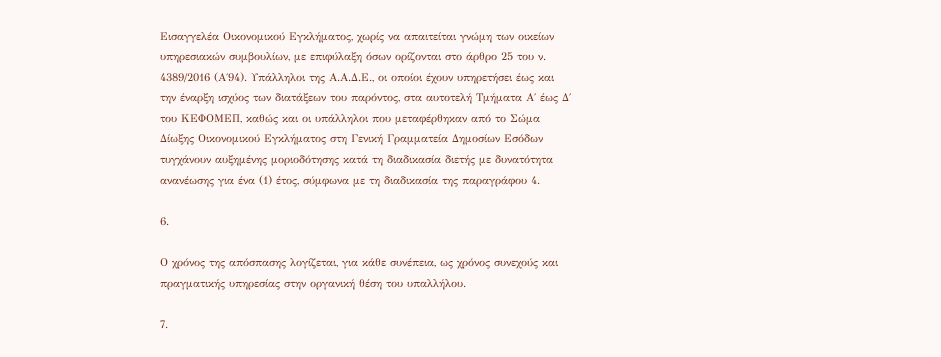Εισαγγελέα Οικονομικού Εγκλήματος, χωρίς να απαιτείται γνώμη των οικείων υπηρεσιακών συμβουλίων, με επιφύλαξη όσων ορίζονται στο άρθρο 25 του ν. 4389/2016 (Α΄94). Υπάλληλοι της Α.Α.Δ.Ε., οι οποίοι έχουν υπηρετήσει έως και την έναρξη ισχύος των διατάξεων του παρόντος, στα αυτοτελή Τμήματα Α΄ έως Δ΄ του ΚΕΦΟΜΕΠ, καθώς και οι υπάλληλοι που μεταφέρθηκαν από το Σώμα Δίωξης Οικονομικού Εγκλήματος στη Γενική Γραμματεία Δημοσίων Εσόδων τυγχάνουν αυξημένης μοριοδότησης κατά τη διαδικασία διετής με δυνατότητα ανανέωσης για ένα (1) έτος, σύμφωνα με τη διαδικασία της παραγράφου 4.

6.

Ο χρόνος της απόσπασης λογίζεται, για κάθε συνέπεια, ως χρόνος συνεχούς και πραγματικής υπηρεσίας στην οργανική θέση του υπαλλήλου.

7.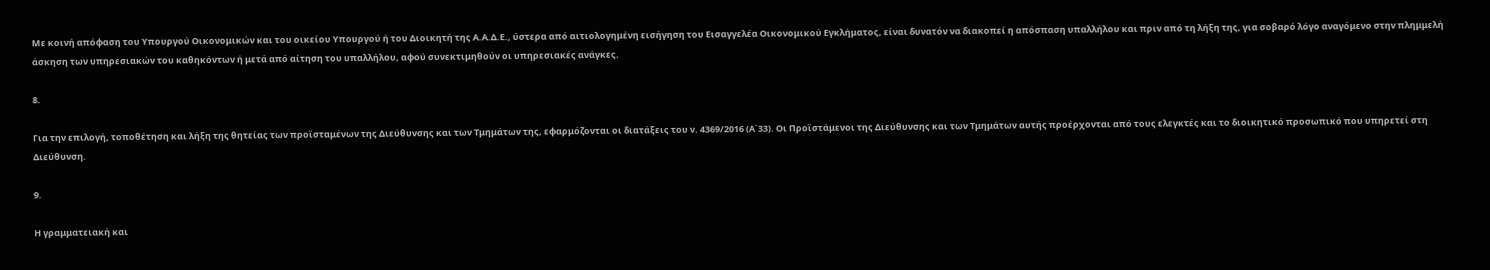Με κοινή απόφαση του Υπουργού Οικονομικών και του οικείου Υπουργού ή του Διοικητή της Α.Α.Δ.Ε., ύστερα από αιτιολογημένη εισήγηση του Εισαγγελέα Οικονομικού Εγκλήματος, είναι δυνατόν να διακοπεί η απόσπαση υπαλλήλου και πριν από τη λήξη της, για σοβαρό λόγο αναγόμενο στην πλημμελή άσκηση των υπηρεσιακών του καθηκόντων ή μετά από αίτηση του υπαλλήλου, αφού συνεκτιμηθούν οι υπηρεσιακές ανάγκες.

8.

Για την επιλογή, τοποθέτηση και λήξη της θητείας των προϊσταμένων της Διεύθυνσης και των Τμημάτων της, εφαρμόζονται οι διατάξεις του ν. 4369/2016 (Α΄33). Οι Προϊστάμενοι της Διεύθυνσης και των Τμημάτων αυτής προέρχονται από τους ελεγκτές και το διοικητικό προσωπικό που υπηρετεί στη Διεύθυνση.

9.

Η γραμματειακή και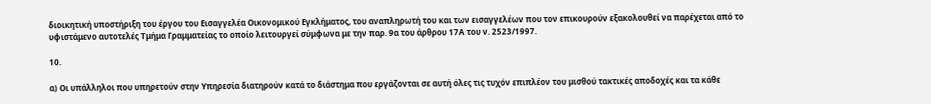διοικητική υποστήριξη του έργου του Εισαγγελέα Οικονομικού Εγκλήματος, του αναπληρωτή του και των εισαγγελέων που τον επικουρούν εξακολουθεί να παρέχεται από το υφιστάμενο αυτοτελές Τμήμα Γραμματείας το οποίο λειτουργεί σύμφωνα με την παρ. 9α του άρθρου 17Α του ν. 2523/1997.

10.

α) Οι υπάλληλοι που υπηρετούν στην Υπηρεσία διατηρούν κατά το διάστημα που εργάζονται σε αυτή όλες τις τυχόν επιπλέον του μισθού τακτικές αποδοχές και τα κάθε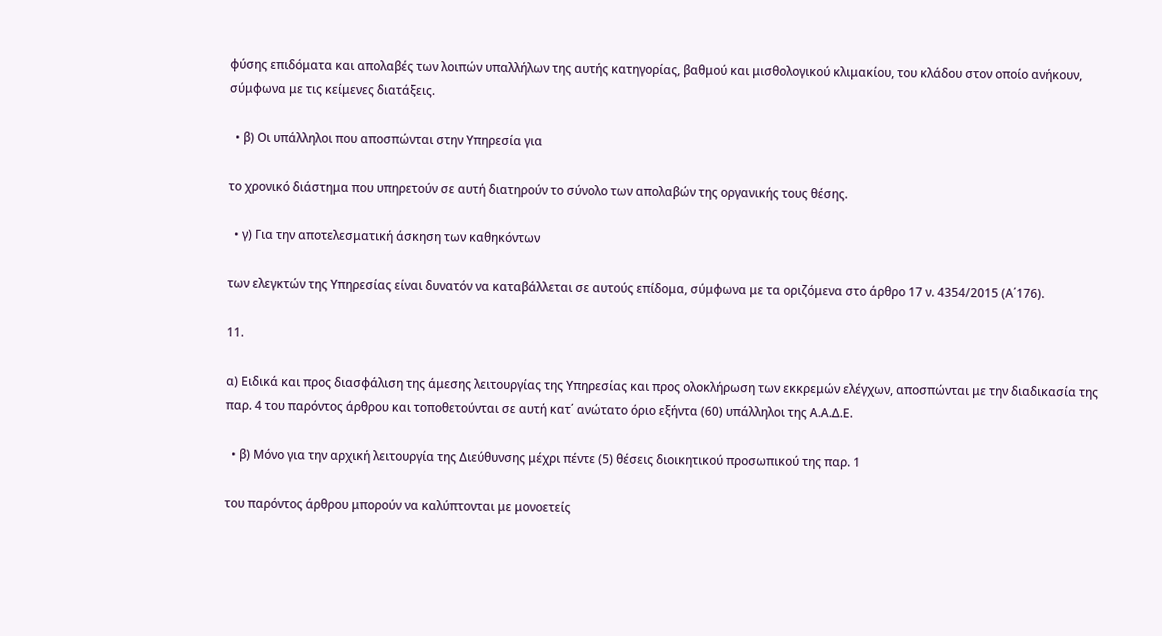φύσης επιδόματα και απολαβές των λοιπών υπαλλήλων της αυτής κατηγορίας, βαθμού και μισθολογικού κλιμακίου, του κλάδου στον οποίο ανήκουν, σύμφωνα με τις κείμενες διατάξεις.

  • β) Οι υπάλληλοι που αποσπώνται στην Υπηρεσία για

το χρονικό διάστημα που υπηρετούν σε αυτή διατηρούν το σύνολο των απολαβών της οργανικής τους θέσης.

  • γ) Για την αποτελεσματική άσκηση των καθηκόντων

των ελεγκτών της Υπηρεσίας είναι δυνατόν να καταβάλλεται σε αυτούς επίδομα, σύμφωνα με τα οριζόμενα στο άρθρο 17 ν. 4354/2015 (Α΄176).

11.

α) Ειδικά και προς διασφάλιση της άμεσης λειτουργίας της Υπηρεσίας και προς ολοκλήρωση των εκκρεμών ελέγχων, αποσπώνται με την διαδικασία της παρ. 4 του παρόντος άρθρου και τοποθετούνται σε αυτή κατ΄ ανώτατο όριο εξήντα (60) υπάλληλοι της Α.Α.Δ.Ε.

  • β) Μόνο για την αρχική λειτουργία της Διεύθυνσης μέχρι πέντε (5) θέσεις διοικητικού προσωπικού της παρ. 1

του παρόντος άρθρου μπορούν να καλύπτονται με μονοετείς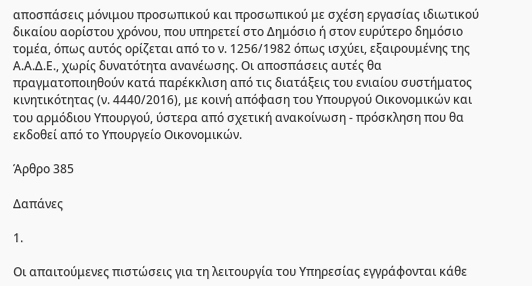αποσπάσεις μόνιμου προσωπικού και προσωπικού με σχέση εργασίας ιδιωτικού δικαίου αορίστου χρόνου, που υπηρετεί στο Δημόσιο ή στον ευρύτερο δημόσιο τομέα, όπως αυτός ορίζεται από το ν. 1256/1982 όπως ισχύει, εξαιρουμένης της Α.Α.Δ.Ε., χωρίς δυνατότητα ανανέωσης. Οι αποσπάσεις αυτές θα πραγματοποιηθούν κατά παρέκκλιση από τις διατάξεις του ενιαίου συστήματος κινητικότητας (ν. 4440/2016), με κοινή απόφαση του Υπουργού Οικονομικών και του αρμόδιου Υπουργού, ύστερα από σχετική ανακοίνωση - πρόσκληση που θα εκδοθεί από το Υπουργείο Οικονομικών.

Άρθρο 385

Δαπάνες

1.

Οι απαιτούμενες πιστώσεις για τη λειτουργία του Υπηρεσίας εγγράφονται κάθε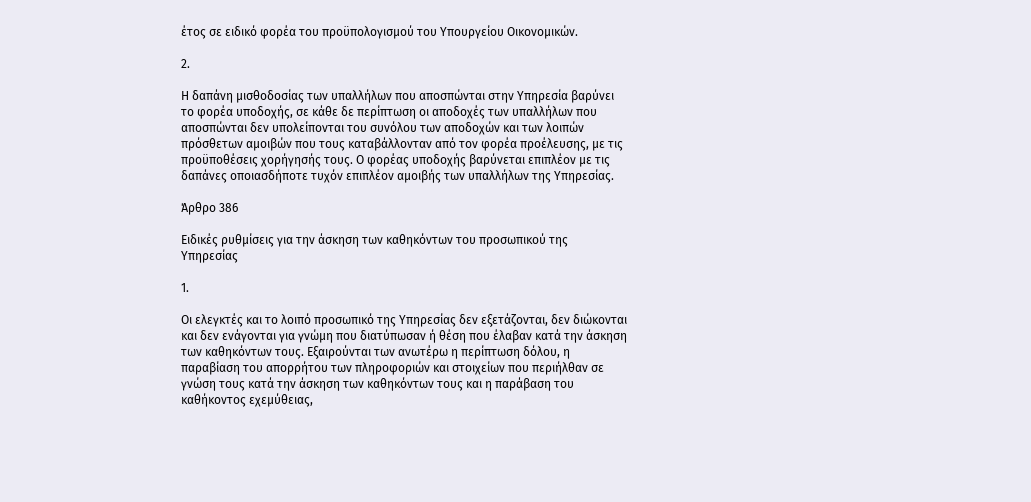έτος σε ειδικό φορέα του προϋπολογισμού του Υπουργείου Οικονομικών.

2.

Η δαπάνη μισθοδοσίας των υπαλλήλων που αποσπώνται στην Υπηρεσία βαρύνει το φορέα υποδοχής, σε κάθε δε περίπτωση οι αποδοχές των υπαλλήλων που αποσπώνται δεν υπολείπονται του συνόλου των αποδοχών και των λοιπών πρόσθετων αμοιβών που τους καταβάλλονταν από τον φορέα προέλευσης, με τις προϋποθέσεις χορήγησής τους. Ο φορέας υποδοχής βαρύνεται επιπλέον με τις δαπάνες οποιασδήποτε τυχόν επιπλέον αμοιβής των υπαλλήλων της Υπηρεσίας.

Άρθρο 386

Ειδικές ρυθμίσεις για την άσκηση των καθηκόντων του προσωπικού της Υπηρεσίας

1.

Οι ελεγκτές και το λοιπό προσωπικό της Υπηρεσίας δεν εξετάζονται, δεν διώκονται και δεν ενάγονται για γνώμη που διατύπωσαν ή θέση που έλαβαν κατά την άσκηση των καθηκόντων τους. Εξαιρούνται των ανωτέρω η περίπτωση δόλου, η παραβίαση του απορρήτου των πληροφοριών και στοιχείων που περιήλθαν σε γνώση τους κατά την άσκηση των καθηκόντων τους και η παράβαση του καθήκοντος εχεμύθειας,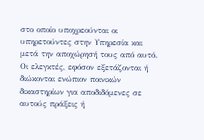στο οποίο υποχρεούνται οι υπηρετούντες στην Υπηρεσία και μετά την αποχώρησή τους από αυτό. Οι ελεγκτές, εφόσον εξετάζονται ή διώκονται ενώπιον ποινικών δικαστηρίων για αποδιδόμενες σε αυτούς πράξεις ή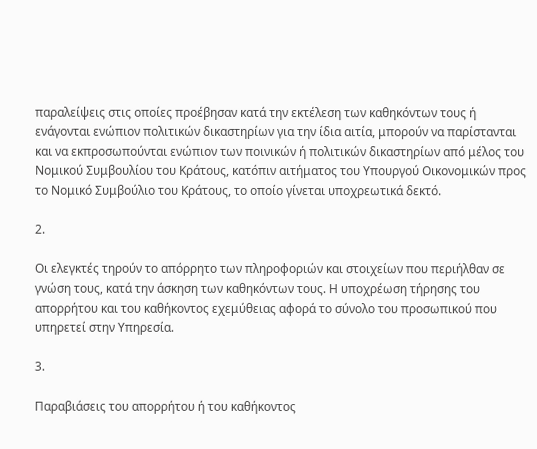παραλείψεις στις οποίες προέβησαν κατά την εκτέλεση των καθηκόντων τους ή ενάγονται ενώπιον πολιτικών δικαστηρίων για την ίδια αιτία, μπορούν να παρίστανται και να εκπροσωπούνται ενώπιον των ποινικών ή πολιτικών δικαστηρίων από μέλος του Νομικού Συμβουλίου του Κράτους, κατόπιν αιτήματος του Υπουργού Οικονομικών προς το Νομικό Συμβούλιο του Κράτους, το οποίο γίνεται υποχρεωτικά δεκτό.

2.

Οι ελεγκτές τηρούν το απόρρητο των πληροφοριών και στοιχείων που περιήλθαν σε γνώση τους, κατά την άσκηση των καθηκόντων τους. Η υποχρέωση τήρησης του απορρήτου και του καθήκοντος εχεμύθειας αφορά το σύνολο του προσωπικού που υπηρετεί στην Υπηρεσία.

3.

Παραβιάσεις του απορρήτου ή του καθήκοντος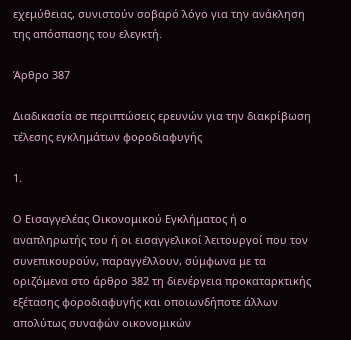εχεμύθειας, συνιστούν σοβαρό λόγο για την ανάκληση της απόσπασης του ελεγκτή.

Άρθρο 387

Διαδικασία σε περιπτώσεις ερευνών για την διακρίβωση τέλεσης εγκλημάτων φοροδιαφυγής

1.

Ο Εισαγγελέας Οικονομικού Εγκλήματος ή ο αναπληρωτής του ή οι εισαγγελικοί λειτουργοί που τον συνεπικουρούν, παραγγέλλουν, σύμφωνα με τα οριζόμενα στο άρθρο 382 τη διενέργεια προκαταρκτικής εξέτασης φοροδιαφυγής και οποιωνδήποτε άλλων απολύτως συναφών οικονομικών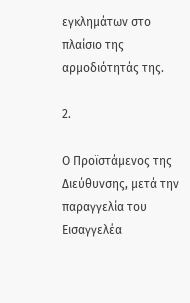εγκλημάτων στο πλαίσιο της αρμοδιότητάς της.

2.

Ο Προϊστάμενος της Διεύθυνσης, μετά την παραγγελία του Εισαγγελέα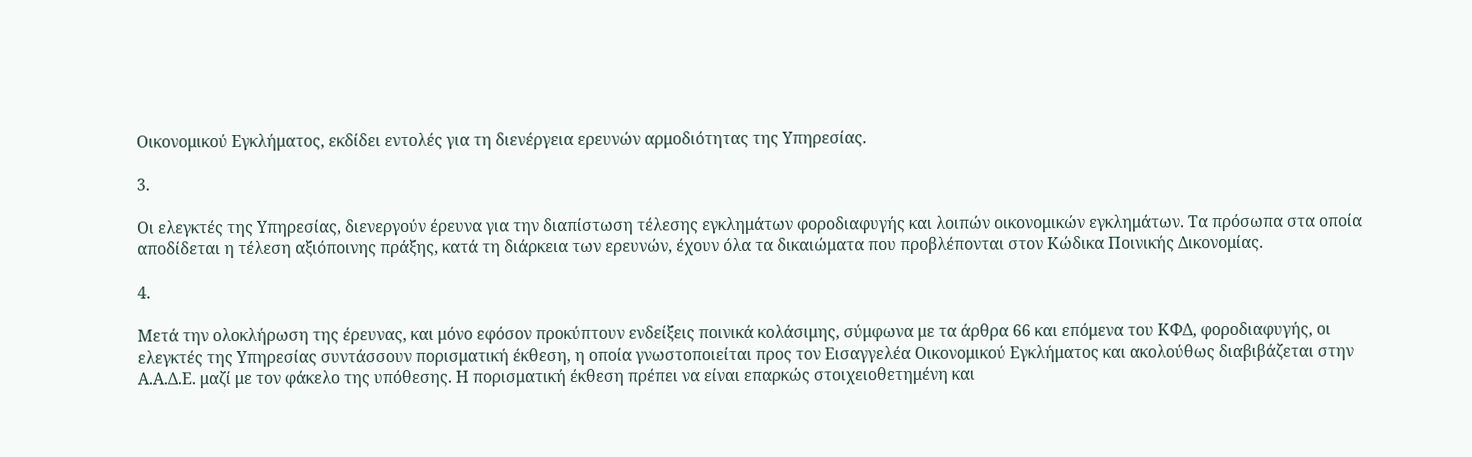Οικονομικού Εγκλήματος, εκδίδει εντολές για τη διενέργεια ερευνών αρμοδιότητας της Υπηρεσίας.

3.

Οι ελεγκτές της Υπηρεσίας, διενεργούν έρευνα για την διαπίστωση τέλεσης εγκλημάτων φοροδιαφυγής και λοιπών οικονομικών εγκλημάτων. Τα πρόσωπα στα οποία αποδίδεται η τέλεση αξιόποινης πράξης, κατά τη διάρκεια των ερευνών, έχουν όλα τα δικαιώματα που προβλέπονται στον Κώδικα Ποινικής Δικονομίας.

4.

Μετά την ολοκλήρωση της έρευνας, και μόνο εφόσον προκύπτουν ενδείξεις ποινικά κολάσιμης, σύμφωνα με τα άρθρα 66 και επόμενα του ΚΦΔ, φοροδιαφυγής, οι ελεγκτές της Υπηρεσίας συντάσσουν πορισματική έκθεση, η οποία γνωστοποιείται προς τον Εισαγγελέα Οικονομικού Εγκλήματος και ακολούθως διαβιβάζεται στην Α.Α.Δ.Ε. μαζί με τον φάκελο της υπόθεσης. Η πορισματική έκθεση πρέπει να είναι επαρκώς στοιχειοθετημένη και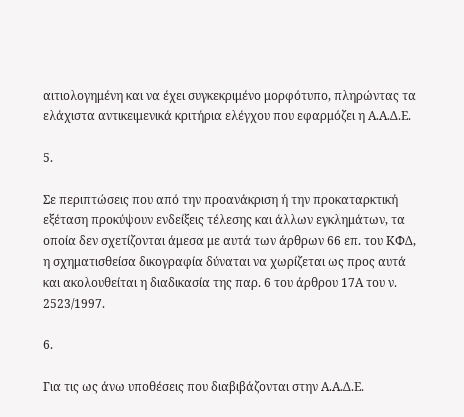αιτιολογημένη και να έχει συγκεκριμένο μορφότυπο, πληρώντας τα ελάχιστα αντικειμενικά κριτήρια ελέγχου που εφαρμόζει η Α.Α.Δ.Ε.

5.

Σε περιπτώσεις που από την προανάκριση ή την προκαταρκτική εξέταση προκύψουν ενδείξεις τέλεσης και άλλων εγκλημάτων, τα οποία δεν σχετίζονται άμεσα με αυτά των άρθρων 66 επ. του ΚΦΔ, η σχηματισθείσα δικογραφία δύναται να χωρίζεται ως προς αυτά και ακολουθείται η διαδικασία της παρ. 6 του άρθρου 17Α του ν. 2523/1997.

6.

Για τις ως άνω υποθέσεις που διαβιβάζονται στην Α.Α.Δ.Ε.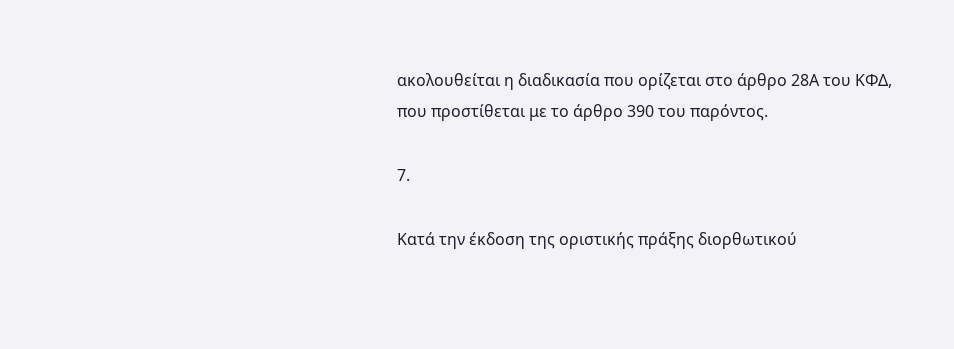ακολουθείται η διαδικασία που ορίζεται στο άρθρο 28Α του ΚΦΔ, που προστίθεται με το άρθρο 390 του παρόντος.

7.

Κατά την έκδοση της οριστικής πράξης διορθωτικού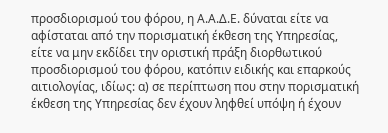προσδιορισμού του φόρου, η Α.Α.Δ.Ε. δύναται είτε να αφίσταται από την πορισματική έκθεση της Υπηρεσίας, είτε να μην εκδίδει την οριστική πράξη διορθωτικού προσδιορισμού του φόρου, κατόπιν ειδικής και επαρκούς αιτιολογίας, ιδίως: α) σε περίπτωση που στην πορισματική έκθεση της Υπηρεσίας δεν έχουν ληφθεί υπόψη ή έχουν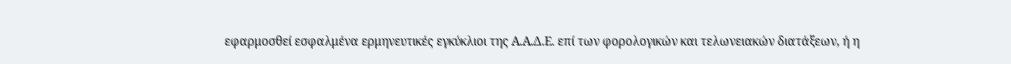εφαρμοσθεί εσφαλμένα ερμηνευτικές εγκύκλιοι της Α.Α.Δ.Ε. επί των φορολογικών και τελωνειακών διατάξεων, ή η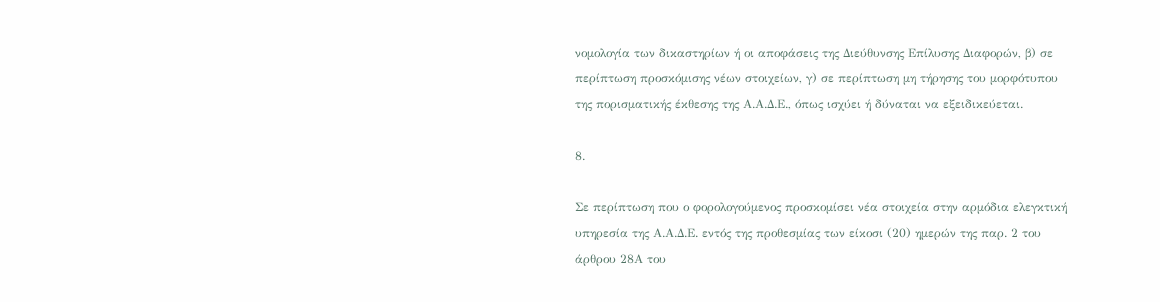νομολογία των δικαστηρίων ή οι αποφάσεις της Διεύθυνσης Επίλυσης Διαφορών, β) σε περίπτωση προσκόμισης νέων στοιχείων, γ) σε περίπτωση μη τήρησης του μορφότυπου της πορισματικής έκθεσης της Α.Α.Δ.Ε., όπως ισχύει ή δύναται να εξειδικεύεται.

8.

Σε περίπτωση που ο φορολογούμενος προσκομίσει νέα στοιχεία στην αρμόδια ελεγκτική υπηρεσία της Α.Α.Δ.Ε. εντός της προθεσμίας των είκοσι (20) ημερών της παρ. 2 του άρθρου 28Α του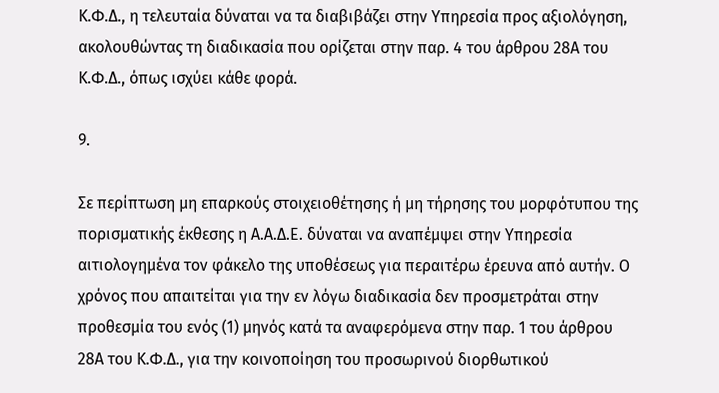Κ.Φ.Δ., η τελευταία δύναται να τα διαβιβάζει στην Υπηρεσία προς αξιολόγηση, ακολουθώντας τη διαδικασία που ορίζεται στην παρ. 4 του άρθρου 28Α του Κ.Φ.Δ., όπως ισχύει κάθε φορά.

9.

Σε περίπτωση μη επαρκούς στοιχειοθέτησης ή μη τήρησης του μορφότυπου της πορισματικής έκθεσης η Α.Α.Δ.Ε. δύναται να αναπέμψει στην Υπηρεσία αιτιολογημένα τον φάκελο της υποθέσεως για περαιτέρω έρευνα από αυτήν. Ο χρόνος που απαιτείται για την εν λόγω διαδικασία δεν προσμετράται στην προθεσμία του ενός (1) μηνός κατά τα αναφερόμενα στην παρ. 1 του άρθρου 28Α του Κ.Φ.Δ., για την κοινοποίηση του προσωρινού διορθωτικού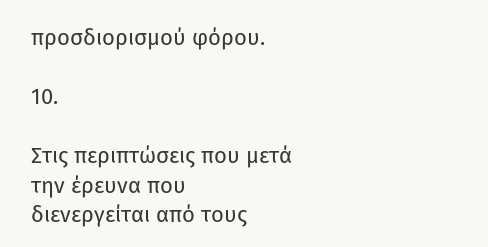προσδιορισμού φόρου.

10.

Στις περιπτώσεις που μετά την έρευνα που διενεργείται από τους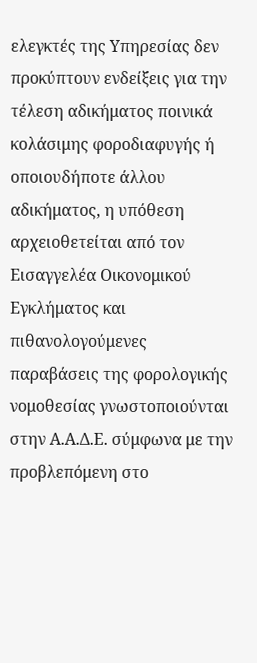ελεγκτές της Υπηρεσίας δεν προκύπτουν ενδείξεις για την τέλεση αδικήματος ποινικά κολάσιμης φοροδιαφυγής ή οποιουδήποτε άλλου αδικήματος, η υπόθεση αρχειοθετείται από τον Εισαγγελέα Οικονομικού Εγκλήματος και πιθανολογούμενες παραβάσεις της φορολογικής νομοθεσίας γνωστοποιούνται στην Α.Α.Δ.Ε. σύμφωνα με την προβλεπόμενη στο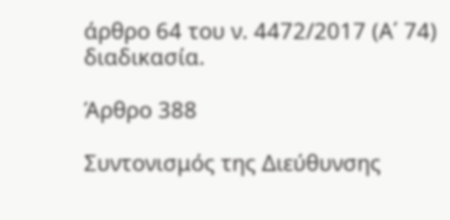άρθρο 64 του ν. 4472/2017 (Α΄ 74) διαδικασία.

Άρθρο 388

Συντονισμός της Διεύθυνσης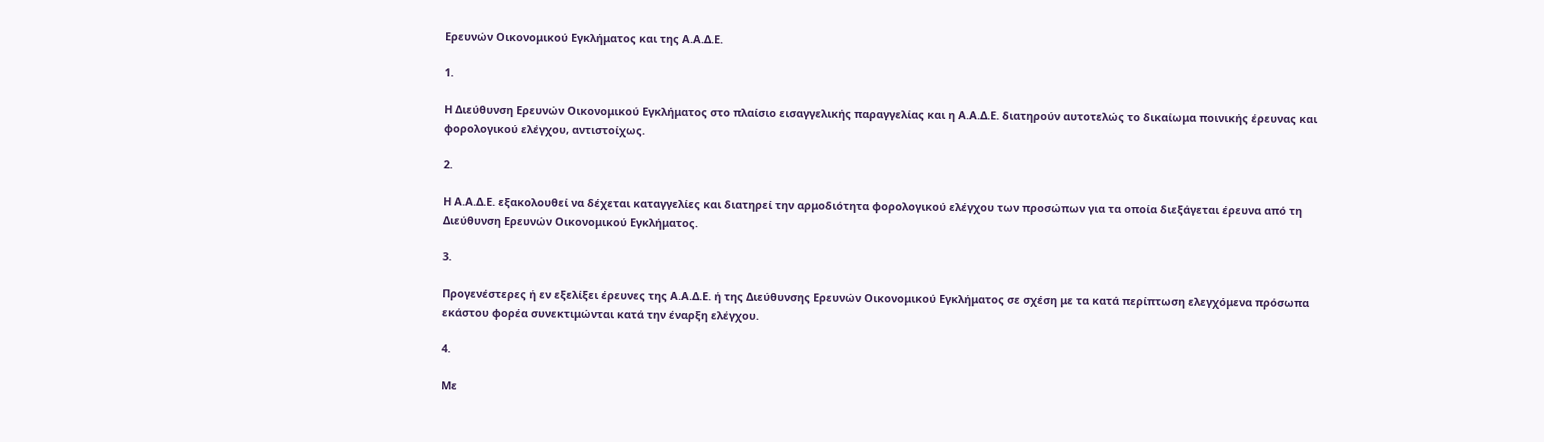Ερευνών Οικονομικού Εγκλήματος και της Α.Α.Δ.Ε.

1.

Η Διεύθυνση Ερευνών Οικονομικού Εγκλήματος στο πλαίσιο εισαγγελικής παραγγελίας και η Α.Α.Δ.Ε. διατηρούν αυτοτελώς το δικαίωμα ποινικής έρευνας και φορολογικού ελέγχου, αντιστοίχως.

2.

Η Α.Α.Δ.Ε. εξακολουθεί να δέχεται καταγγελίες και διατηρεί την αρμοδιότητα φορολογικού ελέγχου των προσώπων για τα οποία διεξάγεται έρευνα από τη Διεύθυνση Ερευνών Οικονομικού Εγκλήματος.

3.

Προγενέστερες ή εν εξελίξει έρευνες της Α.Α.Δ.Ε. ή της Διεύθυνσης Ερευνών Οικονομικού Εγκλήματος σε σχέση με τα κατά περίπτωση ελεγχόμενα πρόσωπα εκάστου φορέα συνεκτιμώνται κατά την έναρξη ελέγχου.

4.

Με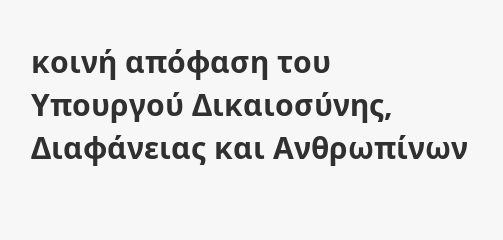κοινή απόφαση του Υπουργού Δικαιοσύνης, Διαφάνειας και Ανθρωπίνων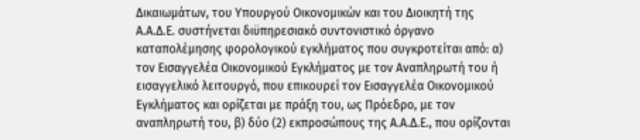Δικαιωμάτων, του Υπουργού Οικονομικών και του Διοικητή της Α.Α.Δ.Ε. συστήνεται διϋπηρεσιακό συντονιστικό όργανο καταπολέμησης φορολογικού εγκλήματος που συγκροτείται από: α) τον Εισαγγελέα Οικονομικού Εγκλήματος με τον Αναπληρωτή του ή εισαγγελικό λειτουργό, που επικουρεί τον Εισαγγελέα Οικονομικού Εγκλήματος και ορίζεται με πράξη του, ως Πρόεδρο, με τον αναπληρωτή του, β) δύο (2) εκπροσώπους της Α.Α.Δ.Ε., που ορίζονται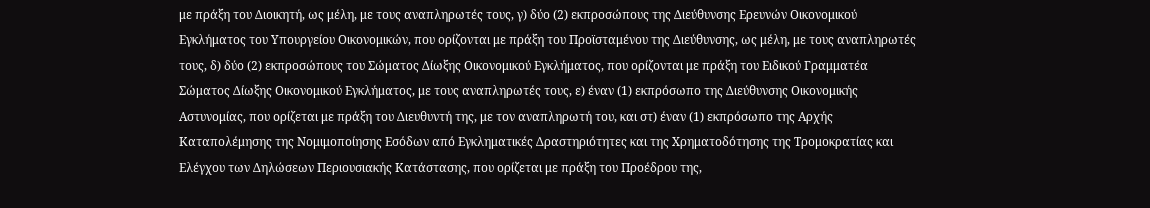με πράξη του Διοικητή, ως μέλη, με τους αναπληρωτές τους, γ) δύο (2) εκπροσώπους της Διεύθυνσης Ερευνών Οικονομικού Εγκλήματος του Υπουργείου Οικονομικών, που ορίζονται με πράξη του Προϊσταμένου της Διεύθυνσης, ως μέλη, με τους αναπληρωτές τους, δ) δύο (2) εκπροσώπους του Σώματος Δίωξης Οικονομικού Εγκλήματος, που ορίζονται με πράξη του Ειδικού Γραμματέα Σώματος Δίωξης Οικονομικού Εγκλήματος, με τους αναπληρωτές τους, ε) έναν (1) εκπρόσωπο της Διεύθυνσης Οικονομικής Αστυνομίας, που ορίζεται με πράξη του Διευθυντή της, με τον αναπληρωτή του, και στ) έναν (1) εκπρόσωπο της Αρχής Καταπολέμησης της Νομιμοποίησης Εσόδων από Εγκληματικές Δραστηριότητες και της Χρηματοδότησης της Τρομοκρατίας και Ελέγχου των Δηλώσεων Περιουσιακής Κατάστασης, που ορίζεται με πράξη του Προέδρου της,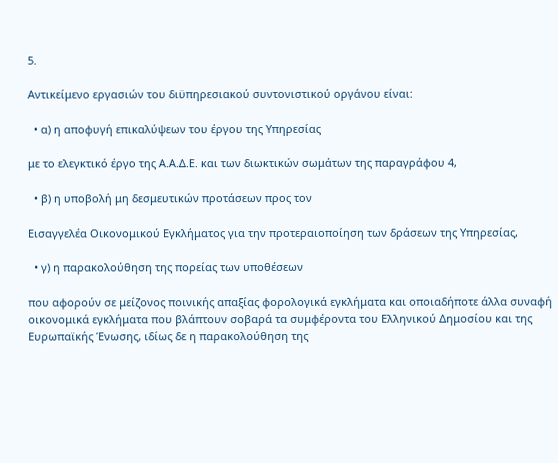5.

Αντικείμενο εργασιών του διϋπηρεσιακού συντονιστικού οργάνου είναι:

  • α) η αποφυγή επικαλύψεων του έργου της Υπηρεσίας

με το ελεγκτικό έργο της Α.Α.Δ.Ε. και των διωκτικών σωμάτων της παραγράφου 4,

  • β) η υποβολή μη δεσμευτικών προτάσεων προς τον

Εισαγγελέα Οικονομικού Εγκλήματος για την προτεραιοποίηση των δράσεων της Υπηρεσίας,

  • γ) η παρακολούθηση της πορείας των υποθέσεων

που αφορούν σε μείζονος ποινικής απαξίας φορολογικά εγκλήματα και οποιαδήποτε άλλα συναφή οικονομικά εγκλήματα που βλάπτουν σοβαρά τα συμφέροντα του Ελληνικού Δημοσίου και της Ευρωπαϊκής Ένωσης, ιδίως δε η παρακολούθηση της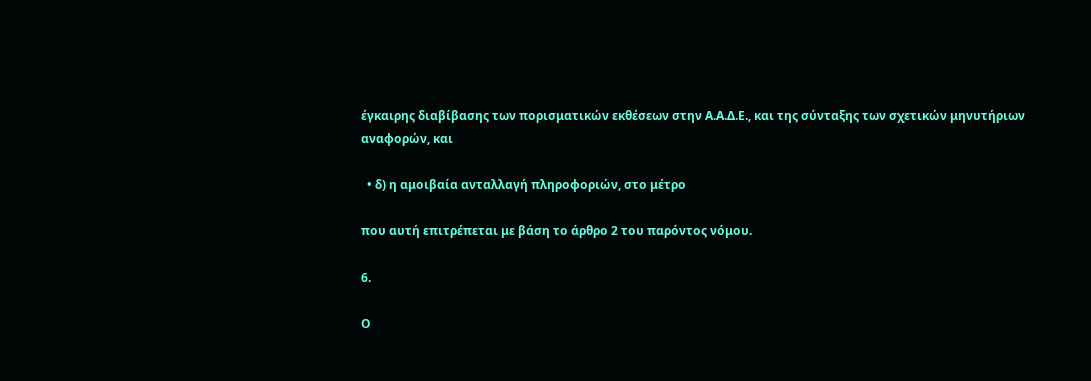έγκαιρης διαβίβασης των πορισματικών εκθέσεων στην Α.Α.Δ.Ε., και της σύνταξης των σχετικών μηνυτήριων αναφορών, και

  • δ) η αμοιβαία ανταλλαγή πληροφοριών, στο μέτρο

που αυτή επιτρέπεται με βάση το άρθρο 2 του παρόντος νόμου.

6.

Ο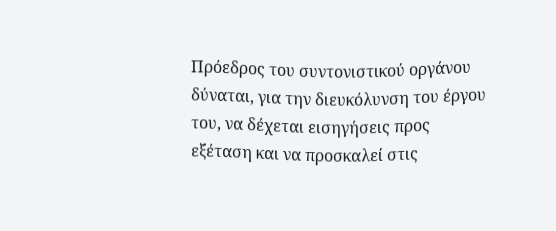Πρόεδρος του συντονιστικού οργάνου δύναται, για την διευκόλυνση του έργου του, να δέχεται εισηγήσεις προς εξέταση και να προσκαλεί στις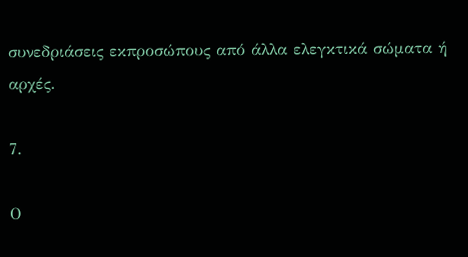συνεδριάσεις εκπροσώπους από άλλα ελεγκτικά σώματα ή αρχές.

7.

Ο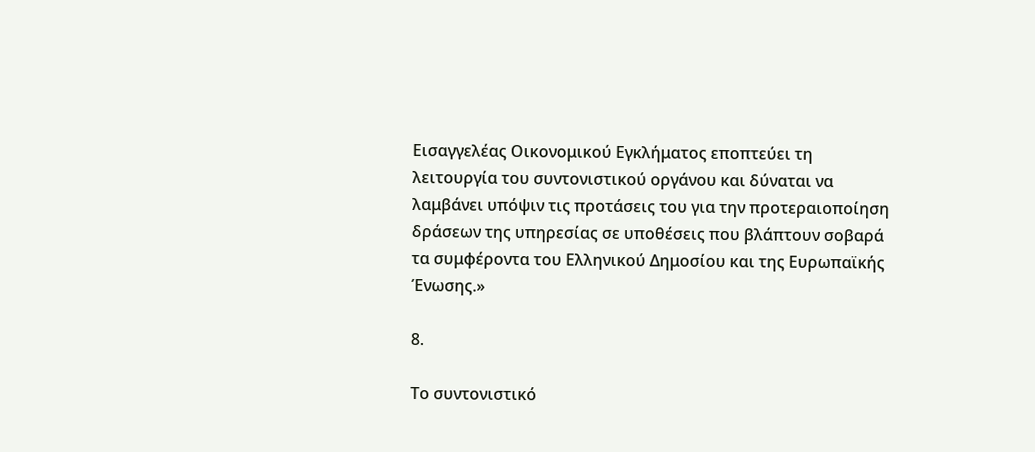Εισαγγελέας Οικονομικού Εγκλήματος εποπτεύει τη λειτουργία του συντονιστικού οργάνου και δύναται να λαμβάνει υπόψιν τις προτάσεις του για την προτεραιοποίηση δράσεων της υπηρεσίας σε υποθέσεις που βλάπτουν σοβαρά τα συμφέροντα του Ελληνικού Δημοσίου και της Ευρωπαϊκής Ένωσης.»

8.

Το συντονιστικό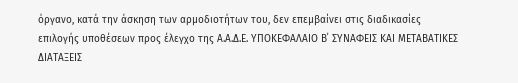όργανο, κατά την άσκηση των αρμοδιοτήτων του, δεν επεμβαίνει στις διαδικασίες επιλογής υποθέσεων προς έλεγχο της Α.Α.Δ.Ε. ΥΠΟΚΕΦΑΛΑΙΟ Β΄ ΣΥΝΑΦΕΙΣ ΚΑΙ ΜΕΤΑΒΑΤΙΚΕΣ ΔΙΑΤΑΞΕΙΣ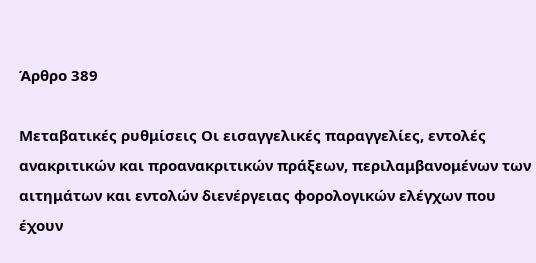Άρθρο 389

Μεταβατικές ρυθμίσεις Οι εισαγγελικές παραγγελίες, εντολές ανακριτικών και προανακριτικών πράξεων, περιλαμβανομένων των αιτημάτων και εντολών διενέργειας φορολογικών ελέγχων που έχουν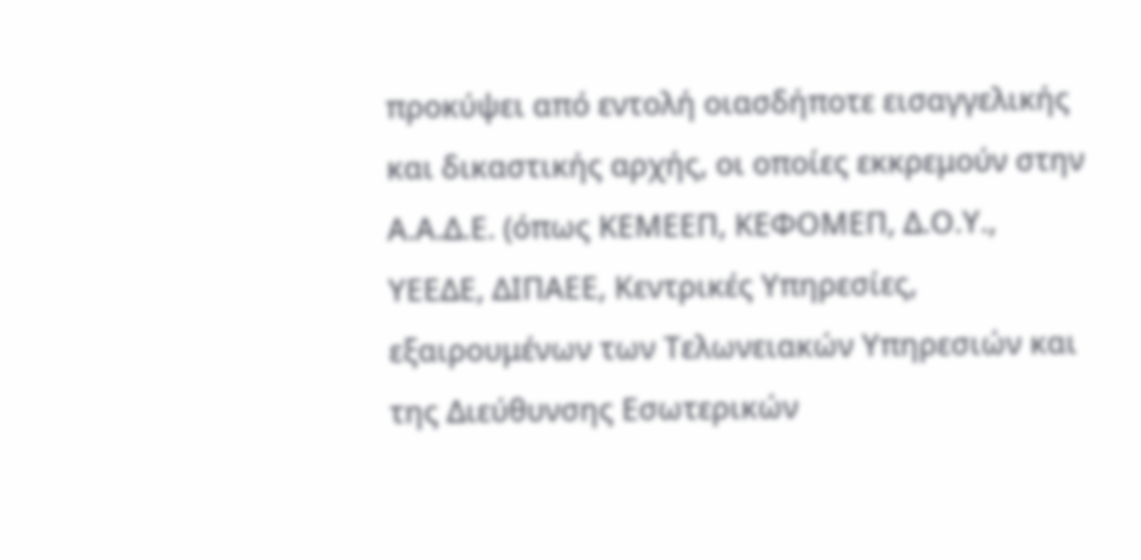προκύψει από εντολή οιασδήποτε εισαγγελικής και δικαστικής αρχής, οι οποίες εκκρεμούν στην Α.Α.Δ.Ε. (όπως ΚΕΜΕΕΠ, ΚΕΦΟΜΕΠ, Δ.Ο.Υ., ΥΕΕΔΕ, ΔΙΠΑΕΕ, Κεντρικές Υπηρεσίες, εξαιρουμένων των Τελωνειακών Υπηρεσιών και της Διεύθυνσης Εσωτερικών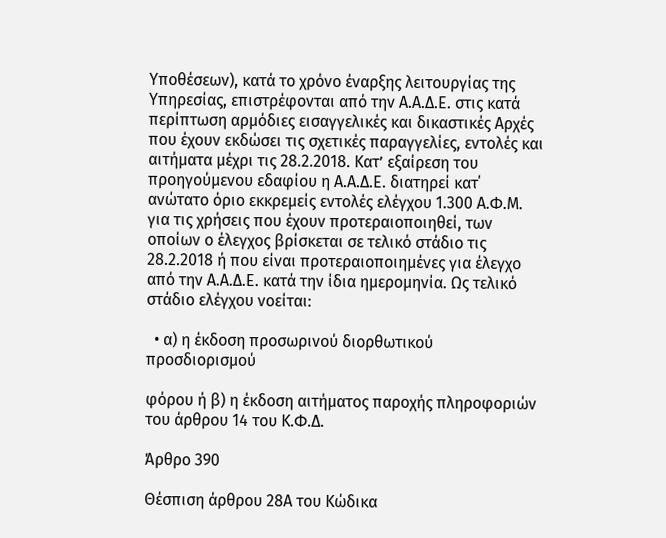Υποθέσεων), κατά το χρόνο έναρξης λειτουργίας της Υπηρεσίας, επιστρέφονται από την Α.Α.Δ.Ε. στις κατά περίπτωση αρμόδιες εισαγγελικές και δικαστικές Αρχές που έχουν εκδώσει τις σχετικές παραγγελίες, εντολές και αιτήματα μέχρι τις 28.2.2018. Κατ’ εξαίρεση του προηγούμενου εδαφίου η Α.Α.Δ.Ε. διατηρεί κατ΄ ανώτατο όριο εκκρεμείς εντολές ελέγχου 1.300 Α.Φ.Μ. για τις χρήσεις που έχουν προτεραιοποιηθεί, των οποίων ο έλεγχος βρίσκεται σε τελικό στάδιο τις 28.2.2018 ή που είναι προτεραιοποιημένες για έλεγχο από την Α.Α.Δ.Ε. κατά την ίδια ημερομηνία. Ως τελικό στάδιο ελέγχου νοείται:

  • α) η έκδοση προσωρινού διορθωτικού προσδιορισμού

φόρου ή β) η έκδοση αιτήματος παροχής πληροφοριών του άρθρου 14 του Κ.Φ.Δ.

Άρθρο 390

Θέσπιση άρθρου 28Α του Κώδικα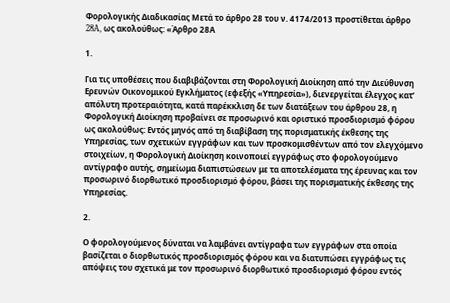Φορολογικής Διαδικασίας Μετά το άρθρο 28 του ν. 4174/2013 προστίθεται άρθρο 28A, ως ακολούθως: «Άρθρο 28Α

1.

Για τις υποθέσεις που διαβιβάζονται στη Φορολογική Διοίκηση από την Διεύθυνση Ερευνών Οικονομικού Εγκλήματος (εφεξής «Υπηρεσία»), διενεργείται έλεγχος κατ’ απόλυτη προτεραιότητα, κατά παρέκκλιση δε των διατάξεων του άρθρου 28, η Φορολογική Διοίκηση προβαίνει σε προσωρινό και οριστικό προσδιορισμό φόρου ως ακολούθως: Εντός μηνός από τη διαβίβαση της πορισματικής έκθεσης της Υπηρεσίας, των σχετικών εγγράφων και των προσκομισθέντων από τον ελεγχόμενο στοιχείων, η Φορολογική Διοίκηση κοινοποιεί εγγράφως στο φορολογούμενο αντίγραφο αυτής, σημείωμα διαπιστώσεων με τα αποτελέσματα της έρευνας και τον προσωρινό διορθωτικό προσδιορισμό φόρου, βάσει της πορισματικής έκθεσης της Υπηρεσίας.

2.

Ο φορολογούμενος δύναται να λαμβάνει αντίγραφα των εγγράφων στα οποία βασίζεται ο διορθωτικός προσδιορισμός φόρου και να διατυπώσει εγγράφως τις απόψεις του σχετικά με τον προσωρινό διορθωτικό προσδιορισμό φόρου εντός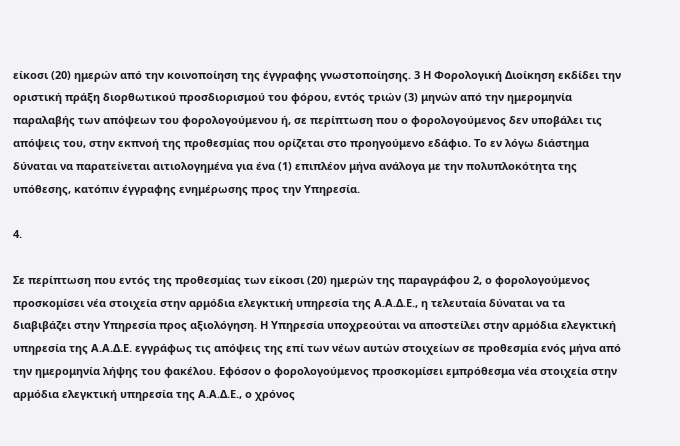είκοσι (20) ημερών από την κοινοποίηση της έγγραφης γνωστοποίησης. 3 Η Φορολογική Διοίκηση εκδίδει την οριστική πράξη διορθωτικού προσδιορισμού του φόρου, εντός τριών (3) μηνών από την ημερομηνία παραλαβής των απόψεων του φορολογούμενου ή, σε περίπτωση που ο φορολογούμενος δεν υποβάλει τις απόψεις του, στην εκπνοή της προθεσμίας που ορίζεται στο προηγούμενο εδάφιο. Το εν λόγω διάστημα δύναται να παρατείνεται αιτιολογημένα για ένα (1) επιπλέον μήνα ανάλογα με την πολυπλοκότητα της υπόθεσης, κατόπιν έγγραφης ενημέρωσης προς την Υπηρεσία.

4.

Σε περίπτωση που εντός της προθεσμίας των είκοσι (20) ημερών της παραγράφου 2, ο φορολογούμενος προσκομίσει νέα στοιχεία στην αρμόδια ελεγκτική υπηρεσία της Α.Α.Δ.Ε., η τελευταία δύναται να τα διαβιβάζει στην Υπηρεσία προς αξιολόγηση. Η Υπηρεσία υποχρεούται να αποστείλει στην αρμόδια ελεγκτική υπηρεσία της Α.Α.Δ.Ε. εγγράφως τις απόψεις της επί των νέων αυτών στοιχείων σε προθεσμία ενός μήνα από την ημερομηνία λήψης του φακέλου. Εφόσον ο φορολογούμενος προσκομίσει εμπρόθεσμα νέα στοιχεία στην αρμόδια ελεγκτική υπηρεσία της Α.Α.Δ.Ε., ο χρόνος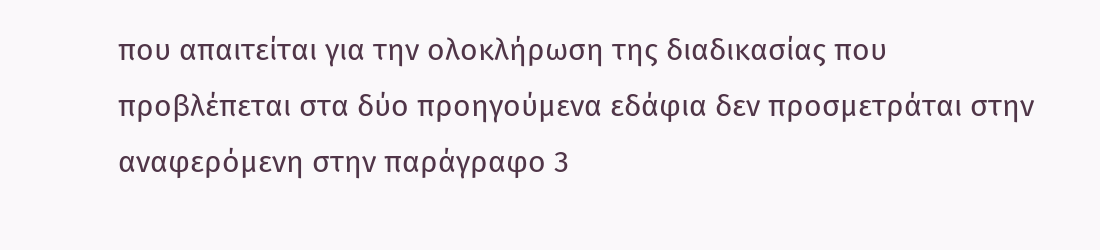που απαιτείται για την ολοκλήρωση της διαδικασίας που προβλέπεται στα δύο προηγούμενα εδάφια δεν προσμετράται στην αναφερόμενη στην παράγραφο 3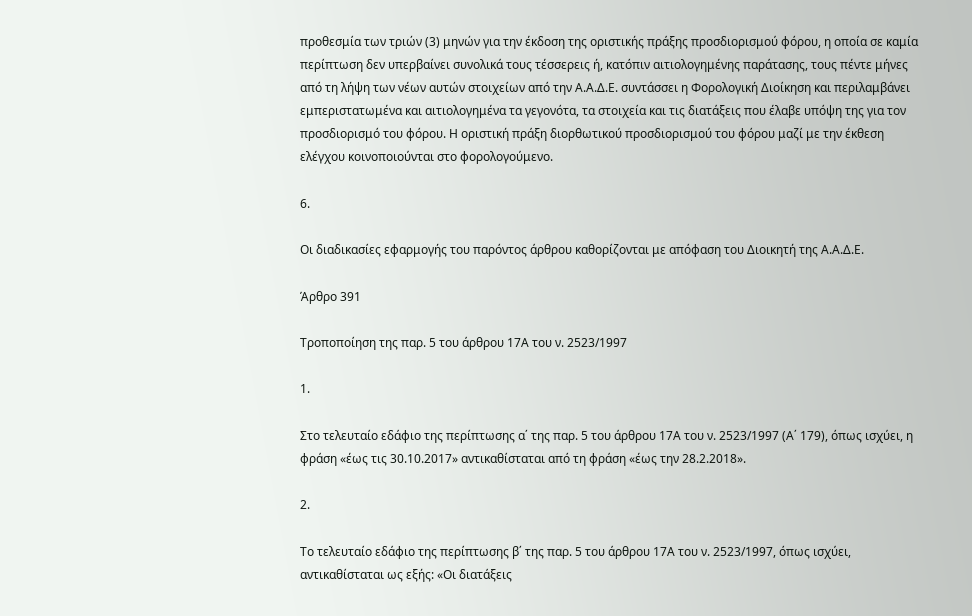προθεσμία των τριών (3) μηνών για την έκδοση της οριστικής πράξης προσδιορισμού φόρου, η οποία σε καμία περίπτωση δεν υπερβαίνει συνολικά τους τέσσερεις ή, κατόπιν αιτιολογημένης παράτασης, τους πέντε μήνες από τη λήψη των νέων αυτών στοιχείων από την Α.Α.Δ.Ε. συντάσσει η Φορολογική Διοίκηση και περιλαμβάνει εμπεριστατωμένα και αιτιολογημένα τα γεγονότα, τα στοιχεία και τις διατάξεις που έλαβε υπόψη της για τον προσδιορισμό του φόρου. Η οριστική πράξη διορθωτικού προσδιορισμού του φόρου μαζί με την έκθεση ελέγχου κοινοποιούνται στο φορολογούμενο.

6.

Οι διαδικασίες εφαρμογής του παρόντος άρθρου καθορίζονται με απόφαση του Διοικητή της Α.Α.Δ.Ε.

Άρθρο 391

Τροποποίηση της παρ. 5 του άρθρου 17Α του ν. 2523/1997

1.

Στο τελευταίο εδάφιο της περίπτωσης α΄ της παρ. 5 του άρθρου 17Α του ν. 2523/1997 (Α΄ 179), όπως ισχύει, η φράση «έως τις 30.10.2017» αντικαθίσταται από τη φράση «έως την 28.2.2018».

2.

Το τελευταίο εδάφιο της περίπτωσης β΄ της παρ. 5 του άρθρου 17Α του ν. 2523/1997, όπως ισχύει, αντικαθίσταται ως εξής: «Οι διατάξεις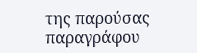της παρούσας παραγράφου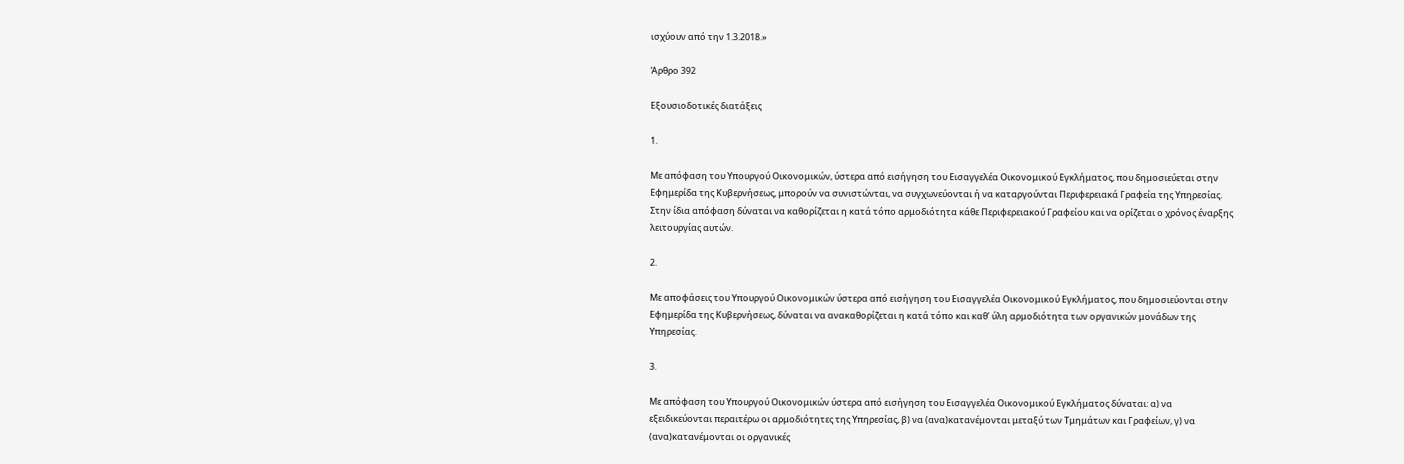ισχύουν από την 1.3.2018.»

Άρθρο 392

Εξουσιοδοτικές διατάξεις

1.

Με απόφαση του Υπουργού Οικονομικών, ύστερα από εισήγηση του Εισαγγελέα Οικονομικού Εγκλήματος, που δημοσιεύεται στην Εφημερίδα της Κυβερνήσεως, μπορούν να συνιστώνται, να συγχωνεύονται ή να καταργούνται Περιφερειακά Γραφεία της Υπηρεσίας. Στην ίδια απόφαση δύναται να καθορίζεται η κατά τόπο αρμοδιότητα κάθε Περιφερειακού Γραφείου και να ορίζεται ο χρόνος έναρξης λειτουργίας αυτών.

2.

Με αποφάσεις του Υπουργού Οικονομικών ύστερα από εισήγηση του Εισαγγελέα Οικονομικού Εγκλήματος, που δημοσιεύονται στην Εφημερίδα της Κυβερνήσεως, δύναται να ανακαθορίζεται η κατά τόπο και καθ’ ύλη αρμοδιότητα των οργανικών μονάδων της Υπηρεσίας.

3.

Με απόφαση του Υπουργού Οικονομικών ύστερα από εισήγηση του Εισαγγελέα Οικονομικού Εγκλήματος δύναται: α) να εξειδικεύονται περαιτέρω οι αρμοδιότητες της Υπηρεσίας, β) να (ανα)κατανέμονται μεταξύ των Τμημάτων και Γραφείων, γ) να (ανα)κατανέμονται οι οργανικές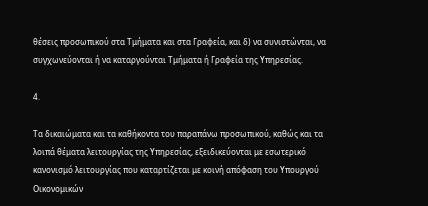θέσεις προσωπικού στα Τμήματα και στα Γραφεία, και δ) να συνιστώνται, να συγχωνεύονται ή να καταργούνται Τμήματα ή Γραφεία της Υπηρεσίας.

4.

Τα δικαιώματα και τα καθήκοντα του παραπάνω προσωπικού, καθώς και τα λοιπά θέματα λειτουργίας της Υπηρεσίας, εξειδικεύονται με εσωτερικό κανονισμό λειτουργίας που καταρτίζεται με κοινή απόφαση του Υπουργού Οικονομικών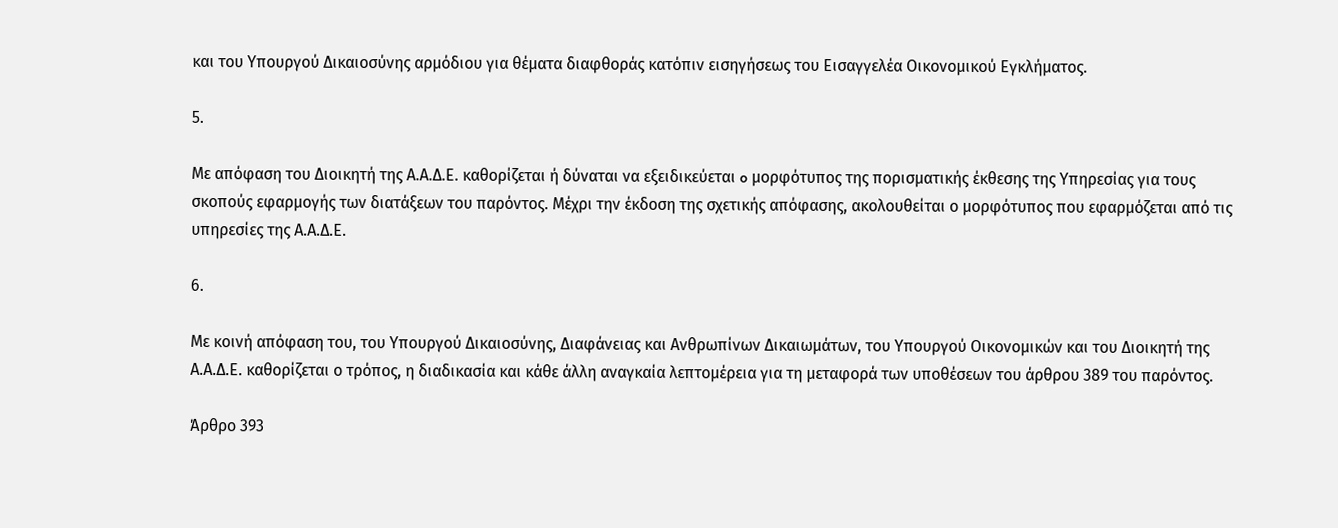και του Υπουργού Δικαιοσύνης αρμόδιου για θέματα διαφθοράς κατόπιν εισηγήσεως του Εισαγγελέα Οικονομικού Εγκλήματος.

5.

Με απόφαση του Διοικητή της Α.Α.Δ.Ε. καθορίζεται ή δύναται να εξειδικεύεται o μορφότυπος της πορισματικής έκθεσης της Υπηρεσίας για τους σκοπούς εφαρμογής των διατάξεων του παρόντος. Μέχρι την έκδοση της σχετικής απόφασης, ακολουθείται ο μορφότυπος που εφαρμόζεται από τις υπηρεσίες της Α.Α.Δ.Ε.

6.

Με κοινή απόφαση του, του Υπουργού Δικαιοσύνης, Διαφάνειας και Ανθρωπίνων Δικαιωμάτων, του Υπουργού Οικονομικών και του Διοικητή της Α.Α.Δ.Ε. καθορίζεται ο τρόπος, η διαδικασία και κάθε άλλη αναγκαία λεπτομέρεια για τη μεταφορά των υποθέσεων του άρθρου 389 του παρόντος.

Άρθρο 393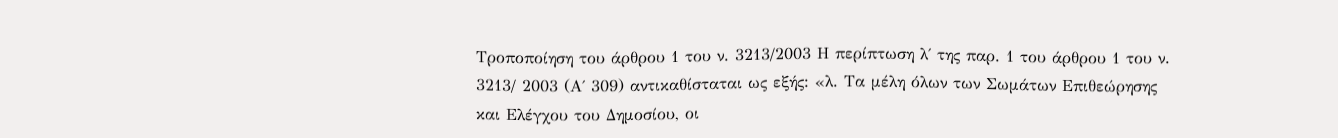Τροποποίηση του άρθρου 1 του ν. 3213/2003 Η περίπτωση λ΄ της παρ. 1 του άρθρου 1 του ν. 3213/ 2003 (Α΄ 309) αντικαθίσταται ως εξής: «λ. Τα μέλη όλων των Σωμάτων Επιθεώρησης και Ελέγχου του Δημοσίου, οι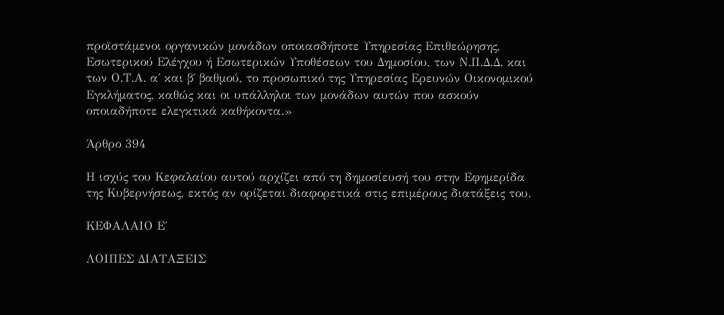προϊστάμενοι οργανικών μονάδων οποιασδήποτε Υπηρεσίας Επιθεώρησης, Εσωτερικού Ελέγχου ή Εσωτερικών Υποθέσεων του Δημοσίου, των Ν.Π.Δ.Δ. και των Ο.Τ.Α. α΄ και β΄ βαθμού, το προσωπικό της Υπηρεσίας Ερευνών Οικονομικού Εγκλήματος, καθώς και οι υπάλληλοι των μονάδων αυτών που ασκούν οποιαδήποτε ελεγκτικά καθήκοντα.»

Άρθρο 394

Η ισχύς του Κεφαλαίου αυτού αρχίζει από τη δημοσίευσή του στην Εφημερίδα της Κυβερνήσεως, εκτός αν ορίζεται διαφορετικά στις επιμέρους διατάξεις του.

ΚΕΦΑΛΑΙΟ Ε΄

ΛΟΙΠΕΣ ΔΙΑΤΑΞΕΙΣ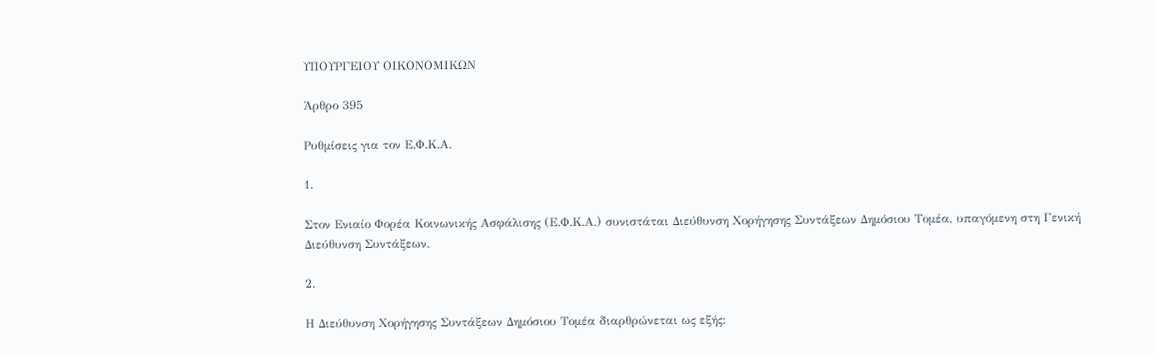ΥΠΟΥΡΓΕΙΟΥ ΟΙΚΟΝΟΜΙΚΩΝ

Άρθρο 395

Ρυθμίσεις για τον Ε.Φ.Κ.Α.

1.

Στον Ενιαίο Φορέα Κοινωνικής Ασφάλισης (Ε.Φ.Κ.Α.) συνιστάται Διεύθυνση Χορήγησης Συντάξεων Δημόσιου Τομέα, υπαγόμενη στη Γενική Διεύθυνση Συντάξεων.

2.

Η Διεύθυνση Χορήγησης Συντάξεων Δημόσιου Τομέα διαρθρώνεται ως εξής: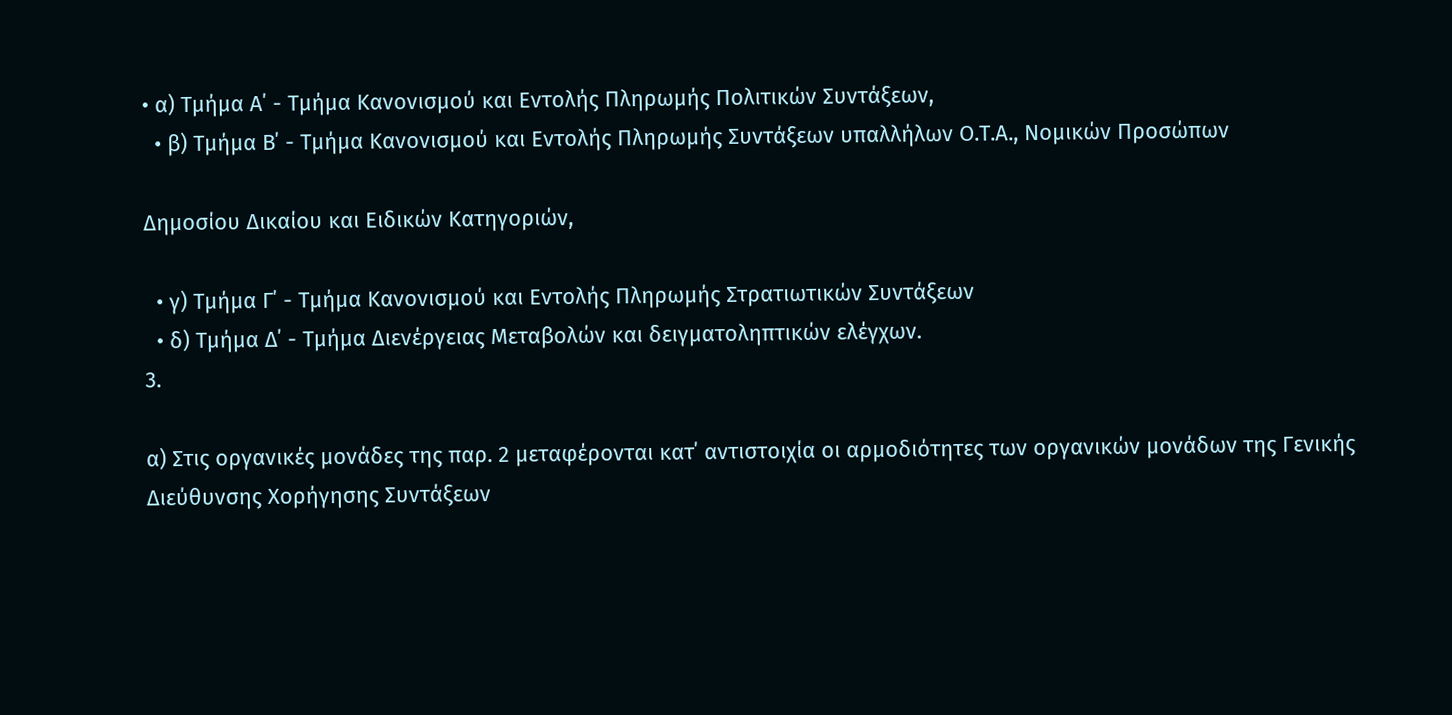• α) Τμήμα Α΄ - Τμήμα Κανονισμού και Εντολής Πληρωμής Πολιτικών Συντάξεων,
  • β) Τμήμα Β΄ - Τμήμα Κανονισμού και Εντολής Πληρωμής Συντάξεων υπαλλήλων Ο.Τ.Α., Νομικών Προσώπων

Δημοσίου Δικαίου και Ειδικών Κατηγοριών,

  • γ) Τμήμα Γ΄ - Τμήμα Κανονισμού και Εντολής Πληρωμής Στρατιωτικών Συντάξεων
  • δ) Τμήμα Δ΄ - Τμήμα Διενέργειας Μεταβολών και δειγματοληπτικών ελέγχων.
3.

α) Στις οργανικές μονάδες της παρ. 2 μεταφέρονται κατ΄ αντιστοιχία οι αρμοδιότητες των οργανικών μονάδων της Γενικής Διεύθυνσης Χορήγησης Συντάξεων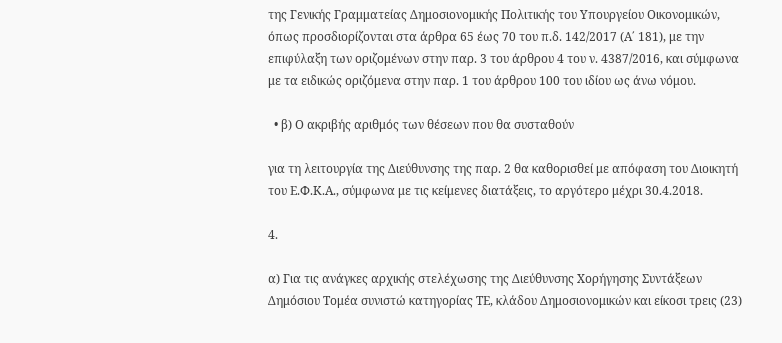της Γενικής Γραμματείας Δημοσιονομικής Πολιτικής του Υπουργείου Οικονομικών, όπως προσδιορίζονται στα άρθρα 65 έως 70 του π.δ. 142/2017 (Α΄ 181), με την επιφύλαξη των οριζομένων στην παρ. 3 του άρθρου 4 του ν. 4387/2016, και σύμφωνα με τα ειδικώς οριζόμενα στην παρ. 1 του άρθρου 100 του ιδίου ως άνω νόμου.

  • β) Ο ακριβής αριθμός των θέσεων που θα συσταθούν

για τη λειτουργία της Διεύθυνσης της παρ. 2 θα καθορισθεί με απόφαση του Διοικητή του Ε.Φ.Κ.Α., σύμφωνα με τις κείμενες διατάξεις, το αργότερο μέχρι 30.4.2018.

4.

α) Για τις ανάγκες αρχικής στελέχωσης της Διεύθυνσης Χορήγησης Συντάξεων Δημόσιου Τομέα συνιστώ κατηγορίας ΤΕ, κλάδου Δημοσιονομικών και είκοσι τρεις (23)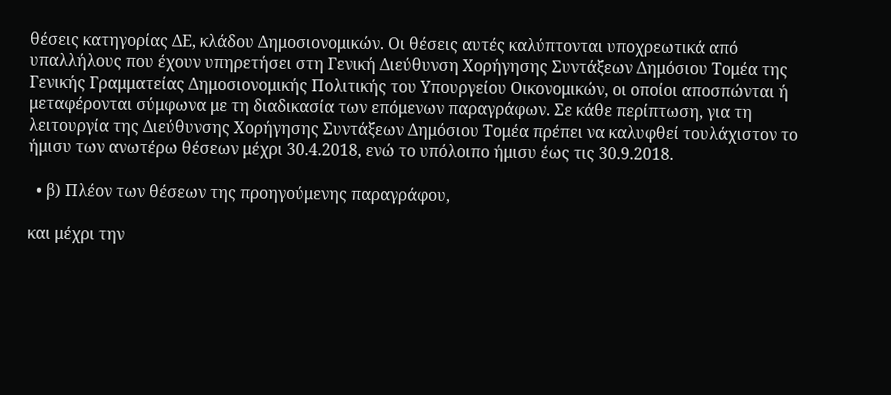θέσεις κατηγορίας ΔΕ, κλάδου Δημοσιονομικών. Οι θέσεις αυτές καλύπτονται υποχρεωτικά από υπαλλήλους που έχουν υπηρετήσει στη Γενική Διεύθυνση Χορήγησης Συντάξεων Δημόσιου Τομέα της Γενικής Γραμματείας Δημοσιονομικής Πολιτικής του Υπουργείου Οικονομικών, οι οποίοι αποσπώνται ή μεταφέρονται σύμφωνα με τη διαδικασία των επόμενων παραγράφων. Σε κάθε περίπτωση, για τη λειτουργία της Διεύθυνσης Χορήγησης Συντάξεων Δημόσιου Τομέα πρέπει να καλυφθεί τουλάχιστον το ήμισυ των ανωτέρω θέσεων μέχρι 30.4.2018, ενώ το υπόλοιπο ήμισυ έως τις 30.9.2018.

  • β) Πλέον των θέσεων της προηγούμενης παραγράφου,

και μέχρι την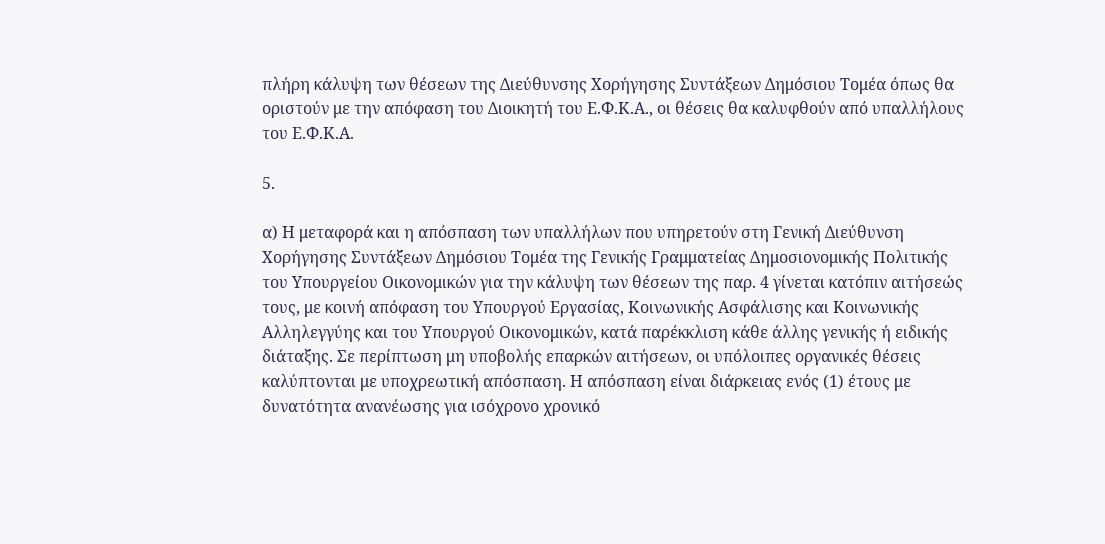πλήρη κάλυψη των θέσεων της Διεύθυνσης Χορήγησης Συντάξεων Δημόσιου Τομέα όπως θα οριστούν με την απόφαση του Διοικητή του Ε.Φ.Κ.Α., οι θέσεις θα καλυφθούν από υπαλλήλους του Ε.Φ.Κ.Α.

5.

α) Η μεταφορά και η απόσπαση των υπαλλήλων που υπηρετούν στη Γενική Διεύθυνση Χορήγησης Συντάξεων Δημόσιου Τομέα της Γενικής Γραμματείας Δημοσιονομικής Πολιτικής του Υπουργείου Οικονομικών για την κάλυψη των θέσεων της παρ. 4 γίνεται κατόπιν αιτήσεώς τους, με κοινή απόφαση του Υπουργού Εργασίας, Κοινωνικής Ασφάλισης και Κοινωνικής Αλληλεγγύης και του Υπουργού Οικονομικών, κατά παρέκκλιση κάθε άλλης γενικής ή ειδικής διάταξης. Σε περίπτωση μη υποβολής επαρκών αιτήσεων, οι υπόλοιπες οργανικές θέσεις καλύπτονται με υποχρεωτική απόσπαση. Η απόσπαση είναι διάρκειας ενός (1) έτους με δυνατότητα ανανέωσης για ισόχρονο χρονικό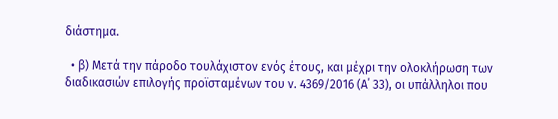διάστημα.

  • β) Μετά την πάροδο τουλάχιστον ενός έτους, και μέχρι την ολοκλήρωση των διαδικασιών επιλογής προϊσταμένων του ν. 4369/2016 (Α΄ 33), οι υπάλληλοι που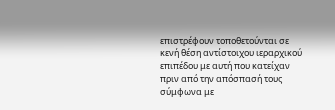επιστρέφουν τοποθετούνται σε κενή θέση αντίστοιχου ιεραρχικού επιπέδου με αυτή που κατείχαν πριν από την απόσπασή τους σύμφωνα με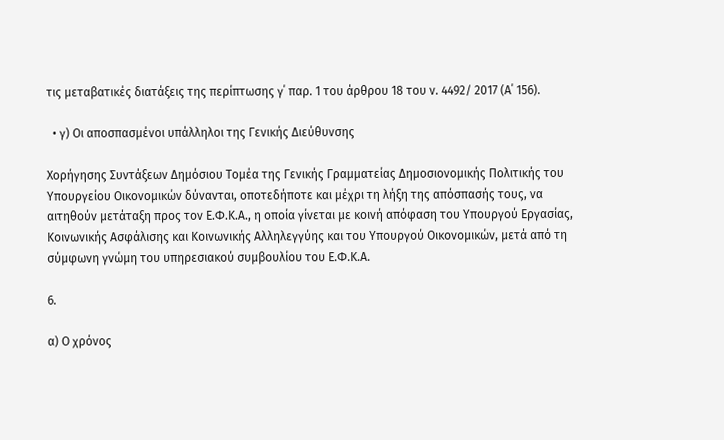τις μεταβατικές διατάξεις της περίπτωσης γ΄ παρ. 1 του άρθρου 18 του ν. 4492/ 2017 (Α΄ 156).

  • γ) Οι αποσπασμένοι υπάλληλοι της Γενικής Διεύθυνσης

Χορήγησης Συντάξεων Δημόσιου Τομέα της Γενικής Γραμματείας Δημοσιονομικής Πολιτικής του Υπουργείου Οικονομικών δύνανται, οποτεδήποτε και μέχρι τη λήξη της απόσπασής τους, να αιτηθούν μετάταξη προς τον Ε.Φ.Κ.Α., η οποία γίνεται με κοινή απόφαση του Υπουργού Εργασίας, Κοινωνικής Ασφάλισης και Κοινωνικής Αλληλεγγύης και του Υπουργού Οικονομικών, μετά από τη σύμφωνη γνώμη του υπηρεσιακού συμβουλίου του Ε.Φ.Κ.Α.

6.

α) Ο χρόνος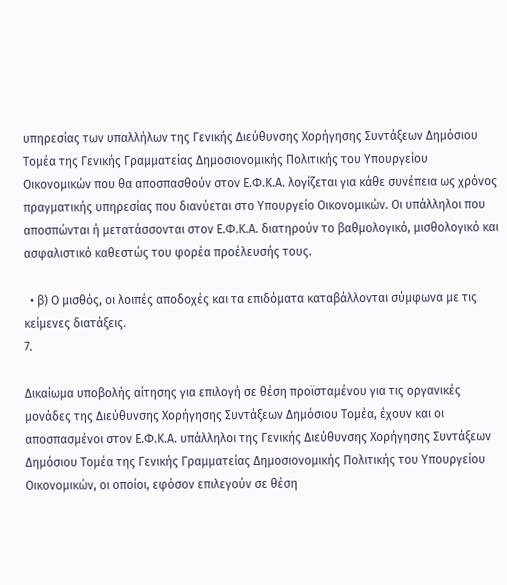υπηρεσίας των υπαλλήλων της Γενικής Διεύθυνσης Χορήγησης Συντάξεων Δημόσιου Τομέα της Γενικής Γραμματείας Δημοσιονομικής Πολιτικής του Υπουργείου Οικονομικών που θα αποσπασθούν στον Ε.Φ.Κ.Α. λογίζεται για κάθε συνέπεια ως χρόνος πραγματικής υπηρεσίας που διανύεται στο Υπουργείο Οικονομικών. Οι υπάλληλοι που αποσπώνται ή μετατάσσονται στον Ε.Φ.Κ.Α. διατηρούν το βαθμολογικό, μισθολογικό και ασφαλιστικό καθεστώς του φορέα προέλευσής τους.

  • β) Ο μισθός, οι λοιπές αποδοχές και τα επιδόματα καταβάλλονται σύμφωνα με τις κείμενες διατάξεις.
7.

Δικαίωμα υποβολής αίτησης για επιλογή σε θέση προϊσταμένου για τις οργανικές μονάδες της Διεύθυνσης Χορήγησης Συντάξεων Δημόσιου Τομέα, έχουν και οι αποσπασμένοι στον Ε.Φ.Κ.Α. υπάλληλοι της Γενικής Διεύθυνσης Χορήγησης Συντάξεων Δημόσιου Τομέα της Γενικής Γραμματείας Δημοσιονομικής Πολιτικής του Υπουργείου Οικονομικών, οι οποίοι, εφόσον επιλεγούν σε θέση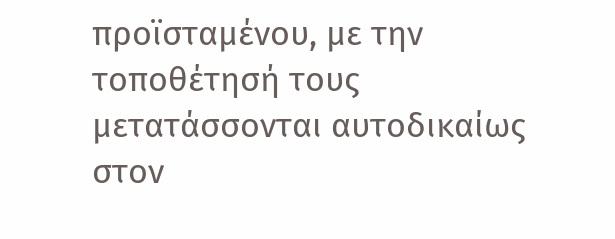προϊσταμένου, με την τοποθέτησή τους μετατάσσονται αυτοδικαίως στον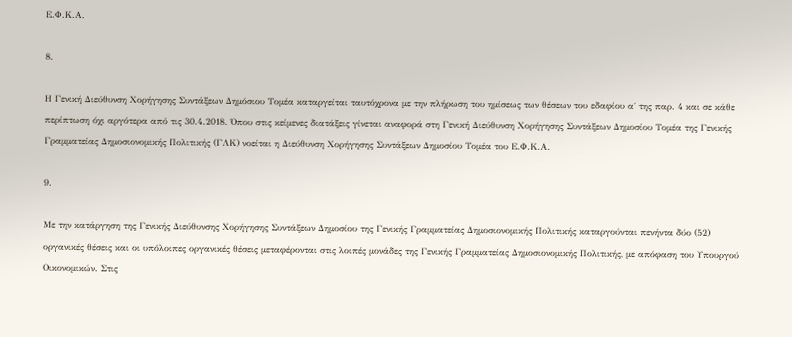Ε.Φ.Κ.Α.

8.

Η Γενική Διεύθυνση Χορήγησης Συντάξεων Δημόσιου Τομέα καταργείται ταυτόχρονα με την πλήρωση του ημίσεως των θέσεων του εδαφίου α΄ της παρ. 4 και σε κάθε περίπτωση όχι αργότερα από τις 30.4.2018. Όπου στις κείμενες διατάξεις γίνεται αναφορά στη Γενική Διεύθυνση Χορήγησης Συντάξεων Δημοσίου Τομέα της Γενικής Γραμματείας Δημοσιονομικής Πολιτικής (ΓΛΚ) νοείται η Διεύθυνση Χορήγησης Συντάξεων Δημοσίου Τομέα του Ε.Φ.Κ.Α.

9.

Με την κατάργηση της Γενικής Διεύθυνσης Χορήγησης Συντάξεων Δημοσίου της Γενικής Γραμματείας Δημοσιονομικής Πολιτικής καταργούνται πενήντα δύο (52) οργανικές θέσεις και οι υπόλοιπες οργανικές θέσεις μεταφέρονται στις λοιπές μονάδες της Γενικής Γραμματείας Δημοσιονομικής Πολιτικής, με απόφαση του Υπουργού Οικονομικών. Στις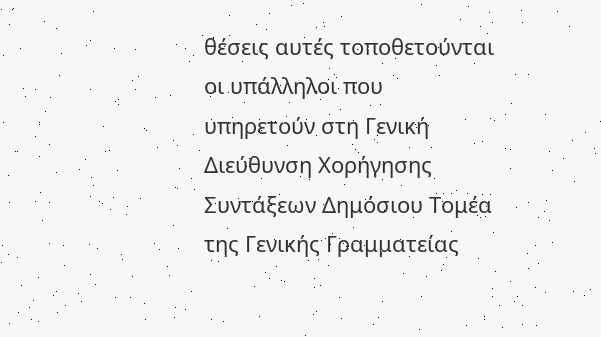θέσεις αυτές τοποθετούνται οι υπάλληλοι που υπηρετούν στη Γενική Διεύθυνση Χορήγησης Συντάξεων Δημόσιου Τομέα της Γενικής Γραμματείας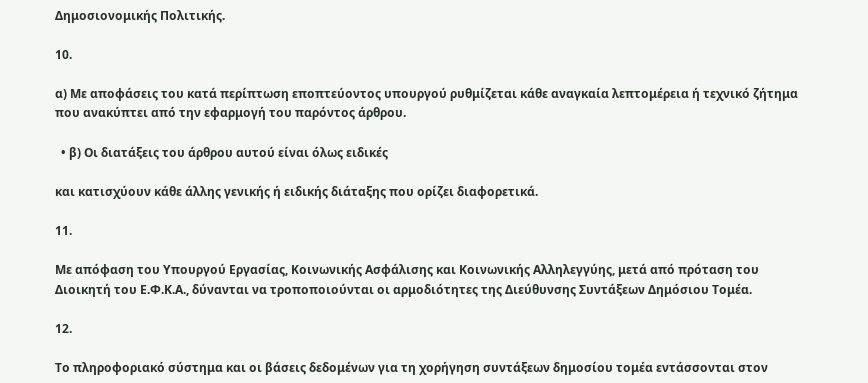Δημοσιονομικής Πολιτικής.

10.

α) Με αποφάσεις του κατά περίπτωση εποπτεύοντος υπουργού ρυθμίζεται κάθε αναγκαία λεπτομέρεια ή τεχνικό ζήτημα που ανακύπτει από την εφαρμογή του παρόντος άρθρου.

  • β) Οι διατάξεις του άρθρου αυτού είναι όλως ειδικές

και κατισχύουν κάθε άλλης γενικής ή ειδικής διάταξης που ορίζει διαφορετικά.

11.

Με απόφαση του Υπουργού Εργασίας, Κοινωνικής Ασφάλισης και Κοινωνικής Αλληλεγγύης, μετά από πρόταση του Διοικητή του Ε.Φ.Κ.Α., δύνανται να τροποποιούνται οι αρμοδιότητες της Διεύθυνσης Συντάξεων Δημόσιου Τομέα.

12.

Το πληροφοριακό σύστημα και οι βάσεις δεδομένων για τη χορήγηση συντάξεων δημοσίου τομέα εντάσσονται στον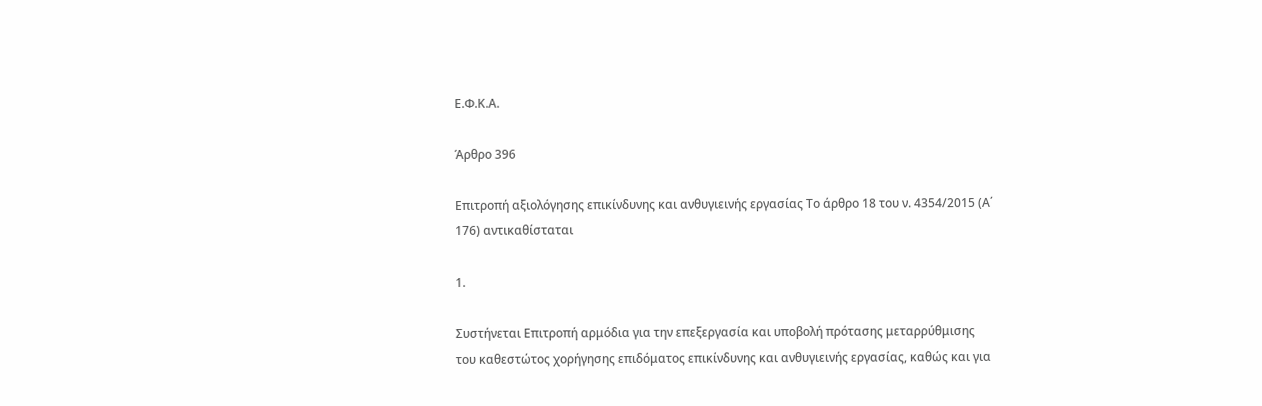Ε.Φ.Κ.Α.

Άρθρο 396

Επιτροπή αξιολόγησης επικίνδυνης και ανθυγιεινής εργασίας Το άρθρο 18 του ν. 4354/2015 (Α΄ 176) αντικαθίσταται

1.

Συστήνεται Επιτροπή αρμόδια για την επεξεργασία και υποβολή πρότασης μεταρρύθμισης του καθεστώτος χορήγησης επιδόματος επικίνδυνης και ανθυγιεινής εργασίας, καθώς και για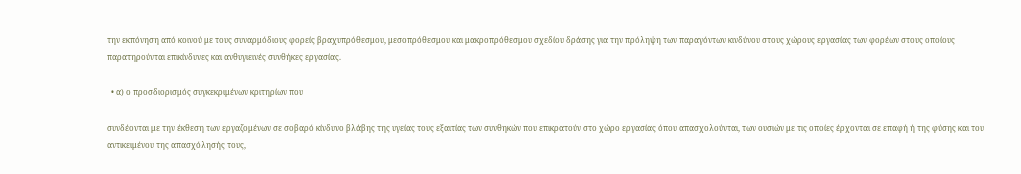την εκπόνηση από κοινού με τους συναρμόδιους φορείς βραχυπρόθεσμου, μεσοπρόθεσμου και μακροπρόθεσμου σχεδίου δράσης για την πρόληψη των παραγόντων κινδύνου στους χώρους εργασίας των φορέων στους οποίους παρατηρούνται επικίνδυνες και ανθυγιεινές συνθήκες εργασίας.

  • α) ο προσδιορισμός συγκεκριμένων κριτηρίων που

συνδέονται με την έκθεση των εργαζομένων σε σοβαρό κίνδυνο βλάβης της υγείας τους εξαιτίας των συνθηκών που επικρατούν στο χώρο εργασίας όπου απασχολούνται, των ουσιών με τις οποίες έρχονται σε επαφή ή της φύσης και του αντικειμένου της απασχόλησής τους,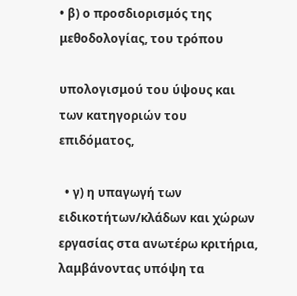• β) ο προσδιορισμός της μεθοδολογίας, του τρόπου

υπολογισμού του ύψους και των κατηγοριών του επιδόματος,

  • γ) η υπαγωγή των ειδικοτήτων/κλάδων και χώρων εργασίας στα ανωτέρω κριτήρια, λαμβάνοντας υπόψη τα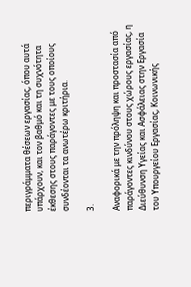περιγράμματα θέσεων εργασίας, όπου αυτά υπάρχουν, και τον βαθμό και τη συχνότητα έκθεσης στους παράγοντες με τους οποίους συνδέονται τα ανωτέρω κριτήρια.

3.

Αναφορικά με την πρόληψη και προστασία από παράγοντες κινδύνου στους χώρους εργασίας, η Διεύθυνση Υγείας και Ασφάλειας στην Εργασία του Υπουργείου Εργασίας, Κοινωνικής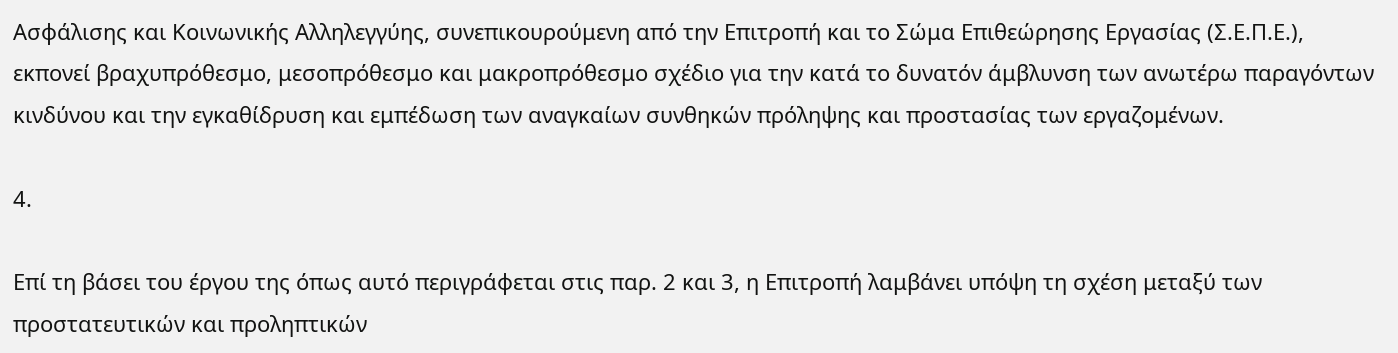Ασφάλισης και Κοινωνικής Αλληλεγγύης, συνεπικουρούμενη από την Επιτροπή και το Σώμα Επιθεώρησης Εργασίας (Σ.Ε.Π.Ε.), εκπονεί βραχυπρόθεσμο, μεσοπρόθεσμο και μακροπρόθεσμο σχέδιο για την κατά το δυνατόν άμβλυνση των ανωτέρω παραγόντων κινδύνου και την εγκαθίδρυση και εμπέδωση των αναγκαίων συνθηκών πρόληψης και προστασίας των εργαζομένων.

4.

Επί τη βάσει του έργου της όπως αυτό περιγράφεται στις παρ. 2 και 3, η Επιτροπή λαμβάνει υπόψη τη σχέση μεταξύ των προστατευτικών και προληπτικών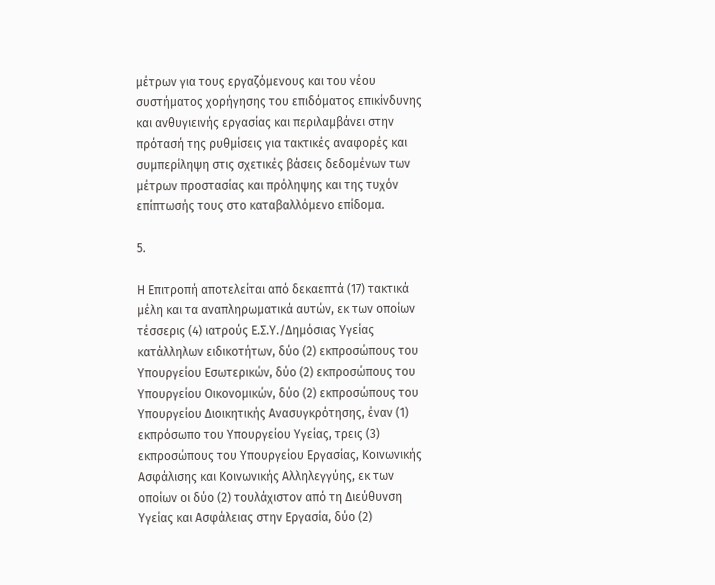μέτρων για τους εργαζόμενους και του νέου συστήματος χορήγησης του επιδόματος επικίνδυνης και ανθυγιεινής εργασίας και περιλαμβάνει στην πρότασή της ρυθμίσεις για τακτικές αναφορές και συμπερίληψη στις σχετικές βάσεις δεδομένων των μέτρων προστασίας και πρόληψης και της τυχόν επίπτωσής τους στο καταβαλλόμενο επίδομα.

5.

Η Επιτροπή αποτελείται από δεκαεπτά (17) τακτικά μέλη και τα αναπληρωματικά αυτών, εκ των οποίων τέσσερις (4) ιατρούς Ε.Σ.Υ./Δημόσιας Υγείας κατάλληλων ειδικοτήτων, δύο (2) εκπροσώπους του Υπουργείου Εσωτερικών, δύο (2) εκπροσώπους του Υπουργείου Οικονομικών, δύο (2) εκπροσώπους του Υπουργείου Διοικητικής Ανασυγκρότησης, έναν (1) εκπρόσωπο του Υπουργείου Υγείας, τρεις (3) εκπροσώπους του Υπουργείου Εργασίας, Κοινωνικής Ασφάλισης και Κοινωνικής Αλληλεγγύης, εκ των οποίων οι δύο (2) τουλάχιστον από τη Διεύθυνση Υγείας και Ασφάλειας στην Εργασία, δύο (2)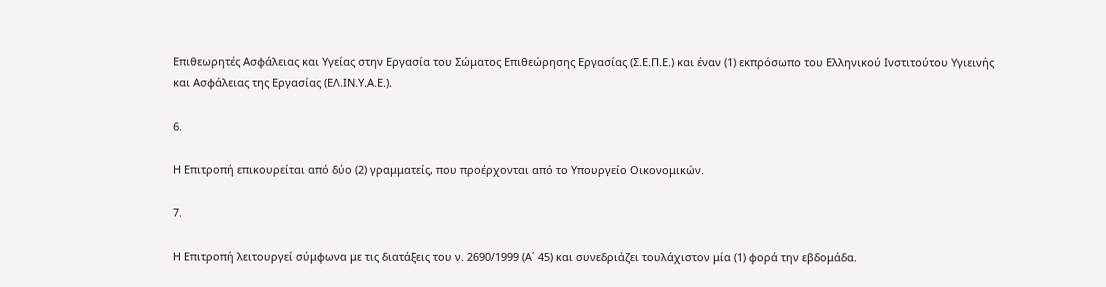Επιθεωρητές Ασφάλειας και Υγείας στην Εργασία του Σώματος Επιθεώρησης Εργασίας (Σ.Ε.Π.Ε.) και έναν (1) εκπρόσωπο του Ελληνικού Ινστιτούτου Υγιεινής και Ασφάλειας της Εργασίας (ΕΛ.ΙΝ.Υ.Α.Ε.).

6.

Η Επιτροπή επικουρείται από δύο (2) γραμματείς, που προέρχονται από το Υπουργείο Οικονομικών.

7.

Η Επιτροπή λειτουργεί σύμφωνα με τις διατάξεις του ν. 2690/1999 (Α΄ 45) και συνεδριάζει τουλάχιστον μία (1) φορά την εβδομάδα.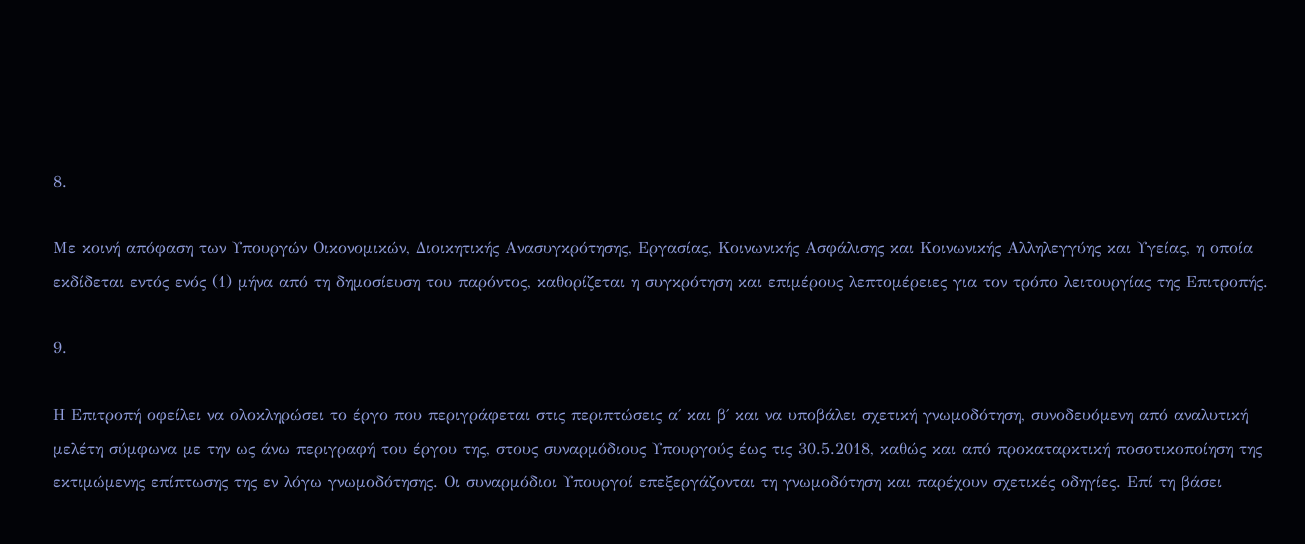8.

Με κοινή απόφαση των Υπουργών Οικονομικών, Διοικητικής Ανασυγκρότησης, Εργασίας, Κοινωνικής Ασφάλισης και Κοινωνικής Αλληλεγγύης και Υγείας, η οποία εκδίδεται εντός ενός (1) μήνα από τη δημοσίευση του παρόντος, καθορίζεται η συγκρότηση και επιμέρους λεπτομέρειες για τον τρόπο λειτουργίας της Επιτροπής.

9.

Η Επιτροπή οφείλει να ολοκληρώσει το έργο που περιγράφεται στις περιπτώσεις α΄ και β΄ και να υποβάλει σχετική γνωμοδότηση, συνοδευόμενη από αναλυτική μελέτη σύμφωνα με την ως άνω περιγραφή του έργου της, στους συναρμόδιους Υπουργούς έως τις 30.5.2018, καθώς και από προκαταρκτική ποσοτικοποίηση της εκτιμώμενης επίπτωσης της εν λόγω γνωμοδότησης. Οι συναρμόδιοι Υπουργοί επεξεργάζονται τη γνωμοδότηση και παρέχουν σχετικές οδηγίες. Επί τη βάσει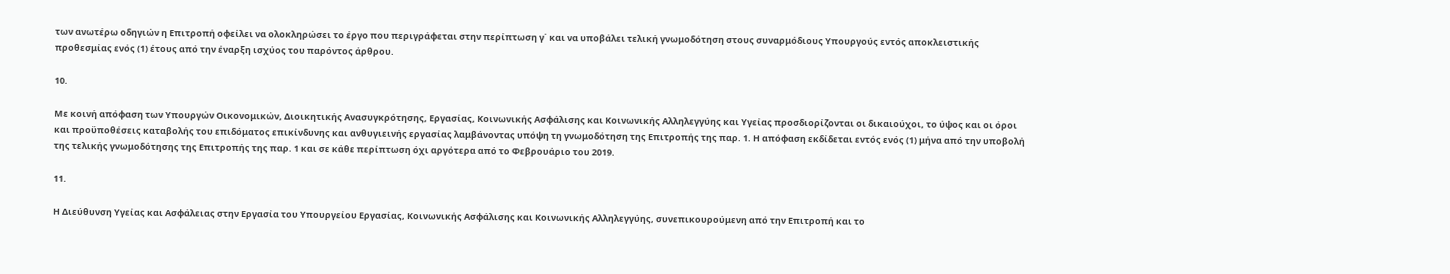των ανωτέρω οδηγιών η Επιτροπή οφείλει να ολοκληρώσει το έργο που περιγράφεται στην περίπτωση γ΄ και να υποβάλει τελική γνωμοδότηση στους συναρμόδιους Υπουργούς εντός αποκλειστικής προθεσμίας ενός (1) έτους από την έναρξη ισχύος του παρόντος άρθρου.

10.

Με κοινή απόφαση των Υπουργών Οικονομικών, Διοικητικής Ανασυγκρότησης, Εργασίας, Κοινωνικής Ασφάλισης και Κοινωνικής Αλληλεγγύης και Υγείας προσδιορίζονται οι δικαιούχοι, το ύψος και οι όροι και προϋποθέσεις καταβολής του επιδόματος επικίνδυνης και ανθυγιεινής εργασίας λαμβάνοντας υπόψη τη γνωμοδότηση της Επιτροπής της παρ. 1. Η απόφαση εκδίδεται εντός ενός (1) μήνα από την υποβολή της τελικής γνωμοδότησης της Επιτροπής της παρ. 1 και σε κάθε περίπτωση όχι αργότερα από το Φεβρουάριο του 2019.

11.

Η Διεύθυνση Υγείας και Ασφάλειας στην Εργασία του Υπουργείου Εργασίας, Κοινωνικής Ασφάλισης και Κοινωνικής Αλληλεγγύης, συνεπικουρούμενη από την Επιτροπή και το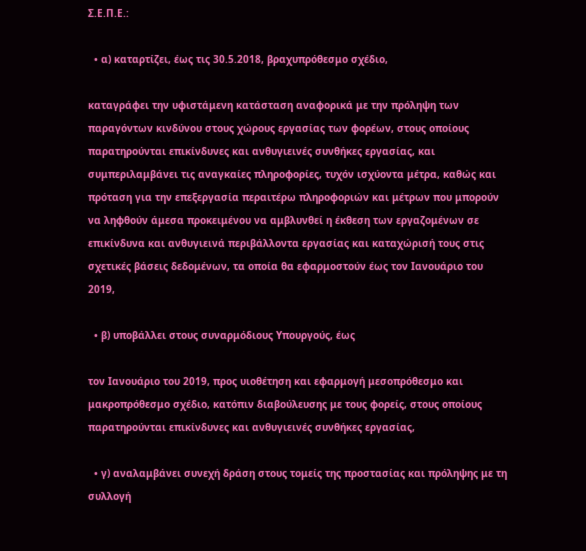Σ.Ε.Π.Ε.:

  • α) καταρτίζει, έως τις 30.5.2018, βραχυπρόθεσμο σχέδιο,

καταγράφει την υφιστάμενη κατάσταση αναφορικά με την πρόληψη των παραγόντων κινδύνου στους χώρους εργασίας των φορέων, στους οποίους παρατηρούνται επικίνδυνες και ανθυγιεινές συνθήκες εργασίας, και συμπεριλαμβάνει τις αναγκαίες πληροφορίες, τυχόν ισχύοντα μέτρα, καθώς και πρόταση για την επεξεργασία περαιτέρω πληροφοριών και μέτρων που μπορούν να ληφθούν άμεσα προκειμένου να αμβλυνθεί η έκθεση των εργαζομένων σε επικίνδυνα και ανθυγιεινά περιβάλλοντα εργασίας και καταχώρισή τους στις σχετικές βάσεις δεδομένων, τα οποία θα εφαρμοστούν έως τον Ιανουάριο του 2019,

  • β) υποβάλλει στους συναρμόδιους Υπουργούς, έως

τον Ιανουάριο του 2019, προς υιοθέτηση και εφαρμογή μεσοπρόθεσμο και μακροπρόθεσμο σχέδιο, κατόπιν διαβούλευσης με τους φορείς, στους οποίους παρατηρούνται επικίνδυνες και ανθυγιεινές συνθήκες εργασίας,

  • γ) αναλαμβάνει συνεχή δράση στους τομείς της προστασίας και πρόληψης με τη συλλογή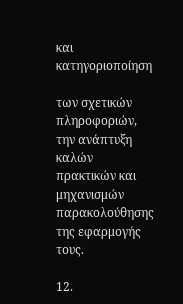και κατηγοριοποίηση

των σχετικών πληροφοριών, την ανάπτυξη καλών πρακτικών και μηχανισμών παρακολούθησης της εφαρμογής τους.

12.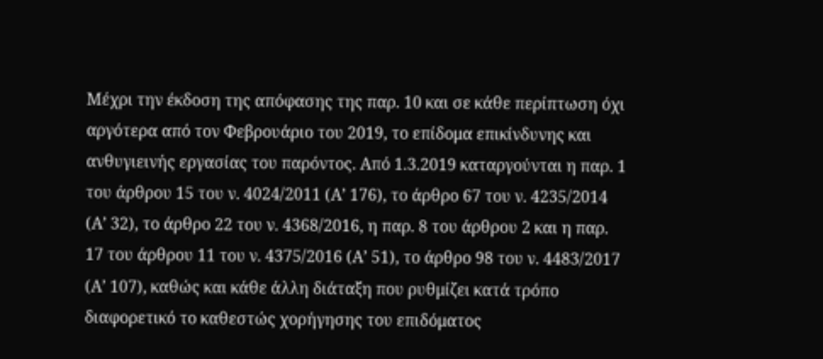Μέχρι την έκδοση της απόφασης της παρ. 10 και σε κάθε περίπτωση όχι αργότερα από τον Φεβρουάριο του 2019, το επίδομα επικίνδυνης και ανθυγιεινής εργασίας του παρόντος. Από 1.3.2019 καταργούνται η παρ. 1 του άρθρου 15 του ν. 4024/2011 (Α’ 176), το άρθρο 67 του ν. 4235/2014 (Α’ 32), το άρθρο 22 του ν. 4368/2016, η παρ. 8 του άρθρου 2 και η παρ. 17 του άρθρου 11 του ν. 4375/2016 (Α’ 51), το άρθρο 98 του ν. 4483/2017 (Α’ 107), καθώς και κάθε άλλη διάταξη που ρυθμίζει κατά τρόπο διαφορετικό το καθεστώς χορήγησης του επιδόματος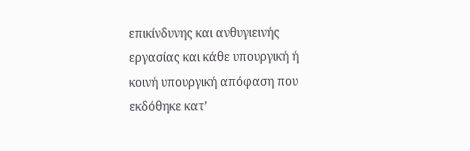επικίνδυνης και ανθυγιεινής εργασίας και κάθε υπουργική ή κοινή υπουργική απόφαση που εκδόθηκε κατ’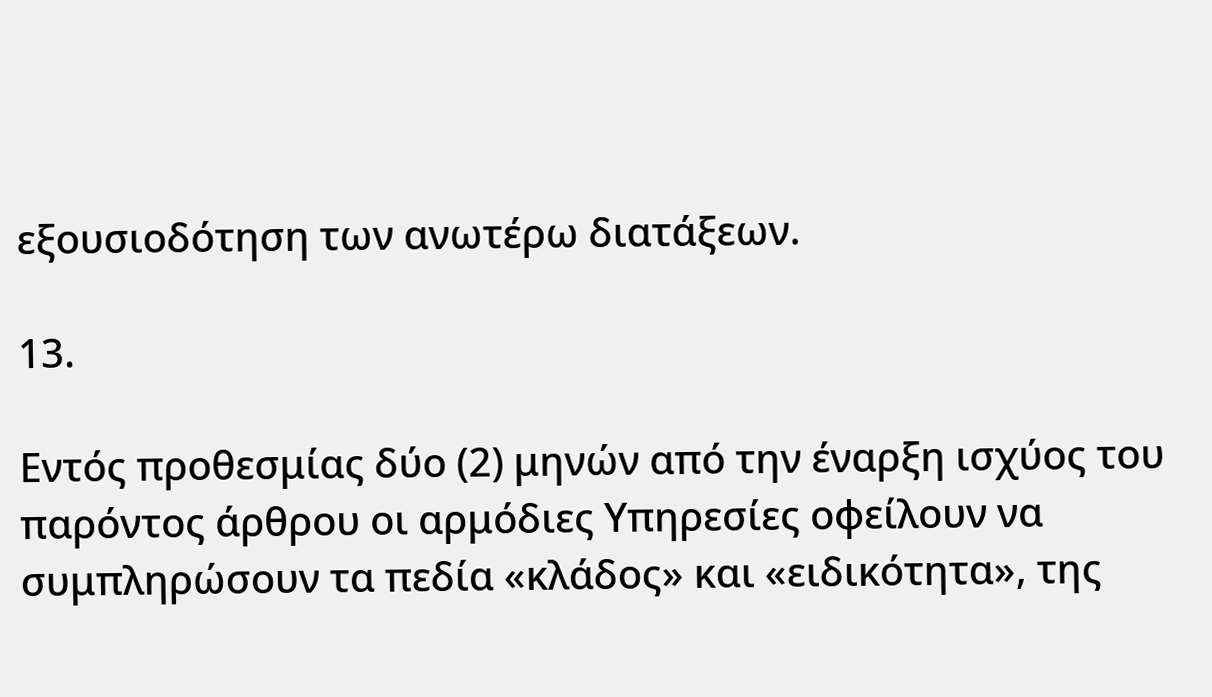εξουσιοδότηση των ανωτέρω διατάξεων.

13.

Εντός προθεσμίας δύο (2) μηνών από την έναρξη ισχύος του παρόντος άρθρου οι αρμόδιες Υπηρεσίες οφείλουν να συμπληρώσουν τα πεδία «κλάδος» και «ειδικότητα», της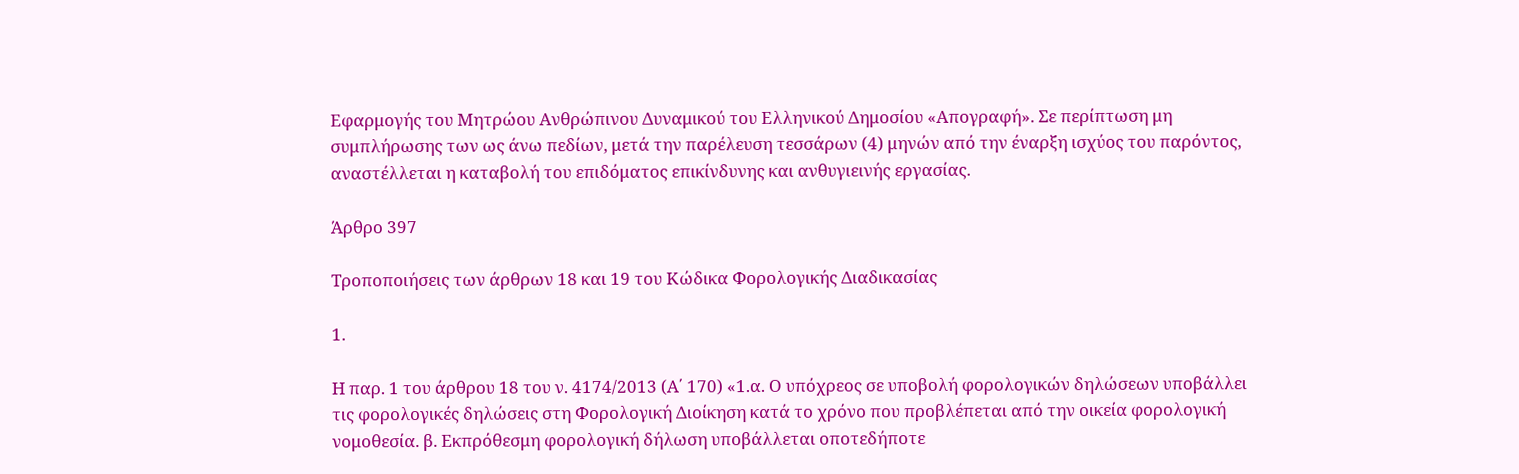Εφαρμογής του Μητρώου Ανθρώπινου Δυναμικού του Ελληνικού Δημοσίου «Απογραφή». Σε περίπτωση μη συμπλήρωσης των ως άνω πεδίων, μετά την παρέλευση τεσσάρων (4) μηνών από την έναρξη ισχύος του παρόντος, αναστέλλεται η καταβολή του επιδόματος επικίνδυνης και ανθυγιεινής εργασίας.

Άρθρο 397

Τροποποιήσεις των άρθρων 18 και 19 του Κώδικα Φορολογικής Διαδικασίας

1.

Η παρ. 1 του άρθρου 18 του ν. 4174/2013 (Α΄ 170) «1.α. Ο υπόχρεος σε υποβολή φορολογικών δηλώσεων υποβάλλει τις φορολογικές δηλώσεις στη Φορολογική Διοίκηση κατά το χρόνο που προβλέπεται από την οικεία φορολογική νομοθεσία. β. Εκπρόθεσμη φορολογική δήλωση υποβάλλεται οποτεδήποτε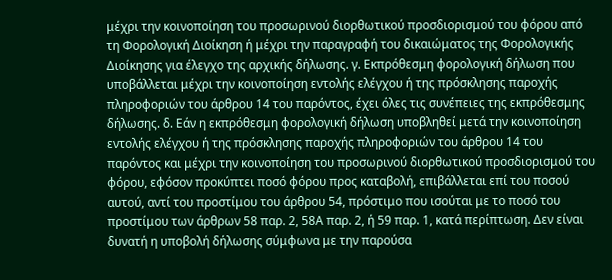μέχρι την κοινοποίηση του προσωρινού διορθωτικού προσδιορισμού του φόρου από τη Φορολογική Διοίκηση ή μέχρι την παραγραφή του δικαιώματος της Φορολογικής Διοίκησης για έλεγχο της αρχικής δήλωσης. γ. Εκπρόθεσμη φορολογική δήλωση που υποβάλλεται μέχρι την κοινοποίηση εντολής ελέγχου ή της πρόσκλησης παροχής πληροφοριών του άρθρου 14 του παρόντος, έχει όλες τις συνέπειες της εκπρόθεσμης δήλωσης. δ. Εάν η εκπρόθεσμη φορολογική δήλωση υποβληθεί μετά την κοινοποίηση εντολής ελέγχου ή της πρόσκλησης παροχής πληροφοριών του άρθρου 14 του παρόντος και μέχρι την κοινοποίηση του προσωρινού διορθωτικού προσδιορισμού του φόρου, εφόσον προκύπτει ποσό φόρου προς καταβολή, επιβάλλεται επί του ποσού αυτού, αντί του προστίμου του άρθρου 54, πρόστιμο που ισούται με το ποσό του προστίμου των άρθρων 58 παρ. 2, 58Α παρ. 2, ή 59 παρ. 1, κατά περίπτωση. Δεν είναι δυνατή η υποβολή δήλωσης σύμφωνα με την παρούσα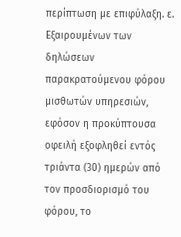περίπτωση με επιφύλαξη. ε. Εξαιρουμένων των δηλώσεων παρακρατούμενου φόρου μισθωτών υπηρεσιών, εφόσον η προκύπτουσα οφειλή εξοφληθεί εντός τριάντα (30) ημερών από τον προσδιορισμό του φόρου, το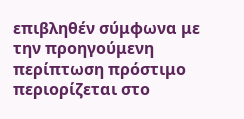επιβληθέν σύμφωνα με την προηγούμενη περίπτωση πρόστιμο περιορίζεται στο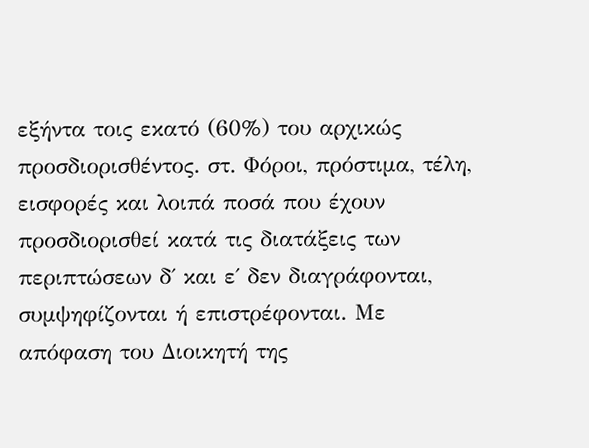εξήντα τοις εκατό (60%) του αρχικώς προσδιορισθέντος. στ. Φόροι, πρόστιμα, τέλη, εισφορές και λοιπά ποσά που έχουν προσδιορισθεί κατά τις διατάξεις των περιπτώσεων δ΄ και ε΄ δεν διαγράφονται, συμψηφίζονται ή επιστρέφονται. Με απόφαση του Διοικητή της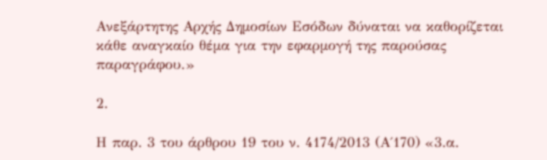Ανεξάρτητης Αρχής Δημοσίων Εσόδων δύναται να καθορίζεται κάθε αναγκαίο θέμα για την εφαρμογή της παρούσας παραγράφου.»

2.

Η παρ. 3 του άρθρου 19 του ν. 4174/2013 (Α΄170) «3.α.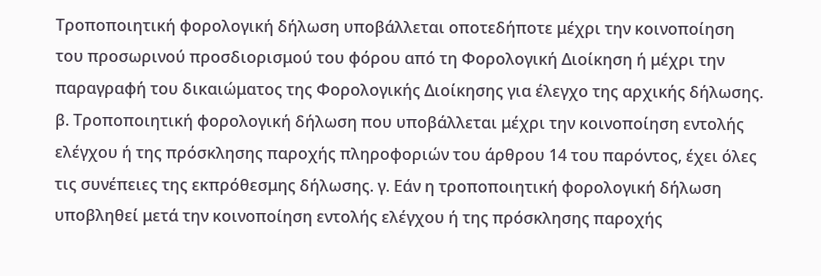Τροποποιητική φορολογική δήλωση υποβάλλεται οποτεδήποτε μέχρι την κοινοποίηση του προσωρινού προσδιορισμού του φόρου από τη Φορολογική Διοίκηση ή μέχρι την παραγραφή του δικαιώματος της Φορολογικής Διοίκησης για έλεγχο της αρχικής δήλωσης. β. Τροποποιητική φορολογική δήλωση που υποβάλλεται μέχρι την κοινοποίηση εντολής ελέγχου ή της πρόσκλησης παροχής πληροφοριών του άρθρου 14 του παρόντος, έχει όλες τις συνέπειες της εκπρόθεσμης δήλωσης. γ. Εάν η τροποποιητική φορολογική δήλωση υποβληθεί μετά την κοινοποίηση εντολής ελέγχου ή της πρόσκλησης παροχής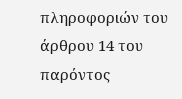πληροφοριών του άρθρου 14 του παρόντος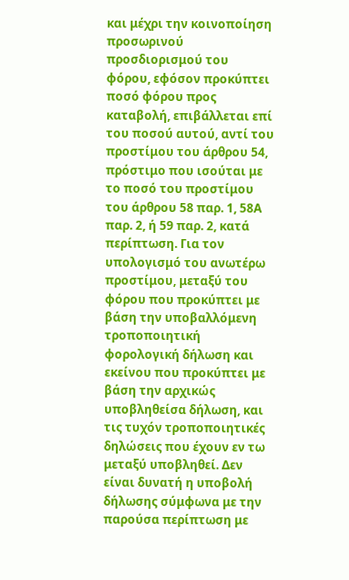και μέχρι την κοινοποίηση προσωρινού προσδιορισμού του φόρου, εφόσον προκύπτει ποσό φόρου προς καταβολή, επιβάλλεται επί του ποσού αυτού, αντί του προστίμου του άρθρου 54, πρόστιμο που ισούται με το ποσό του προστίμου του άρθρου 58 παρ. 1, 58Α παρ. 2, ή 59 παρ. 2, κατά περίπτωση. Για τον υπολογισμό του ανωτέρω προστίμου, μεταξύ του φόρου που προκύπτει με βάση την υποβαλλόμενη τροποποιητική φορολογική δήλωση και εκείνου που προκύπτει με βάση την αρχικώς υποβληθείσα δήλωση, και τις τυχόν τροποποιητικές δηλώσεις που έχουν εν τω μεταξύ υποβληθεί. Δεν είναι δυνατή η υποβολή δήλωσης σύμφωνα με την παρούσα περίπτωση με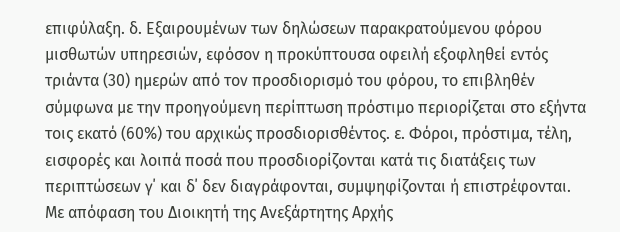επιφύλαξη. δ. Εξαιρουμένων των δηλώσεων παρακρατούμενου φόρου μισθωτών υπηρεσιών, εφόσον η προκύπτουσα οφειλή εξοφληθεί εντός τριάντα (30) ημερών από τον προσδιορισμό του φόρου, το επιβληθέν σύμφωνα με την προηγούμενη περίπτωση πρόστιμο περιορίζεται στο εξήντα τοις εκατό (60%) του αρχικώς προσδιορισθέντος. ε. Φόροι, πρόστιμα, τέλη, εισφορές και λοιπά ποσά που προσδιορίζονται κατά τις διατάξεις των περιπτώσεων γ΄ και δ΄ δεν διαγράφονται, συμψηφίζονται ή επιστρέφονται. Με απόφαση του Διοικητή της Ανεξάρτητης Αρχής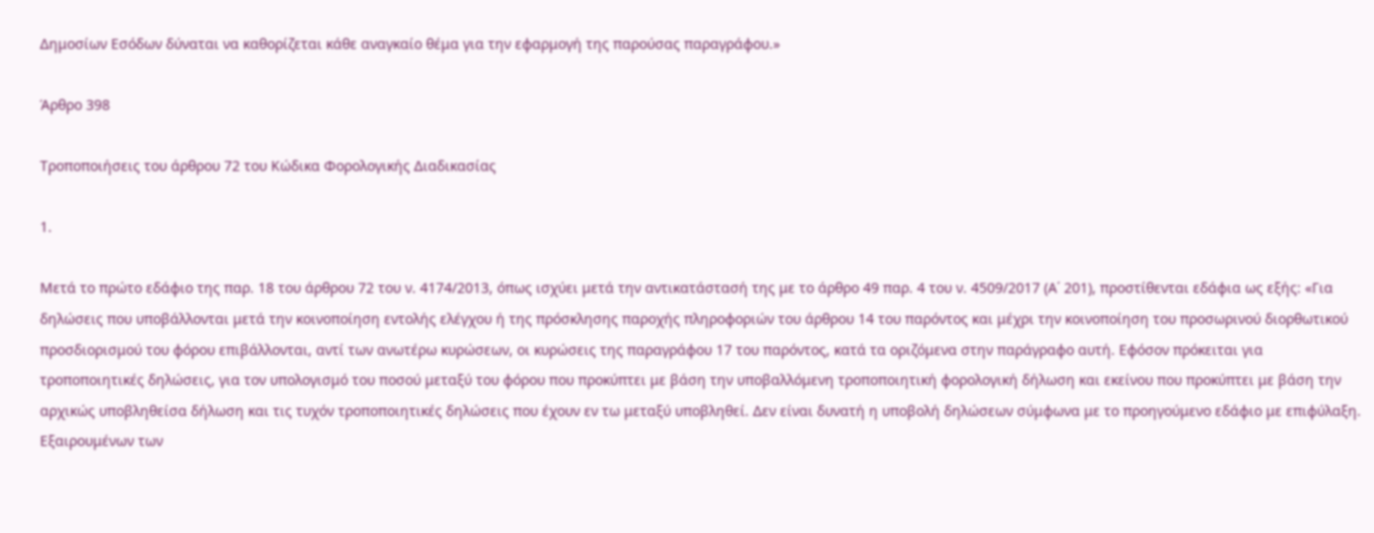Δημοσίων Εσόδων δύναται να καθορίζεται κάθε αναγκαίο θέμα για την εφαρμογή της παρούσας παραγράφου.»

Άρθρο 398

Τροποποιήσεις του άρθρου 72 του Κώδικα Φορολογικής Διαδικασίας

1.

Μετά το πρώτο εδάφιο της παρ. 18 του άρθρου 72 του ν. 4174/2013, όπως ισχύει μετά την αντικατάστασή της με το άρθρο 49 παρ. 4 του ν. 4509/2017 (Α΄ 201), προστίθενται εδάφια ως εξής: «Για δηλώσεις που υποβάλλονται μετά την κοινοποίηση εντολής ελέγχου ή της πρόσκλησης παροχής πληροφοριών του άρθρου 14 του παρόντος και μέχρι την κοινοποίηση του προσωρινού διορθωτικού προσδιορισμού του φόρου επιβάλλονται, αντί των ανωτέρω κυρώσεων, οι κυρώσεις της παραγράφου 17 του παρόντος, κατά τα οριζόμενα στην παράγραφο αυτή. Εφόσον πρόκειται για τροποποιητικές δηλώσεις, για τον υπολογισμό του ποσού μεταξύ του φόρου που προκύπτει με βάση την υποβαλλόμενη τροποποιητική φορολογική δήλωση και εκείνου που προκύπτει με βάση την αρχικώς υποβληθείσα δήλωση και τις τυχόν τροποποιητικές δηλώσεις που έχουν εν τω μεταξύ υποβληθεί. Δεν είναι δυνατή η υποβολή δηλώσεων σύμφωνα με το προηγούμενο εδάφιο με επιφύλαξη. Εξαιρουμένων των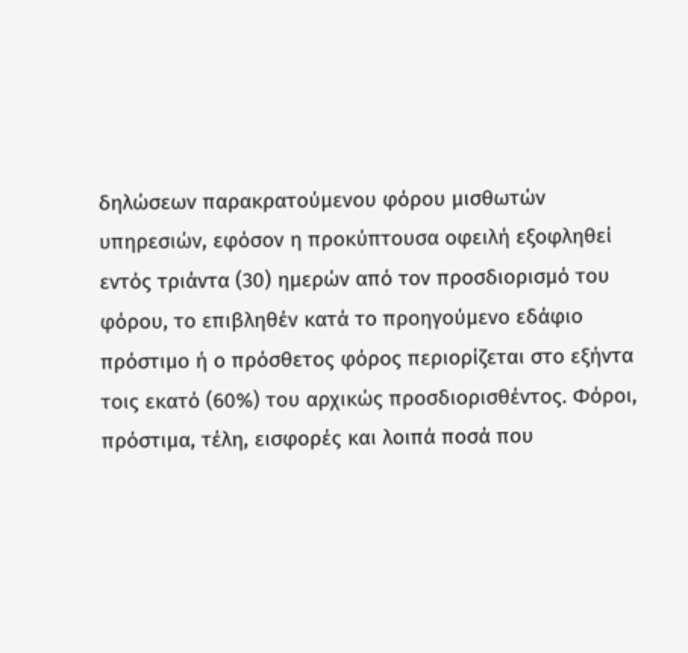δηλώσεων παρακρατούμενου φόρου μισθωτών υπηρεσιών, εφόσον η προκύπτουσα οφειλή εξοφληθεί εντός τριάντα (30) ημερών από τον προσδιορισμό του φόρου, το επιβληθέν κατά το προηγούμενο εδάφιο πρόστιμο ή ο πρόσθετος φόρος περιορίζεται στο εξήντα τοις εκατό (60%) του αρχικώς προσδιορισθέντος. Φόροι, πρόστιμα, τέλη, εισφορές και λοιπά ποσά που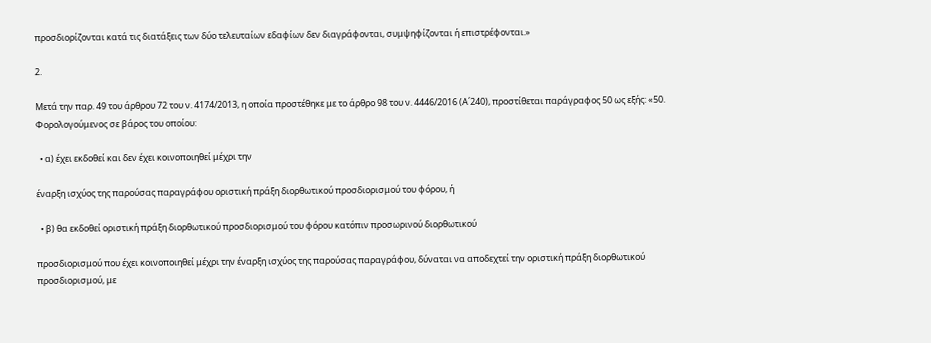προσδιορίζονται κατά τις διατάξεις των δύο τελευταίων εδαφίων δεν διαγράφονται, συμψηφίζονται ή επιστρέφονται.»

2.

Μετά την παρ. 49 του άρθρου 72 του ν. 4174/2013, η οποία προστέθηκε με το άρθρο 98 του ν. 4446/2016 (Α΄240), προστίθεται παράγραφος 50 ως εξής: «50. Φορολογούμενος σε βάρος του οποίου:

  • α) έχει εκδοθεί και δεν έχει κοινοποιηθεί μέχρι την

έναρξη ισχύος της παρούσας παραγράφου οριστική πράξη διορθωτικού προσδιορισμού του φόρου, ή

  • β) θα εκδοθεί οριστική πράξη διορθωτικού προσδιορισμού του φόρου κατόπιν προσωρινού διορθωτικού

προσδιορισμού που έχει κοινοποιηθεί μέχρι την έναρξη ισχύος της παρούσας παραγράφου, δύναται να αποδεχτεί την οριστική πράξη διορθωτικού προσδιορισμού, με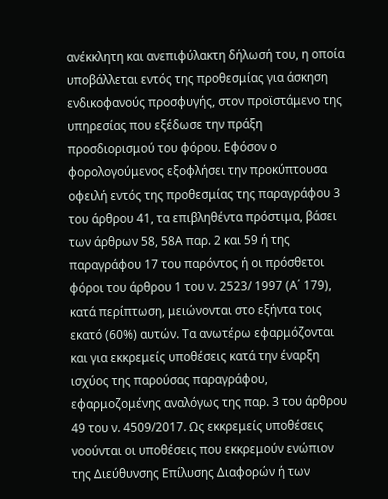ανέκκλητη και ανεπιφύλακτη δήλωσή του, η οποία υποβάλλεται εντός της προθεσμίας για άσκηση ενδικοφανούς προσφυγής, στον προϊστάμενο της υπηρεσίας που εξέδωσε την πράξη προσδιορισμού του φόρου. Εφόσον ο φορολογούμενος εξοφλήσει την προκύπτουσα οφειλή εντός της προθεσμίας της παραγράφου 3 του άρθρου 41, τα επιβληθέντα πρόστιμα, βάσει των άρθρων 58, 58Α παρ. 2 και 59 ή της παραγράφου 17 του παρόντος ή οι πρόσθετοι φόροι του άρθρου 1 του ν. 2523/ 1997 (Α΄ 179), κατά περίπτωση, μειώνονται στο εξήντα τοις εκατό (60%) αυτών. Τα ανωτέρω εφαρμόζονται και για εκκρεμείς υποθέσεις κατά την έναρξη ισχύος της παρούσας παραγράφου, εφαρμοζομένης αναλόγως της παρ. 3 του άρθρου 49 του ν. 4509/2017. Ως εκκρεμείς υποθέσεις νοούνται οι υποθέσεις που εκκρεμούν ενώπιον της Διεύθυνσης Επίλυσης Διαφορών ή των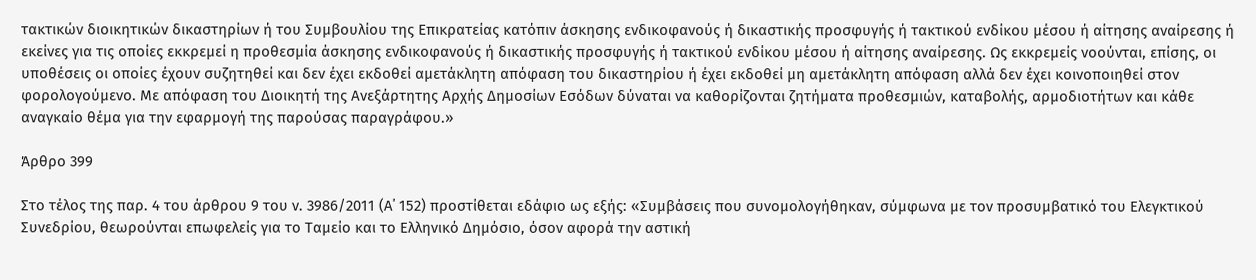τακτικών διοικητικών δικαστηρίων ή του Συμβουλίου της Επικρατείας κατόπιν άσκησης ενδικοφανούς ή δικαστικής προσφυγής ή τακτικού ενδίκου μέσου ή αίτησης αναίρεσης ή εκείνες για τις οποίες εκκρεμεί η προθεσμία άσκησης ενδικοφανούς ή δικαστικής προσφυγής ή τακτικού ενδίκου μέσου ή αίτησης αναίρεσης. Ως εκκρεμείς νοούνται, επίσης, οι υποθέσεις οι οποίες έχουν συζητηθεί και δεν έχει εκδοθεί αμετάκλητη απόφαση του δικαστηρίου ή έχει εκδοθεί μη αμετάκλητη απόφαση αλλά δεν έχει κοινοποιηθεί στον φορολογούμενο. Με απόφαση του Διοικητή της Ανεξάρτητης Αρχής Δημοσίων Εσόδων δύναται να καθορίζονται ζητήματα προθεσμιών, καταβολής, αρμοδιοτήτων και κάθε αναγκαίο θέμα για την εφαρμογή της παρούσας παραγράφου.»

Άρθρο 399

Στο τέλος της παρ. 4 του άρθρου 9 του ν. 3986/2011 (Α΄ 152) προστίθεται εδάφιο ως εξής: «Συμβάσεις που συνομολογήθηκαν, σύμφωνα με τον προσυμβατικό του Ελεγκτικού Συνεδρίου, θεωρούνται επωφελείς για το Ταμείο και το Ελληνικό Δημόσιο, όσον αφορά την αστική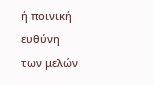ή ποινική ευθύνη των μελών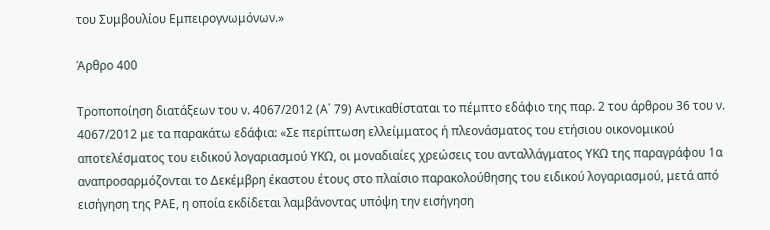του Συμβουλίου Εμπειρογνωμόνων.»

Άρθρο 400

Τροποποίηση διατάξεων του ν. 4067/2012 (Α΄ 79) Αντικαθίσταται το πέμπτο εδάφιο της παρ. 2 του άρθρου 36 του ν. 4067/2012 με τα παρακάτω εδάφια: «Σε περίπτωση ελλείμματος ή πλεονάσματος του ετήσιου οικονομικού αποτελέσματος του ειδικού λογαριασμού ΥΚΩ, οι μοναδιαίες χρεώσεις του ανταλλάγματος ΥΚΩ της παραγράφου 1α αναπροσαρμόζονται το Δεκέμβρη έκαστου έτους στο πλαίσιο παρακολούθησης του ειδικού λογαριασμού, μετά από εισήγηση της ΡΑΕ, η οποία εκδίδεται λαμβάνοντας υπόψη την εισήγηση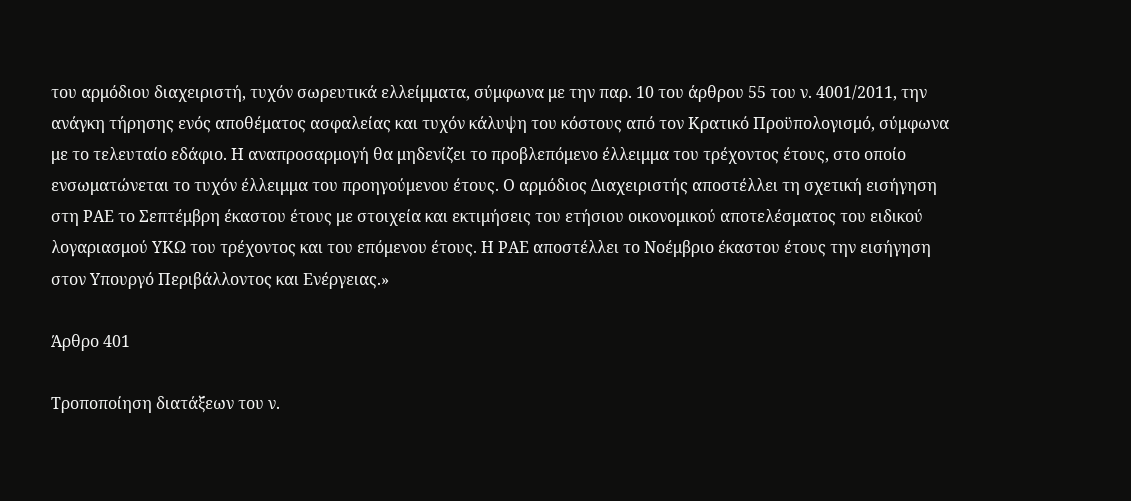του αρμόδιου διαχειριστή, τυχόν σωρευτικά ελλείμματα, σύμφωνα με την παρ. 10 του άρθρου 55 του ν. 4001/2011, την ανάγκη τήρησης ενός αποθέματος ασφαλείας και τυχόν κάλυψη του κόστους από τον Κρατικό Προϋπολογισμό, σύμφωνα με το τελευταίο εδάφιο. Η αναπροσαρμογή θα μηδενίζει το προβλεπόμενο έλλειμμα του τρέχοντος έτους, στο οποίο ενσωματώνεται το τυχόν έλλειμμα του προηγούμενου έτους. Ο αρμόδιος Διαχειριστής αποστέλλει τη σχετική εισήγηση στη ΡΑΕ το Σεπτέμβρη έκαστου έτους με στοιχεία και εκτιμήσεις του ετήσιου οικονομικού αποτελέσματος του ειδικού λογαριασμού ΥΚΩ του τρέχοντος και του επόμενου έτους. Η ΡΑΕ αποστέλλει το Νοέμβριο έκαστου έτους την εισήγηση στον Υπουργό Περιβάλλοντος και Ενέργειας.»

Άρθρο 401

Τροποποίηση διατάξεων του ν.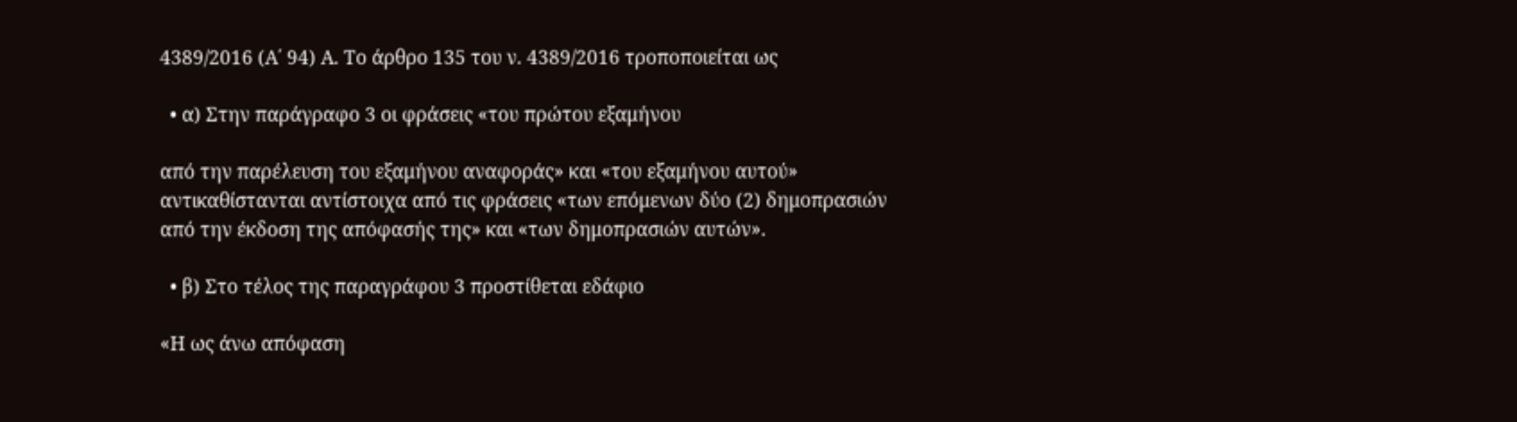4389/2016 (Α΄ 94) Α. Το άρθρο 135 του ν. 4389/2016 τροποποιείται ως

  • α) Στην παράγραφο 3 οι φράσεις «του πρώτου εξαμήνου

από την παρέλευση του εξαμήνου αναφοράς» και «του εξαμήνου αυτού» αντικαθίστανται αντίστοιχα από τις φράσεις «των επόμενων δύο (2) δημοπρασιών από την έκδοση της απόφασής της» και «των δημοπρασιών αυτών».

  • β) Στο τέλος της παραγράφου 3 προστίθεται εδάφιο

«Η ως άνω απόφαση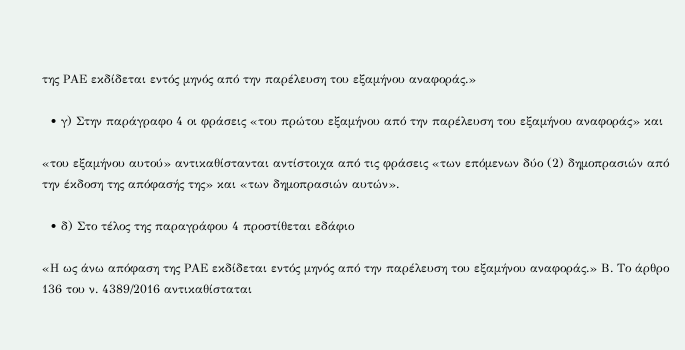της ΡΑΕ εκδίδεται εντός μηνός από την παρέλευση του εξαμήνου αναφοράς.»

  • γ) Στην παράγραφο 4 οι φράσεις «του πρώτου εξαμήνου από την παρέλευση του εξαμήνου αναφοράς» και

«του εξαμήνου αυτού» αντικαθίστανται αντίστοιχα από τις φράσεις «των επόμενων δύο (2) δημοπρασιών από την έκδοση της απόφασής της» και «των δημοπρασιών αυτών».

  • δ) Στο τέλος της παραγράφου 4 προστίθεται εδάφιο

«Η ως άνω απόφαση της ΡΑΕ εκδίδεται εντός μηνός από την παρέλευση του εξαμήνου αναφοράς.» Β. Το άρθρο 136 του ν. 4389/2016 αντικαθίσταται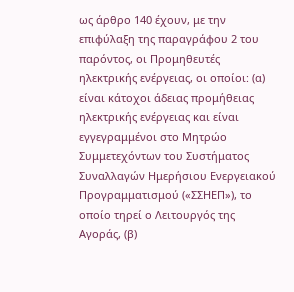ως άρθρο 140 έχουν, με την επιφύλαξη της παραγράφου 2 του παρόντος, οι Προμηθευτές ηλεκτρικής ενέργειας, οι οποίοι: (α) είναι κάτοχοι άδειας προμήθειας ηλεκτρικής ενέργειας και είναι εγγεγραμμένοι στο Μητρώο Συμμετεχόντων του Συστήματος Συναλλαγών Ημερήσιου Ενεργειακού Προγραμματισμού («ΣΣΗΕΠ»), το οποίο τηρεί ο Λειτουργός της Αγοράς, (β)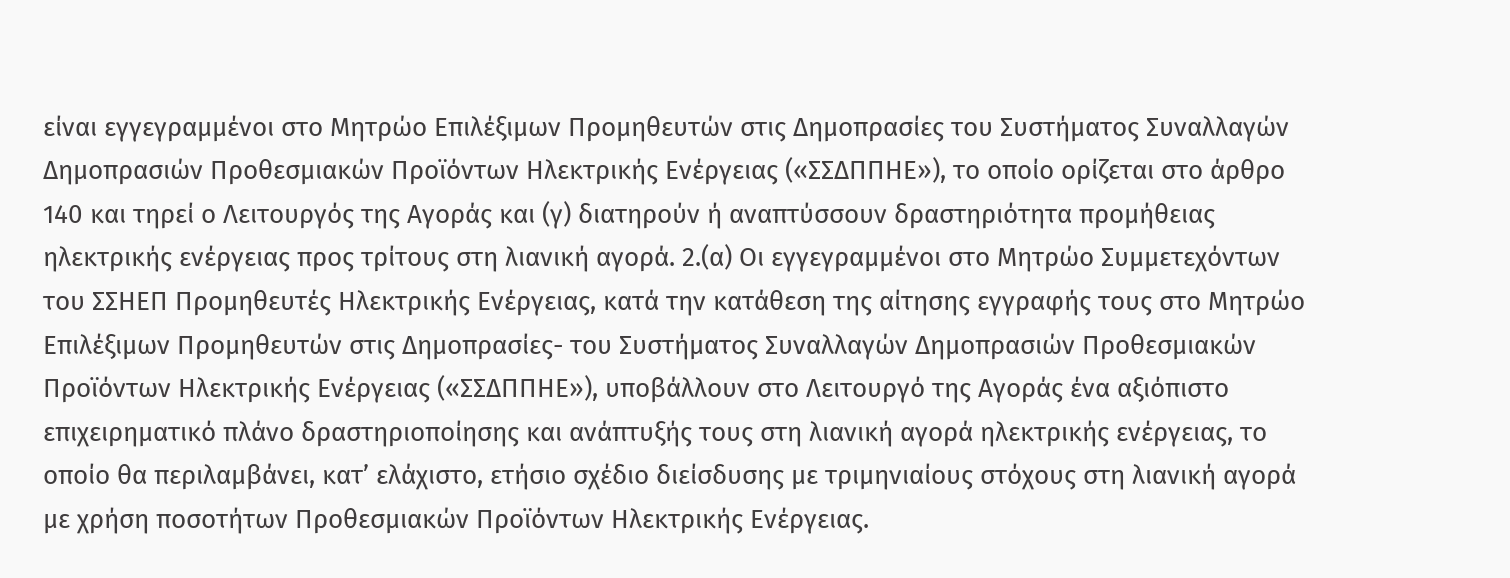είναι εγγεγραμμένοι στο Μητρώο Επιλέξιμων Προμηθευτών στις Δημοπρασίες του Συστήματος Συναλλαγών Δημοπρασιών Προθεσμιακών Προϊόντων Ηλεκτρικής Ενέργειας («ΣΣΔΠΠΗΕ»), το οποίο ορίζεται στο άρθρο 140 και τηρεί ο Λειτουργός της Αγοράς και (γ) διατηρούν ή αναπτύσσουν δραστηριότητα προμήθειας ηλεκτρικής ενέργειας προς τρίτους στη λιανική αγορά. 2.(α) Οι εγγεγραμμένοι στο Μητρώο Συμμετεχόντων του ΣΣΗΕΠ Προμηθευτές Ηλεκτρικής Ενέργειας, κατά την κατάθεση της αίτησης εγγραφής τους στο Μητρώο Επιλέξιμων Προμηθευτών στις Δημοπρασίες- του Συστήματος Συναλλαγών Δημοπρασιών Προθεσμιακών Προϊόντων Ηλεκτρικής Ενέργειας («ΣΣΔΠΠΗΕ»), υποβάλλουν στο Λειτουργό της Αγοράς ένα αξιόπιστο επιχειρηματικό πλάνο δραστηριοποίησης και ανάπτυξής τους στη λιανική αγορά ηλεκτρικής ενέργειας, το οποίο θα περιλαμβάνει, κατ’ ελάχιστο, ετήσιο σχέδιο διείσδυσης με τριμηνιαίους στόχους στη λιανική αγορά με χρήση ποσοτήτων Προθεσμιακών Προϊόντων Ηλεκτρικής Ενέργειας.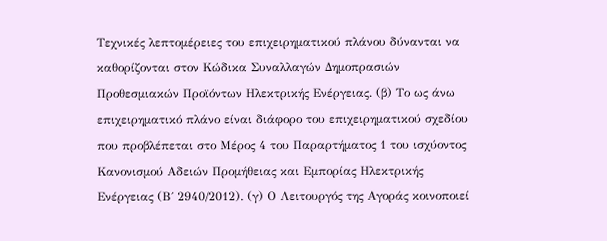Τεχνικές λεπτομέρειες του επιχειρηματικού πλάνου δύνανται να καθορίζονται στον Κώδικα Συναλλαγών Δημοπρασιών Προθεσμιακών Προϊόντων Ηλεκτρικής Ενέργειας. (β) Το ως άνω επιχειρηματικό πλάνο είναι διάφορο του επιχειρηματικού σχεδίου που προβλέπεται στο Μέρος 4 του Παραρτήματος 1 του ισχύοντος Κανονισμού Αδειών Προμήθειας και Εμπορίας Ηλεκτρικής Ενέργειας (Β΄ 2940/2012). (γ) Ο Λειτουργός της Αγοράς κοινοποιεί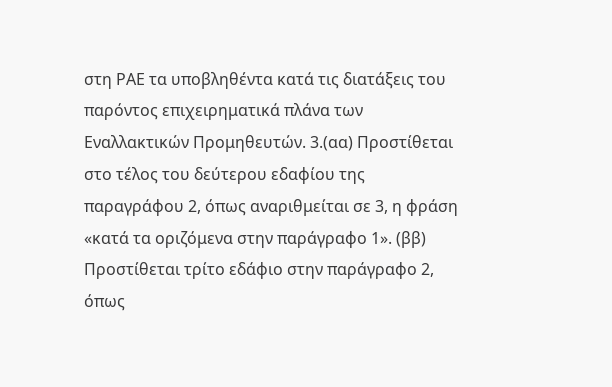στη ΡΑΕ τα υποβληθέντα κατά τις διατάξεις του παρόντος επιχειρηματικά πλάνα των Εναλλακτικών Προμηθευτών. 3.(αα) Προστίθεται στο τέλος του δεύτερου εδαφίου της παραγράφου 2, όπως αναριθμείται σε 3, η φράση «κατά τα οριζόμενα στην παράγραφο 1». (ββ) Προστίθεται τρίτο εδάφιο στην παράγραφο 2, όπως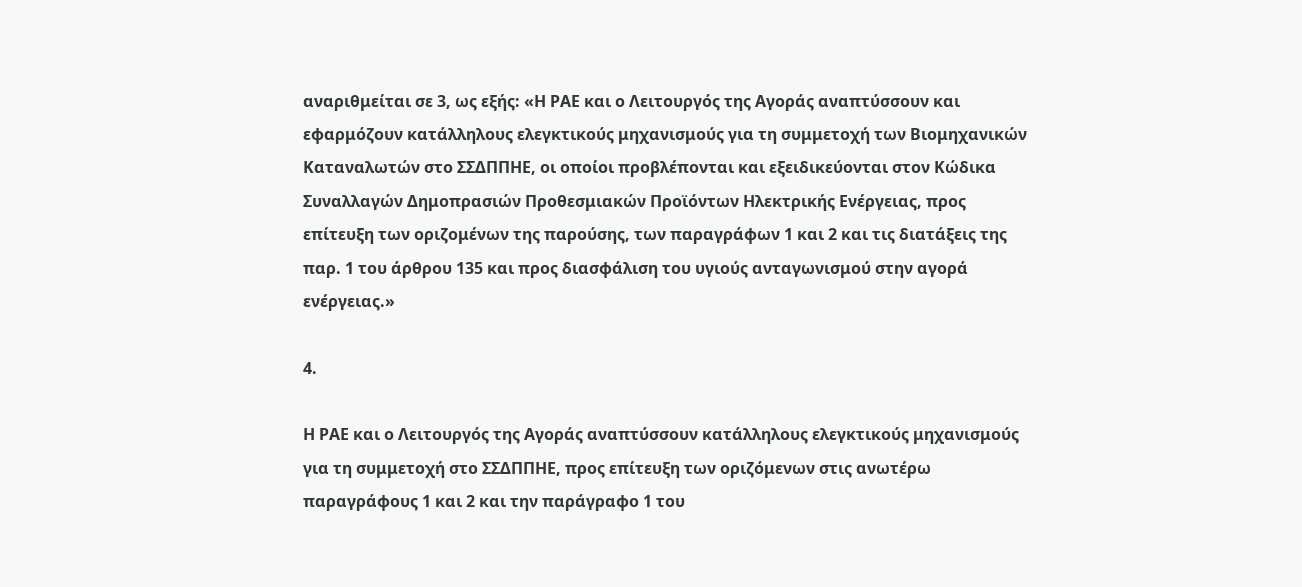αναριθμείται σε 3, ως εξής: «Η ΡΑΕ και ο Λειτουργός της Αγοράς αναπτύσσουν και εφαρμόζουν κατάλληλους ελεγκτικούς μηχανισμούς για τη συμμετοχή των Βιομηχανικών Καταναλωτών στο ΣΣΔΠΠΗΕ, οι οποίοι προβλέπονται και εξειδικεύονται στον Κώδικα Συναλλαγών Δημοπρασιών Προθεσμιακών Προϊόντων Ηλεκτρικής Ενέργειας, προς επίτευξη των οριζομένων της παρούσης, των παραγράφων 1 και 2 και τις διατάξεις της παρ. 1 του άρθρου 135 και προς διασφάλιση του υγιούς ανταγωνισμού στην αγορά ενέργειας.»

4.

Η ΡΑΕ και ο Λειτουργός της Αγοράς αναπτύσσουν κατάλληλους ελεγκτικούς μηχανισμούς για τη συμμετοχή στο ΣΣΔΠΠΗΕ, προς επίτευξη των οριζόμενων στις ανωτέρω παραγράφους 1 και 2 και την παράγραφο 1 του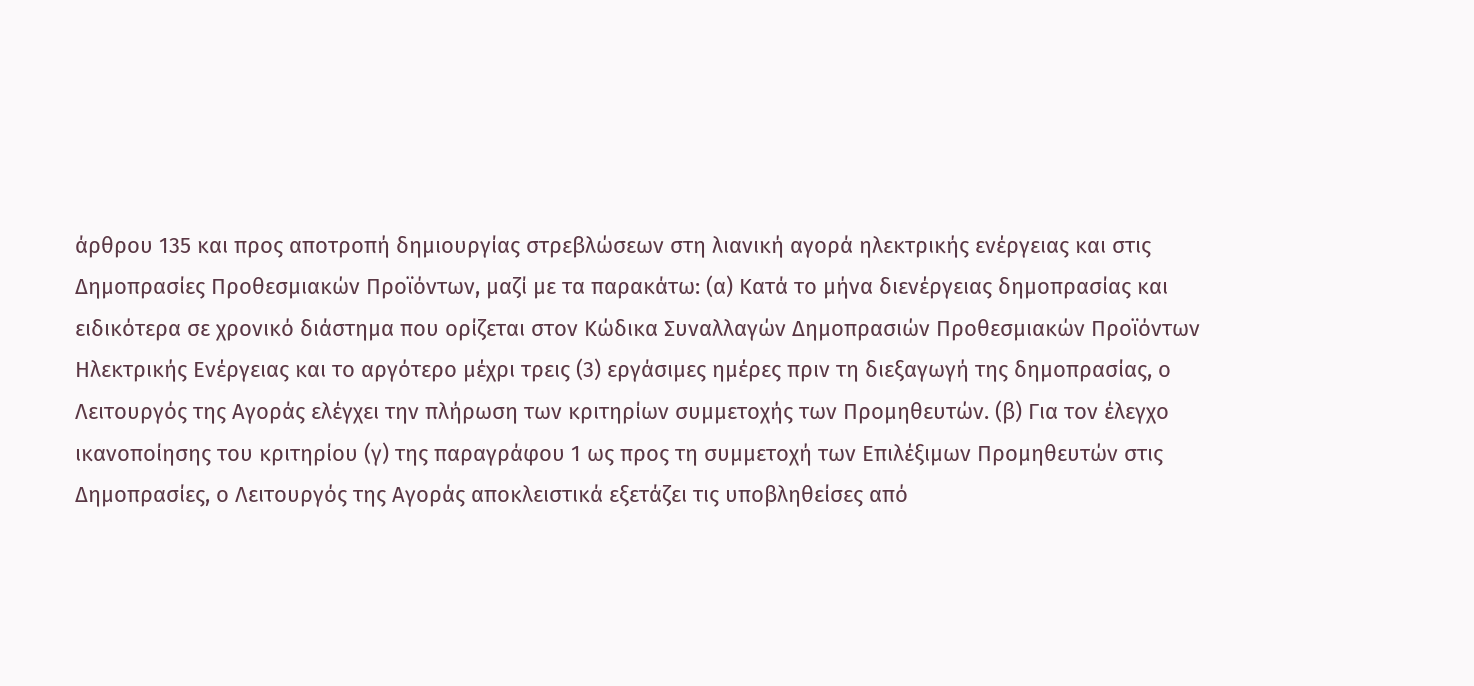άρθρου 135 και προς αποτροπή δημιουργίας στρεβλώσεων στη λιανική αγορά ηλεκτρικής ενέργειας και στις Δημοπρασίες Προθεσμιακών Προϊόντων, μαζί με τα παρακάτω: (α) Κατά το μήνα διενέργειας δημοπρασίας και ειδικότερα σε χρονικό διάστημα που ορίζεται στον Κώδικα Συναλλαγών Δημοπρασιών Προθεσμιακών Προϊόντων Ηλεκτρικής Ενέργειας και το αργότερο μέχρι τρεις (3) εργάσιμες ημέρες πριν τη διεξαγωγή της δημοπρασίας, ο Λειτουργός της Αγοράς ελέγχει την πλήρωση των κριτηρίων συμμετοχής των Προμηθευτών. (β) Για τον έλεγχο ικανοποίησης του κριτηρίου (γ) της παραγράφου 1 ως προς τη συμμετοχή των Επιλέξιμων Προμηθευτών στις Δημοπρασίες, ο Λειτουργός της Αγοράς αποκλειστικά εξετάζει τις υποβληθείσες από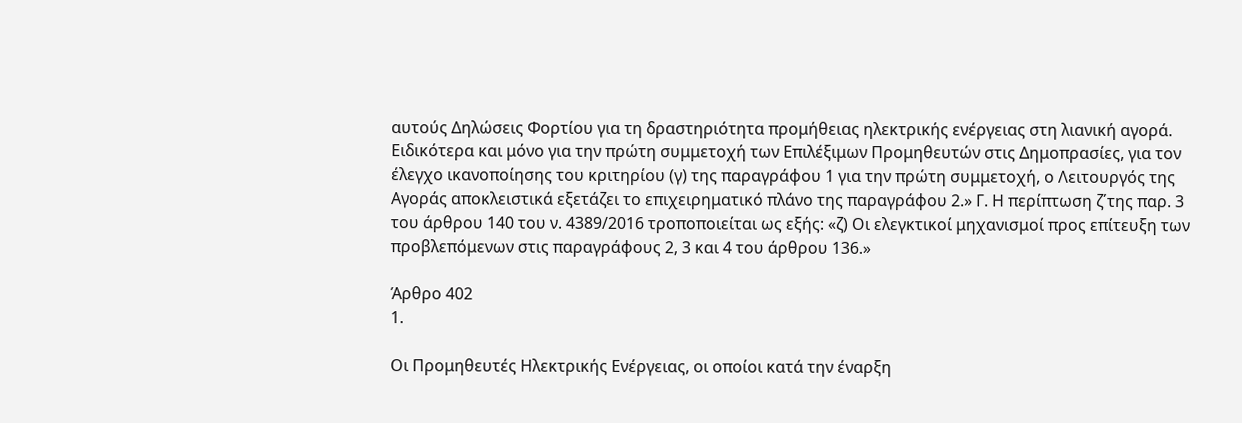αυτούς Δηλώσεις Φορτίου για τη δραστηριότητα προμήθειας ηλεκτρικής ενέργειας στη λιανική αγορά. Ειδικότερα και μόνο για την πρώτη συμμετοχή των Επιλέξιμων Προμηθευτών στις Δημοπρασίες, για τον έλεγχο ικανοποίησης του κριτηρίου (γ) της παραγράφου 1 για την πρώτη συμμετοχή, ο Λειτουργός της Αγοράς αποκλειστικά εξετάζει το επιχειρηματικό πλάνο της παραγράφου 2.» Γ. Η περίπτωση ζ΄της παρ. 3 του άρθρου 140 του ν. 4389/2016 τροποποιείται ως εξής: «ζ) Οι ελεγκτικοί μηχανισμοί προς επίτευξη των προβλεπόμενων στις παραγράφους 2, 3 και 4 του άρθρου 136.»

Άρθρο 402
1.

Οι Προμηθευτές Ηλεκτρικής Ενέργειας, οι οποίοι κατά την έναρξη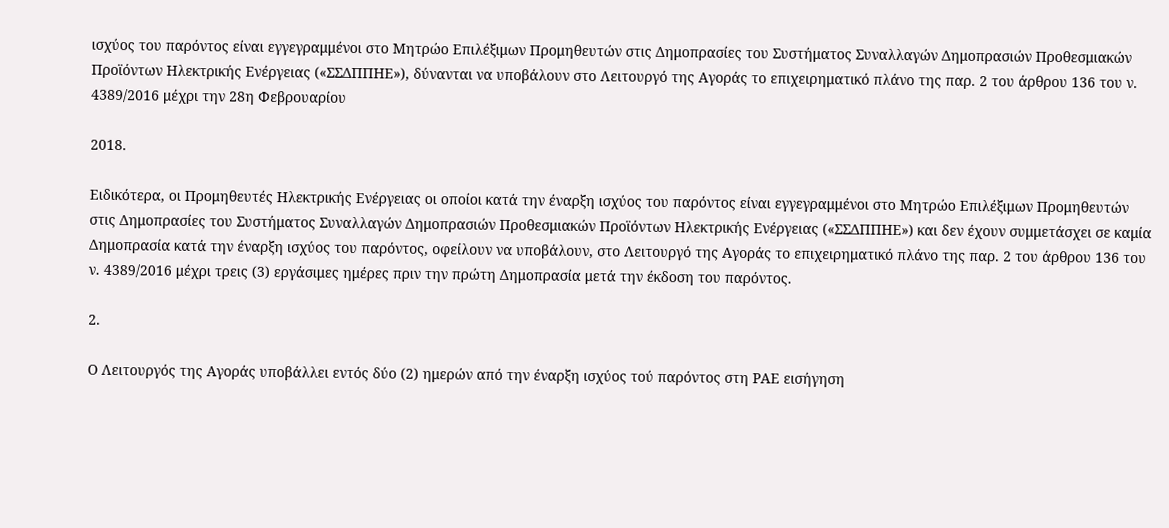ισχύος του παρόντος είναι εγγεγραμμένοι στο Μητρώο Επιλέξιμων Προμηθευτών στις Δημοπρασίες του Συστήματος Συναλλαγών Δημοπρασιών Προθεσμιακών Προϊόντων Ηλεκτρικής Ενέργειας («ΣΣΔΠΠΗΕ»), δύνανται να υποβάλουν στο Λειτουργό της Αγοράς το επιχειρηματικό πλάνο της παρ. 2 του άρθρου 136 του ν. 4389/2016 μέχρι την 28η Φεβρουαρίου

2018.

Ειδικότερα, οι Προμηθευτές Ηλεκτρικής Ενέργειας οι οποίοι κατά την έναρξη ισχύος του παρόντος είναι εγγεγραμμένοι στο Μητρώο Επιλέξιμων Προμηθευτών στις Δημοπρασίες του Συστήματος Συναλλαγών Δημοπρασιών Προθεσμιακών Προϊόντων Ηλεκτρικής Ενέργειας («ΣΣΔΠΠΗΕ») και δεν έχουν συμμετάσχει σε καμία Δημοπρασία κατά την έναρξη ισχύος του παρόντος, οφείλουν να υποβάλουν, στο Λειτουργό της Αγοράς το επιχειρηματικό πλάνο της παρ. 2 του άρθρου 136 του ν. 4389/2016 μέχρι τρεις (3) εργάσιμες ημέρες πριν την πρώτη Δημοπρασία μετά την έκδοση του παρόντος.

2.

Ο Λειτουργός της Αγοράς υποβάλλει εντός δύο (2) ημερών από την έναρξη ισχύος τού παρόντος στη ΡΑΕ εισήγηση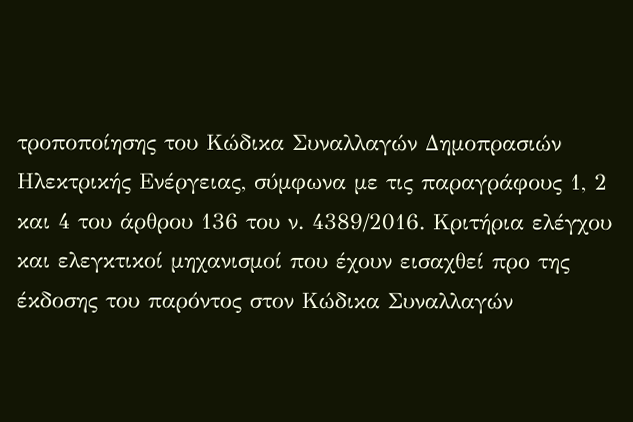τροποποίησης του Κώδικα Συναλλαγών Δημοπρασιών Ηλεκτρικής Ενέργειας, σύμφωνα με τις παραγράφους 1, 2 και 4 του άρθρου 136 του ν. 4389/2016. Κριτήρια ελέγχου και ελεγκτικοί μηχανισμοί που έχουν εισαχθεί προ της έκδοσης του παρόντος στον Κώδικα Συναλλαγών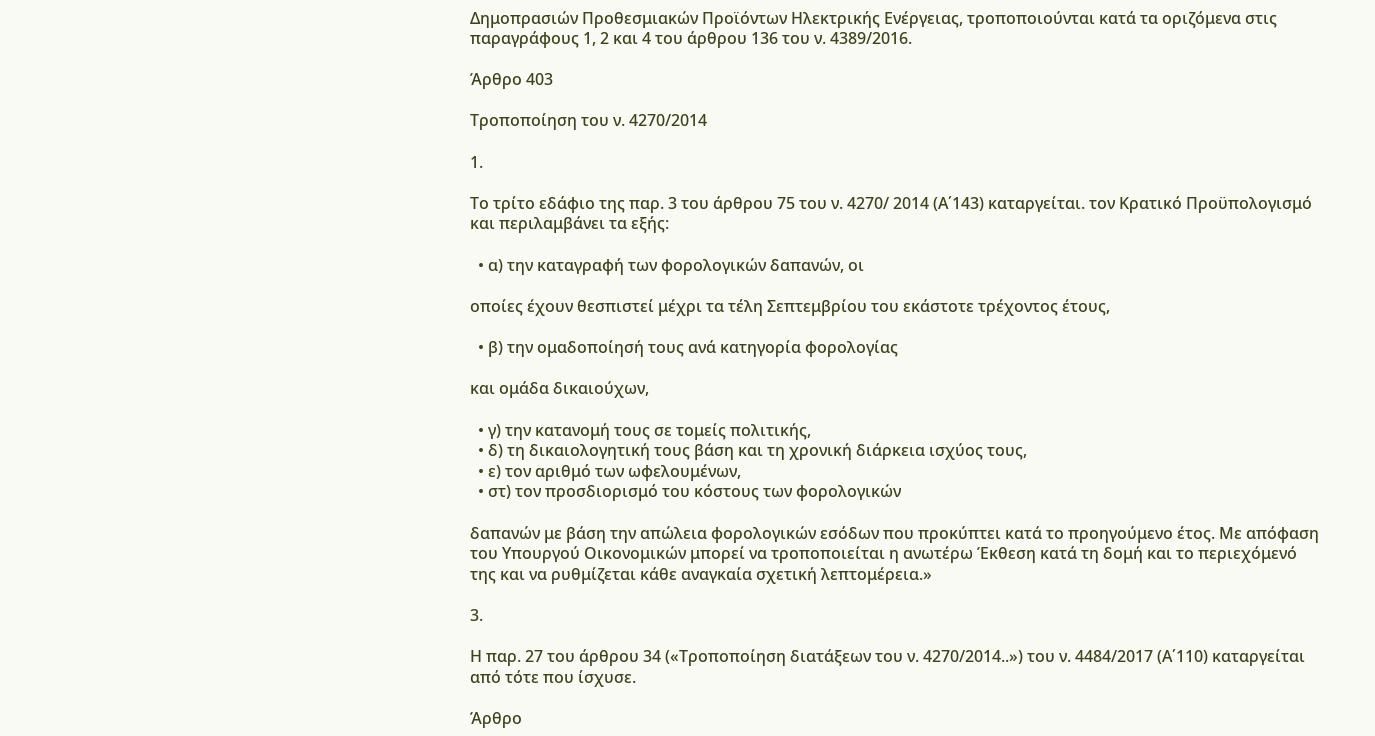Δημοπρασιών Προθεσμιακών Προϊόντων Ηλεκτρικής Ενέργειας, τροποποιούνται κατά τα οριζόμενα στις παραγράφους 1, 2 και 4 του άρθρου 136 του ν. 4389/2016.

Άρθρο 403

Τροποποίηση του ν. 4270/2014

1.

Το τρίτο εδάφιο της παρ. 3 του άρθρου 75 του ν. 4270/ 2014 (Α΄143) καταργείται. τον Κρατικό Προϋπολογισμό και περιλαμβάνει τα εξής:

  • α) την καταγραφή των φορολογικών δαπανών, οι

οποίες έχουν θεσπιστεί μέχρι τα τέλη Σεπτεμβρίου του εκάστοτε τρέχοντος έτους,

  • β) την ομαδοποίησή τους ανά κατηγορία φορολογίας

και ομάδα δικαιούχων,

  • γ) την κατανομή τους σε τομείς πολιτικής,
  • δ) τη δικαιολογητική τους βάση και τη χρονική διάρκεια ισχύος τους,
  • ε) τον αριθμό των ωφελουμένων,
  • στ) τον προσδιορισμό του κόστους των φορολογικών

δαπανών με βάση την απώλεια φορολογικών εσόδων που προκύπτει κατά το προηγούμενο έτος. Με απόφαση του Υπουργού Οικονομικών μπορεί να τροποποιείται η ανωτέρω Έκθεση κατά τη δομή και το περιεχόμενό της και να ρυθμίζεται κάθε αναγκαία σχετική λεπτομέρεια.»

3.

Η παρ. 27 του άρθρου 34 («Τροποποίηση διατάξεων του ν. 4270/2014..») του ν. 4484/2017 (Α΄110) καταργείται από τότε που ίσχυσε.

Άρθρο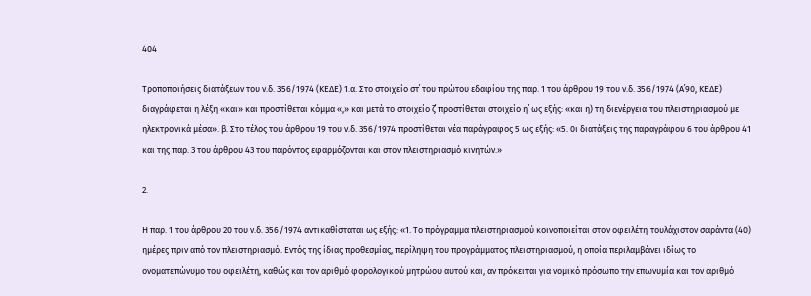404

Τροποποιήσεις διατάξεων του ν.δ. 356/1974 (ΚΕΔΕ) 1.α. Στο στοιχείο στ΄ του πρώτου εδαφίου της παρ. 1 του άρθρου 19 του ν.δ. 356/1974 (Α΄90, ΚΕΔΕ) διαγράφεται η λέξη «και» και προστίθεται κόμμα «,» και μετά το στοιχείο ζ΄ προστίθεται στοιχείο η΄ ως εξής: «και η) τη διενέργεια του πλειστηριασμού με ηλεκτρονικά μέσα». β. Στο τέλος του άρθρου 19 του ν.δ. 356/1974 προστίθεται νέα παράγραφος 5 ως εξής: «5. 0ι διατάξεις της παραγράφου 6 του άρθρου 41 και της παρ. 3 του άρθρου 43 του παρόντος εφαρμόζονται και στον πλειστηριασμό κινητών.»

2.

Η παρ. 1 του άρθρου 20 του ν.δ. 356/1974 αντικαθίσταται ως εξής: «1. Το πρόγραμμα πλειστηριασμού κοινοποιείται στον οφειλέτη τουλάχιστον σαράντα (40) ημέρες πριν από τον πλειστηριασμό. Εντός της ίδιας προθεσμίας, περίληψη του προγράμματος πλειστηριασμού, η οποία περιλαμβάνει ιδίως το ονοματεπώνυμο του οφειλέτη, καθώς και τον αριθμό φορολογικού μητρώου αυτού και, αν πρόκειται για νομικό πρόσωπο την επωνυμία και τον αριθμό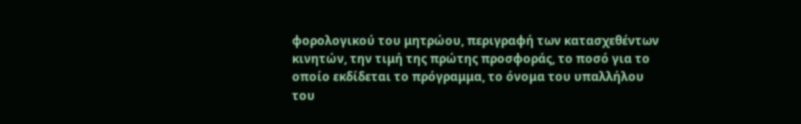φορολογικού του μητρώου, περιγραφή των κατασχεθέντων κινητών, την τιμή της πρώτης προσφοράς, το ποσό για το οποίο εκδίδεται το πρόγραμμα, το όνομα του υπαλλήλου του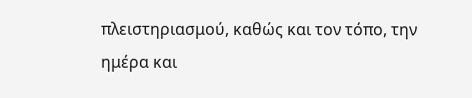πλειστηριασμού, καθώς και τον τόπο, την ημέρα και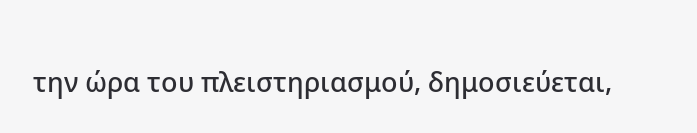την ώρα του πλειστηριασμού, δημοσιεύεται,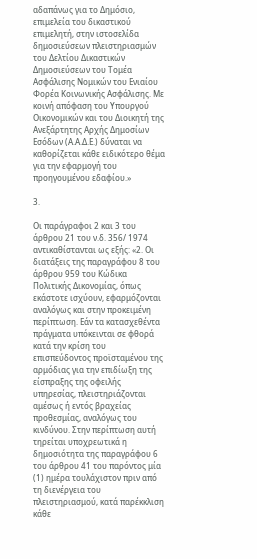αδαπάνως για το Δημόσιο, επιμελεία του δικαστικού επιμελητή, στην ιστοσελίδα δημοσιεύσεων πλειστηριασμών του Δελτίου Δικαστικών Δημοσιεύσεων του Τομέα Ασφάλισης Νομικών του Ενιαίου Φορέα Κοινωνικής Ασφάλισης. Με κοινή απόφαση του Υπουργού Οικονομικών και του Διοικητή της Ανεξάρτητης Αρχής Δημοσίων Εσόδων (Α.Α.Δ.Ε.) δύναται να καθορίζεται κάθε ειδικότερο θέμα για την εφαρμογή του προηγουμένου εδαφίου.»

3.

Οι παράγραφοι 2 και 3 του άρθρου 21 του ν.δ. 356/ 1974 αντικαθίστανται ως εξής: «2. Οι διατάξεις της παραγράφου 8 του άρθρου 959 του Κώδικα Πολιτικής Δικονομίας, όπως εκάστοτε ισχύουν, εφαρμόζονται αναλόγως και στην προκειμένη περίπτωση. Εάν τα κατασχεθέντα πράγματα υπόκεινται σε φθορά κατά την κρίση του επισπεύδοντος προϊσταμένου της αρμόδιας για την επιδίωξη της είσπραξης της οφειλής υπηρεσίας, πλειστηριάζονται αμέσως ή εντός βραχείας προθεσμίας, αναλόγως του κινδύνου. Στην περίπτωση αυτή τηρείται υποχρεωτικά η δημοσιότητα της παραγράφου 6 του άρθρου 41 του παρόντος μία (1) ημέρα τουλάχιστον πριν από τη διενέργεια του πλειστηριασμού, κατά παρέκκλιση κάθε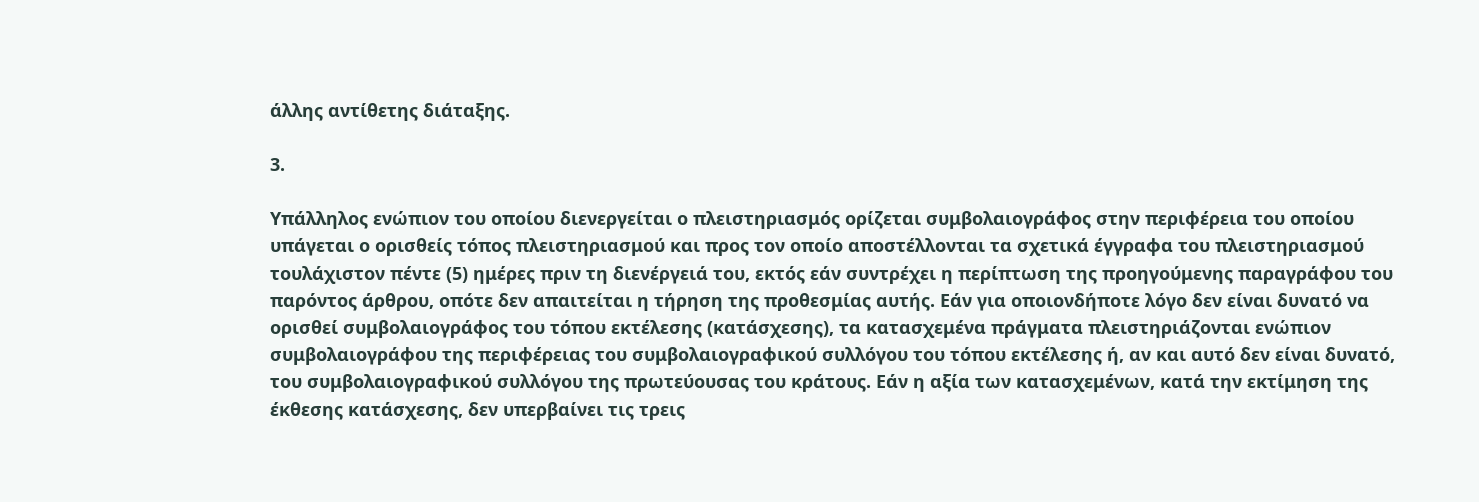άλλης αντίθετης διάταξης.

3.

Υπάλληλος ενώπιον του οποίου διενεργείται ο πλειστηριασμός ορίζεται συμβολαιογράφος στην περιφέρεια του οποίου υπάγεται ο ορισθείς τόπος πλειστηριασμού και προς τον οποίο αποστέλλονται τα σχετικά έγγραφα του πλειστηριασμού τουλάχιστον πέντε (5) ημέρες πριν τη διενέργειά του, εκτός εάν συντρέχει η περίπτωση της προηγούμενης παραγράφου του παρόντος άρθρου, οπότε δεν απαιτείται η τήρηση της προθεσμίας αυτής. Εάν για οποιονδήποτε λόγο δεν είναι δυνατό να ορισθεί συμβολαιογράφος του τόπου εκτέλεσης (κατάσχεσης), τα κατασχεμένα πράγματα πλειστηριάζονται ενώπιον συμβολαιογράφου της περιφέρειας του συμβολαιογραφικού συλλόγου του τόπου εκτέλεσης ή, αν και αυτό δεν είναι δυνατό, του συμβολαιογραφικού συλλόγου της πρωτεύουσας του κράτους. Εάν η αξία των κατασχεμένων, κατά την εκτίμηση της έκθεσης κατάσχεσης, δεν υπερβαίνει τις τρεις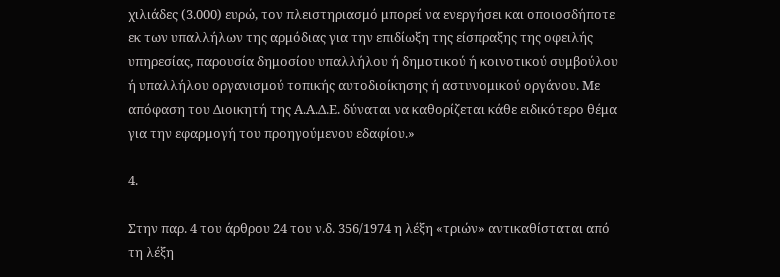χιλιάδες (3.000) ευρώ, τον πλειστηριασμό μπορεί να ενεργήσει και οποιοσδήποτε εκ των υπαλλήλων της αρμόδιας για την επιδίωξη της είσπραξης της οφειλής υπηρεσίας, παρουσία δημοσίου υπαλλήλου ή δημοτικού ή κοινοτικού συμβούλου ή υπαλλήλου οργανισμού τοπικής αυτοδιοίκησης ή αστυνομικού οργάνου. Με απόφαση του Διοικητή της Α.Α.Δ.Ε. δύναται να καθορίζεται κάθε ειδικότερο θέμα για την εφαρμογή του προηγούμενου εδαφίου.»

4.

Στην παρ. 4 του άρθρου 24 του ν.δ. 356/1974 η λέξη «τριών» αντικαθίσταται από τη λέξη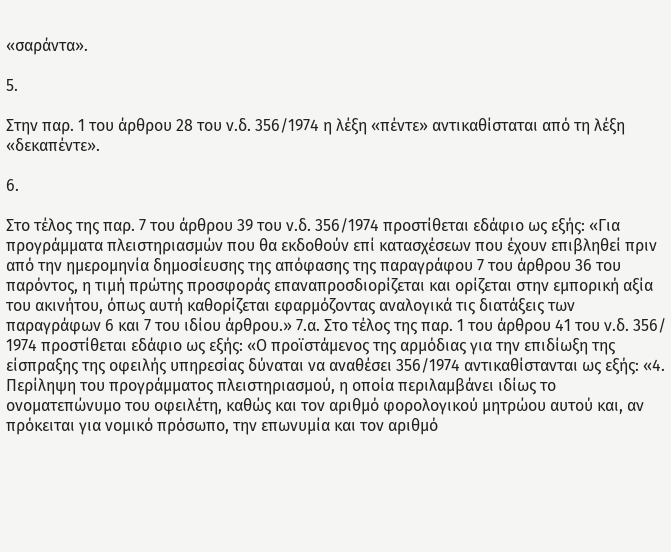«σαράντα».

5.

Στην παρ. 1 του άρθρου 28 του ν.δ. 356/1974 η λέξη «πέντε» αντικαθίσταται από τη λέξη «δεκαπέντε».

6.

Στο τέλος της παρ. 7 του άρθρου 39 του ν.δ. 356/1974 προστίθεται εδάφιο ως εξής: «Για προγράμματα πλειστηριασμών που θα εκδοθούν επί κατασχέσεων που έχουν επιβληθεί πριν από την ημερομηνία δημοσίευσης της απόφασης της παραγράφου 7 του άρθρου 36 του παρόντος, η τιμή πρώτης προσφοράς επαναπροσδιορίζεται και ορίζεται στην εμπορική αξία του ακινήτου, όπως αυτή καθορίζεται εφαρμόζοντας αναλογικά τις διατάξεις των παραγράφων 6 και 7 του ιδίου άρθρου.» 7.α. Στο τέλος της παρ. 1 του άρθρου 41 του ν.δ. 356/ 1974 προστίθεται εδάφιο ως εξής: «Ο προϊστάμενος της αρμόδιας για την επιδίωξη της είσπραξης της οφειλής υπηρεσίας δύναται να αναθέσει 356/1974 αντικαθίστανται ως εξής: «4. Περίληψη του προγράμματος πλειστηριασμού, η οποία περιλαμβάνει ιδίως το ονοματεπώνυμο του οφειλέτη, καθώς και τον αριθμό φορολογικού μητρώου αυτού και, αν πρόκειται για νομικό πρόσωπο, την επωνυμία και τον αριθμό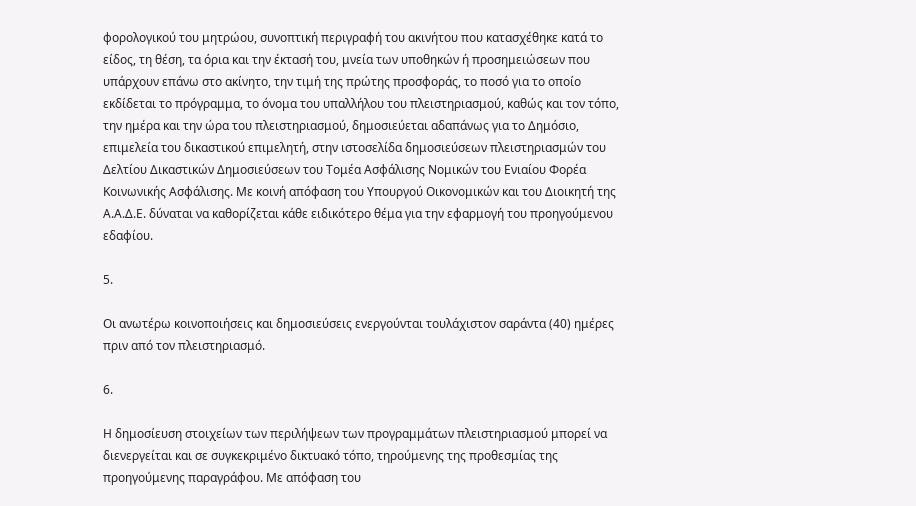φορολογικού του μητρώου, συνοπτική περιγραφή του ακινήτου που κατασχέθηκε κατά το είδος, τη θέση, τα όρια και την έκτασή του, μνεία των υποθηκών ή προσημειώσεων που υπάρχουν επάνω στο ακίνητο, την τιμή της πρώτης προσφοράς, το ποσό για το οποίο εκδίδεται το πρόγραμμα, το όνομα του υπαλλήλου του πλειστηριασμού, καθώς και τον τόπο, την ημέρα και την ώρα του πλειστηριασμού, δημοσιεύεται αδαπάνως για το Δημόσιο, επιμελεία του δικαστικού επιμελητή, στην ιστοσελίδα δημοσιεύσεων πλειστηριασμών του Δελτίου Δικαστικών Δημοσιεύσεων του Τομέα Ασφάλισης Νομικών του Ενιαίου Φορέα Κοινωνικής Ασφάλισης. Με κοινή απόφαση του Υπουργού Οικονομικών και του Διοικητή της Α.Α.Δ.Ε. δύναται να καθορίζεται κάθε ειδικότερο θέμα για την εφαρμογή του προηγούμενου εδαφίου.

5.

Οι ανωτέρω κοινοποιήσεις και δημοσιεύσεις ενεργούνται τουλάχιστον σαράντα (40) ημέρες πριν από τον πλειστηριασμό.

6.

Η δημοσίευση στοιχείων των περιλήψεων των προγραμμάτων πλειστηριασμού μπορεί να διενεργείται και σε συγκεκριμένο δικτυακό τόπο, τηρούμενης της προθεσμίας της προηγούμενης παραγράφου. Με απόφαση του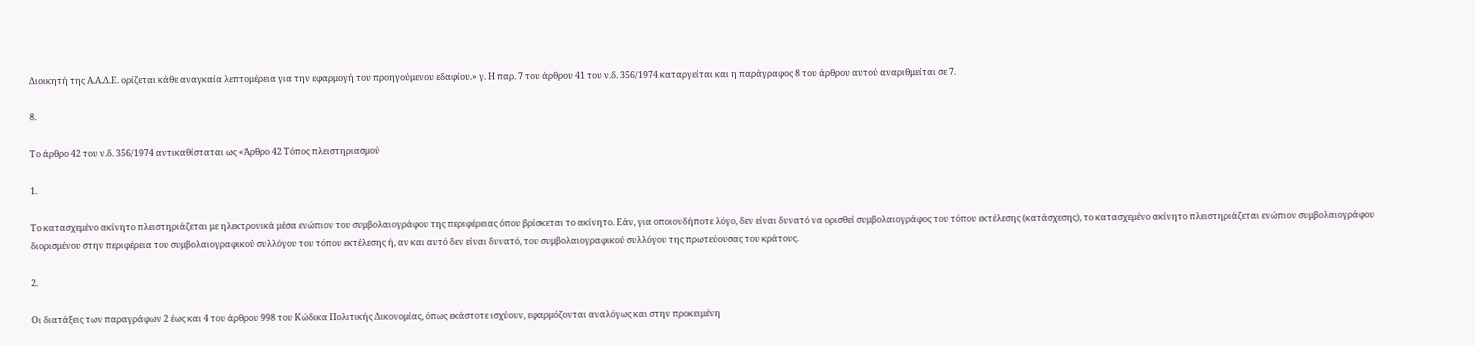Διοικητή της Α.Α.Δ.Ε. ορίζεται κάθε αναγκαία λεπτομέρεια για την εφαρμογή του προηγούμενου εδαφίου.» γ. Η παρ. 7 του άρθρου 41 του ν.δ. 356/1974 καταργείται και η παράγραφος 8 του άρθρου αυτού αναριθμείται σε 7.

8.

Το άρθρο 42 του ν.δ. 356/1974 αντικαθίσταται ως «Άρθρο 42 Τόπος πλειστηριασμού

1.

Το κατασχεμένο ακίνητο πλειστηριάζεται με ηλεκτρονικά μέσα ενώπιον του συμβολαιογράφου της περιφέρειας όπου βρίσκεται το ακίνητο. Εάν, για οποιονδήποτε λόγο, δεν είναι δυνατό να ορισθεί συμβολαιογράφος του τόπου εκτέλεσης (κατάσχεσης), το κατασχεμένο ακίνητο πλειστηριάζεται ενώπιον συμβολαιογράφου διορισμένου στην περιφέρεια του συμβολαιογραφικού συλλόγου του τόπου εκτέλεσης ή, αν και αυτό δεν είναι δυνατό, του συμβολαιογραφικού συλλόγου της πρωτεύουσας του κράτους.

2.

Οι διατάξεις των παραγράφων 2 έως και 4 του άρθρου 998 του Κώδικα Πολιτικής Δικονομίας, όπως εκάστοτε ισχύουν, εφαρμόζονται αναλόγως και στην προκειμένη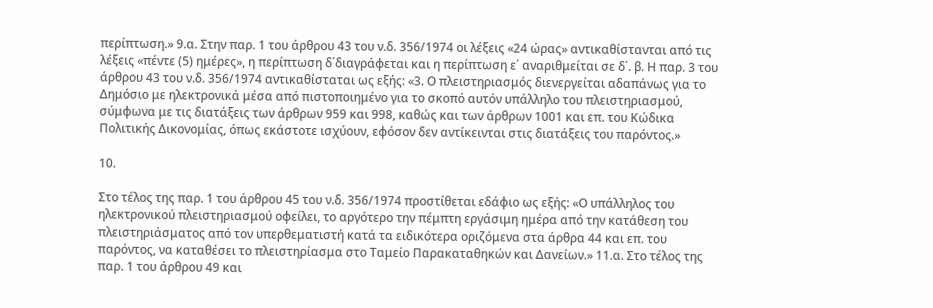περίπτωση.» 9.α. Στην παρ. 1 του άρθρου 43 του ν.δ. 356/1974 οι λέξεις «24 ώρας» αντικαθίστανται από τις λέξεις «πέντε (5) ημέρες», η περίπτωση δ΄διαγράφεται και η περίπτωση ε΄ αναριθμείται σε δ΄. β. Η παρ. 3 του άρθρου 43 του ν.δ. 356/1974 αντικαθίσταται ως εξής: «3. Ο πλειστηριασμός διενεργείται αδαπάνως για το Δημόσιο με ηλεκτρονικά μέσα από πιστοποιημένο για το σκοπό αυτόν υπάλληλο του πλειστηριασμού, σύμφωνα με τις διατάξεις των άρθρων 959 και 998, καθώς και των άρθρων 1001 και επ. του Κώδικα Πολιτικής Δικονομίας, όπως εκάστοτε ισχύουν, εφόσον δεν αντίκεινται στις διατάξεις του παρόντος.»

10.

Στο τέλος της παρ. 1 του άρθρου 45 του ν.δ. 356/1974 προστίθεται εδάφιο ως εξής: «Ο υπάλληλος του ηλεκτρονικού πλειστηριασμού οφείλει, το αργότερο την πέμπτη εργάσιμη ημέρα από την κατάθεση του πλειστηριάσματος από τον υπερθεματιστή κατά τα ειδικότερα οριζόμενα στα άρθρα 44 και επ. του παρόντος, να καταθέσει το πλειστηρίασμα στο Ταμείο Παρακαταθηκών και Δανείων.» 11.α. Στο τέλος της παρ. 1 του άρθρου 49 και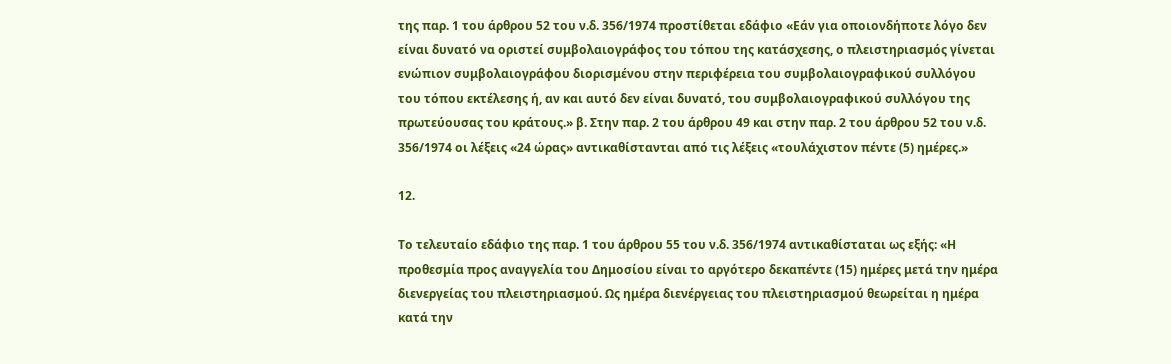της παρ. 1 του άρθρου 52 του ν.δ. 356/1974 προστίθεται εδάφιο «Εάν για οποιονδήποτε λόγο δεν είναι δυνατό να οριστεί συμβολαιογράφος του τόπου της κατάσχεσης, ο πλειστηριασμός γίνεται ενώπιον συμβολαιογράφου διορισμένου στην περιφέρεια του συμβολαιογραφικού συλλόγου του τόπου εκτέλεσης ή, αν και αυτό δεν είναι δυνατό, του συμβολαιογραφικού συλλόγου της πρωτεύουσας του κράτους.» β. Στην παρ. 2 του άρθρου 49 και στην παρ. 2 του άρθρου 52 του ν.δ. 356/1974 οι λέξεις «24 ώρας» αντικαθίστανται από τις λέξεις «τουλάχιστον πέντε (5) ημέρες.»

12.

Το τελευταίο εδάφιο της παρ. 1 του άρθρου 55 του ν.δ. 356/1974 αντικαθίσταται ως εξής: «Η προθεσμία προς αναγγελία του Δημοσίου είναι το αργότερο δεκαπέντε (15) ημέρες μετά την ημέρα διενεργείας του πλειστηριασμού. Ως ημέρα διενέργειας του πλειστηριασμού θεωρείται η ημέρα κατά την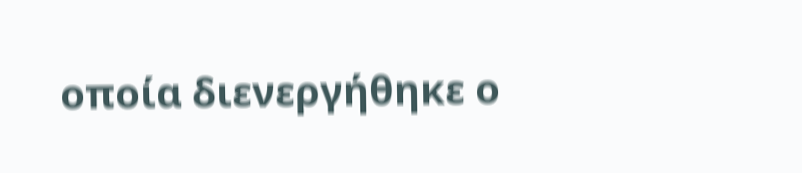οποία διενεργήθηκε ο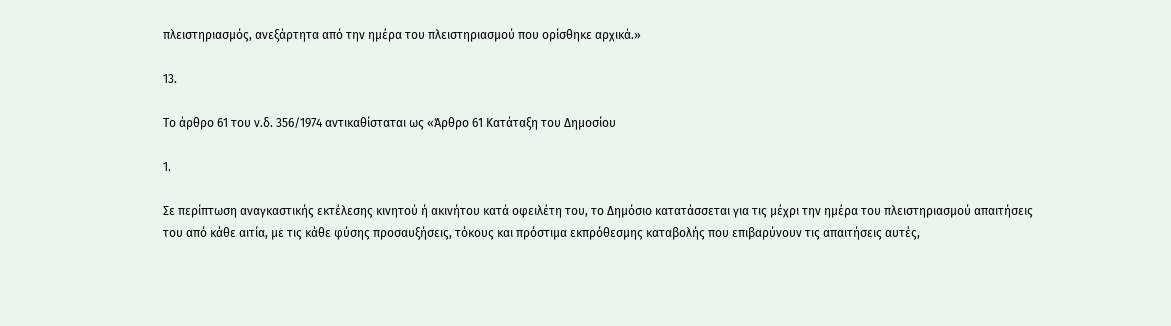πλειστηριασμός, ανεξάρτητα από την ημέρα του πλειστηριασμού που ορίσθηκε αρχικά.»

13.

Το άρθρο 61 του ν.δ. 356/1974 αντικαθίσταται ως «Άρθρο 61 Κατάταξη του Δημοσίου

1.

Σε περίπτωση αναγκαστικής εκτέλεσης κινητού ή ακινήτου κατά οφειλέτη του, το Δημόσιο κατατάσσεται για τις μέχρι την ημέρα του πλειστηριασμού απαιτήσεις του από κάθε αιτία, με τις κάθε φύσης προσαυξήσεις, τόκους και πρόστιμα εκπρόθεσμης καταβολής που επιβαρύνουν τις απαιτήσεις αυτές,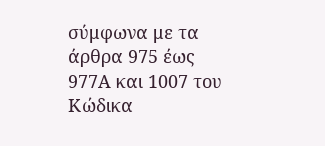σύμφωνα με τα άρθρα 975 έως 977Α και 1007 του Κώδικα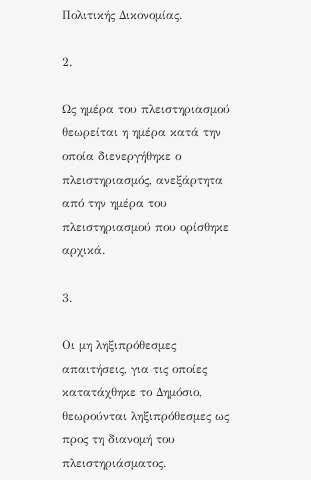Πολιτικής Δικονομίας.

2.

Ως ημέρα του πλειστηριασμού θεωρείται η ημέρα κατά την οποία διενεργήθηκε ο πλειστηριασμός, ανεξάρτητα από την ημέρα του πλειστηριασμού που ορίσθηκε αρχικά.

3.

Οι μη ληξιπρόθεσμες απαιτήσεις, για τις οποίες κατατάχθηκε το Δημόσιο, θεωρούνται ληξιπρόθεσμες ως προς τη διανομή του πλειστηριάσματος.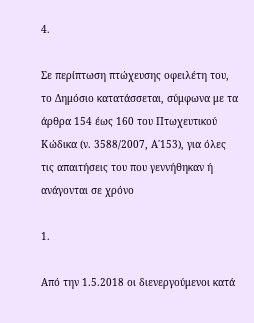4.

Σε περίπτωση πτώχευσης οφειλέτη του, το Δημόσιο κατατάσσεται, σύμφωνα με τα άρθρα 154 έως 160 του Πτωχευτικού Κώδικα (ν. 3588/2007, Α΄153), για όλες τις απαιτήσεις του που γεννήθηκαν ή ανάγονται σε χρόνο

1.

Από την 1.5.2018 οι διενεργούμενοι κατά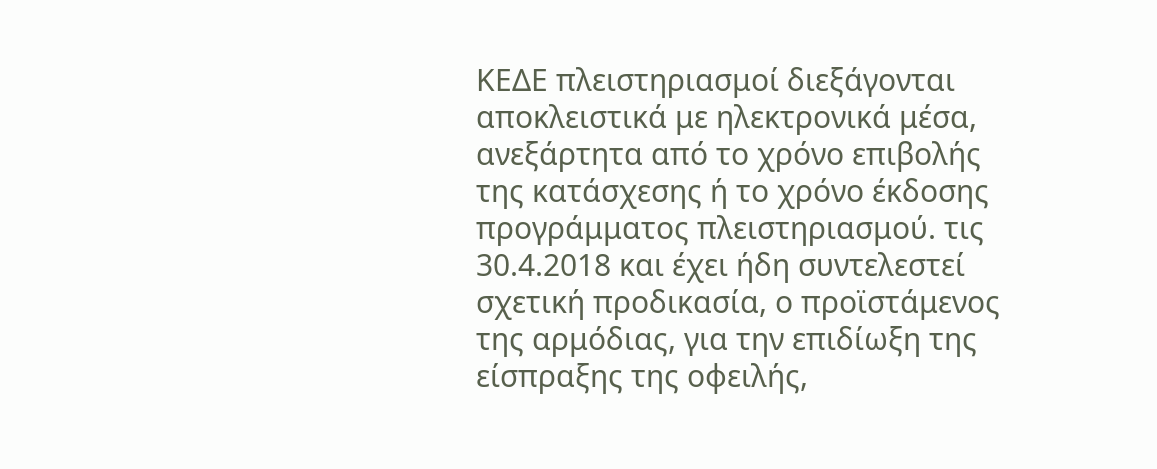ΚΕΔΕ πλειστηριασμοί διεξάγονται αποκλειστικά με ηλεκτρονικά μέσα, ανεξάρτητα από το χρόνο επιβολής της κατάσχεσης ή το χρόνο έκδοσης προγράμματος πλειστηριασμού. τις 30.4.2018 και έχει ήδη συντελεστεί σχετική προδικασία, ο προϊστάμενος της αρμόδιας, για την επιδίωξη της είσπραξης της οφειλής,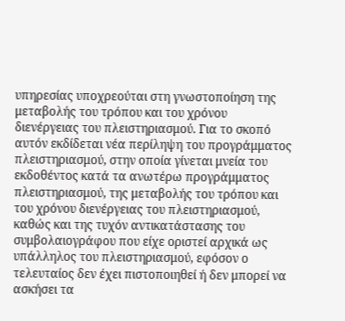υπηρεσίας υποχρεούται στη γνωστοποίηση της μεταβολής του τρόπου και του χρόνου διενέργειας του πλειστηριασμού. Για το σκοπό αυτόν εκδίδεται νέα περίληψη του προγράμματος πλειστηριασμού, στην οποία γίνεται μνεία του εκδοθέντος κατά τα ανωτέρω προγράμματος πλειστηριασμού, της μεταβολής του τρόπου και του χρόνου διενέργειας του πλειστηριασμού, καθώς και της τυχόν αντικατάστασης του συμβολαιογράφου που είχε οριστεί αρχικά ως υπάλληλος του πλειστηριασμού, εφόσον ο τελευταίος δεν έχει πιστοποιηθεί ή δεν μπορεί να ασκήσει τα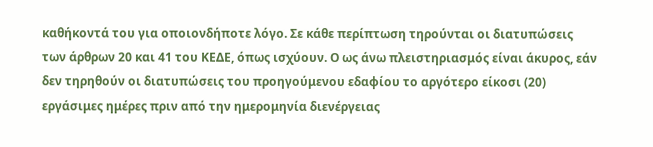καθήκοντά του για οποιονδήποτε λόγο. Σε κάθε περίπτωση τηρούνται οι διατυπώσεις των άρθρων 20 και 41 του ΚΕΔΕ, όπως ισχύουν. Ο ως άνω πλειστηριασμός είναι άκυρος, εάν δεν τηρηθούν οι διατυπώσεις του προηγούμενου εδαφίου το αργότερο είκοσι (20) εργάσιμες ημέρες πριν από την ημερομηνία διενέργειας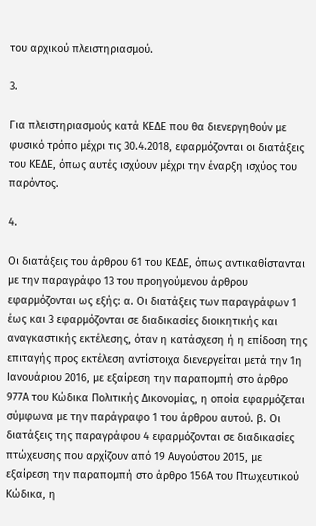του αρχικού πλειστηριασμού.

3.

Για πλειστηριασμούς κατά ΚΕΔΕ που θα διενεργηθούν με φυσικό τρόπο μέχρι τις 30.4.2018, εφαρμόζονται οι διατάξεις του ΚΕΔΕ, όπως αυτές ισχύουν μέχρι την έναρξη ισχύος του παρόντος.

4.

Οι διατάξεις του άρθρου 61 του ΚΕΔΕ, όπως αντικαθίστανται με την παραγράφο 13 του προηγούμενου άρθρου εφαρμόζονται ως εξής: α. Οι διατάξεις των παραγράφων 1 έως και 3 εφαρμόζονται σε διαδικασίες διοικητικής και αναγκαστικής εκτέλεσης, όταν η κατάσχεση ή η επίδοση της επιταγής προς εκτέλεση αντίστοιχα διενεργείται μετά την 1η Ιανουάριου 2016, με εξαίρεση την παραπομπή στο άρθρο 977Α του Κώδικα Πολιτικής Δικονομίας, η οποία εφαρμόζεται σύμφωνα με την παράγραφο 1 του άρθρου αυτού. β. Οι διατάξεις της παραγράφου 4 εφαρμόζονται σε διαδικασίες πτώχευσης που αρχίζουν από 19 Αυγούστου 2015, με εξαίρεση την παραπομπή στο άρθρο 156Α του Πτωχευτικού Κώδικα, η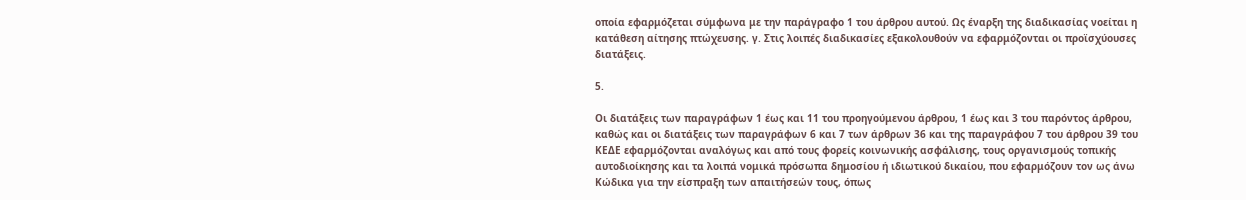οποία εφαρμόζεται σύμφωνα με την παράγραφο 1 του άρθρου αυτού. Ως έναρξη της διαδικασίας νοείται η κατάθεση αίτησης πτώχευσης. γ. Στις λοιπές διαδικασίες εξακολουθούν να εφαρμόζονται οι προϊσχύουσες διατάξεις.

5.

Οι διατάξεις των παραγράφων 1 έως και 11 του προηγούμενου άρθρου, 1 έως και 3 του παρόντος άρθρου, καθώς και οι διατάξεις των παραγράφων 6 και 7 των άρθρων 36 και της παραγράφου 7 του άρθρου 39 του ΚΕΔΕ εφαρμόζονται αναλόγως και από τους φορείς κοινωνικής ασφάλισης, τους οργανισμούς τοπικής αυτοδιοίκησης και τα λοιπά νομικά πρόσωπα δημοσίου ή ιδιωτικού δικαίου, που εφαρμόζουν τον ως άνω Κώδικα για την είσπραξη των απαιτήσεών τους, όπως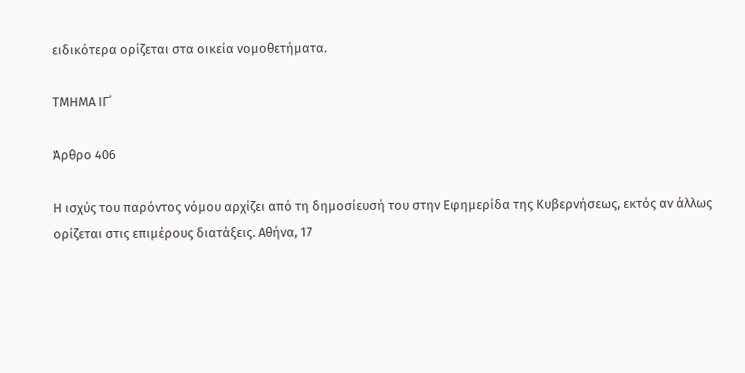ειδικότερα ορίζεται στα οικεία νομοθετήματα.

ΤΜΗΜΑ ΙΓ΄

Άρθρο 406

Η ισχύς του παρόντος νόμου αρχίζει από τη δημοσίευσή του στην Εφημερίδα της Κυβερνήσεως, εκτός αν άλλως ορίζεται στις επιμέρους διατάξεις. Αθήνα, 17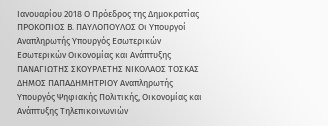Iανουαρίου 2018 Ο Πρόεδρος της Δημοκρατίας ΠΡΟΚΟΠΙΟΣ Β. ΠΑΥΛΟΠΟΥΛΟΣ Οι Υπουργοί Αναπληρωτής Υπουργός Εσωτερικών Εσωτερικών Οικονομίας και Ανάπτυξης ΠΑΝΑΓΙΩΤΗΣ ΣΚΟΥΡΛΕΤΗΣ ΝΙΚΟΛΑΟΣ ΤΟΣΚΑΣ ΔΗΜΟΣ ΠΑΠΑΔΗΜΗΤΡΙΟΥ Αναπληρωτής Υπουργός Ψηφιακής Πολιτικής, Οικονομίας και Ανάπτυξης Τηλεπικοινωνιών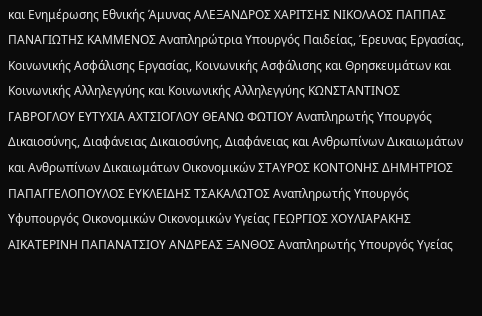και Ενημέρωσης Εθνικής Άμυνας ΑΛΕΞΑΝΔΡΟΣ ΧΑΡΙΤΣΗΣ ΝΙΚΟΛΑΟΣ ΠΑΠΠΑΣ ΠΑΝΑΓΙΩΤΗΣ ΚΑΜΜΕΝΟΣ Αναπληρώτρια Υπουργός Παιδείας, Έρευνας Εργασίας, Κοινωνικής Ασφάλισης Εργασίας, Κοινωνικής Ασφάλισης και Θρησκευμάτων και Κοινωνικής Αλληλεγγύης και Κοινωνικής Αλληλεγγύης ΚΩΝΣΤΑΝΤΙΝΟΣ ΓΑΒΡΟΓΛΟΥ ΕΥΤΥΧΙΑ ΑΧΤΣΙΟΓΛΟΥ ΘΕΑΝΩ ΦΩΤΙΟΥ Αναπληρωτής Υπουργός Δικαιοσύνης, Διαφάνειας Δικαιοσύνης, Διαφάνειας και Ανθρωπίνων Δικαιωμάτων και Ανθρωπίνων Δικαιωμάτων Οικονομικών ΣΤΑΥΡΟΣ ΚΟΝΤΟΝΗΣ ΔΗΜΗΤΡΙΟΣ ΠΑΠΑΓΓΕΛΟΠΟΥΛΟΣ ΕΥΚΛΕΙΔΗΣ ΤΣΑΚΑΛΩΤΟΣ Αναπληρωτής Υπουργός Υφυπουργός Οικονομικών Οικονομικών Υγείας ΓΕΩΡΓΙΟΣ ΧΟΥΛΙΑΡΑΚΗΣ ΑΙΚΑΤΕΡΙΝΗ ΠΑΠΑΝΑΤΣΙΟΥ ΑΝΔΡΕΑΣ ΞΑΝΘΟΣ Αναπληρωτής Υπουργός Υγείας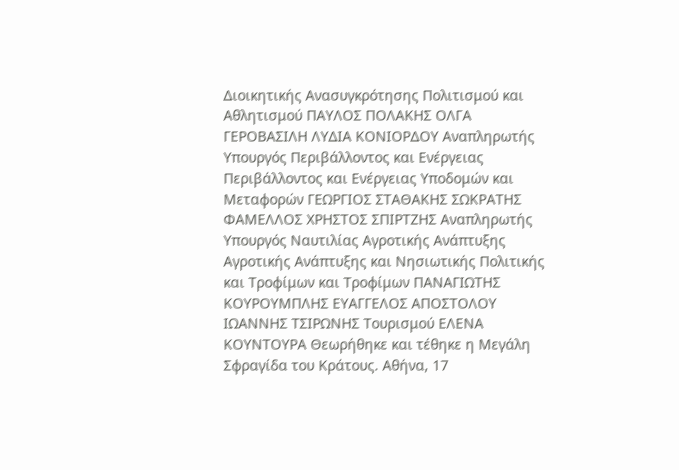Διοικητικής Ανασυγκρότησης Πολιτισμού και Αθλητισμού ΠΑΥΛΟΣ ΠΟΛΑΚΗΣ ΟΛΓΑ ΓΕΡΟΒΑΣΙΛΗ ΛΥΔΙΑ ΚΟΝΙΟΡΔΟΥ Αναπληρωτής Υπουργός Περιβάλλοντος και Ενέργειας Περιβάλλοντος και Ενέργειας Υποδομών και Μεταφορών ΓΕΩΡΓΙΟΣ ΣΤΑΘΑΚΗΣ ΣΩΚΡΑΤΗΣ ΦΑΜΕΛΛΟΣ ΧΡΗΣΤΟΣ ΣΠΙΡΤΖΗΣ Αναπληρωτής Υπουργός Ναυτιλίας Αγροτικής Ανάπτυξης Αγροτικής Ανάπτυξης και Νησιωτικής Πολιτικής και Τροφίμων και Τροφίμων ΠΑΝΑΓΙΩΤΗΣ ΚΟΥΡΟΥΜΠΛΗΣ ΕΥΑΓΓΕΛΟΣ ΑΠΟΣΤΟΛΟΥ ΙΩΑΝΝΗΣ ΤΣΙΡΩΝΗΣ Τουρισμού ΕΛΕΝΑ ΚΟΥΝΤΟΥΡΑ Θεωρήθηκε και τέθηκε η Μεγάλη Σφραγίδα του Κράτους. Αθήνα, 17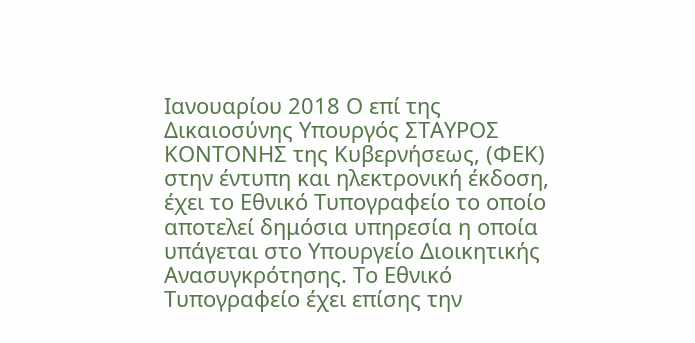Ιανουαρίου 2018 Ο επί της Δικαιοσύνης Υπουργός ΣΤΑΥΡΟΣ ΚΟΝΤΟΝΗΣ της Κυβερνήσεως, (ΦΕΚ) στην έντυπη και ηλεκτρονική έκδοση, έχει το Εθνικό Tυπογραφείο το οποίο αποτελεί δημόσια υπηρεσία η οποία υπάγεται στο Υπουργείο Διοικητικής Ανασυγκρότησης. Το Εθνικό Τυπογραφείο έχει επίσης την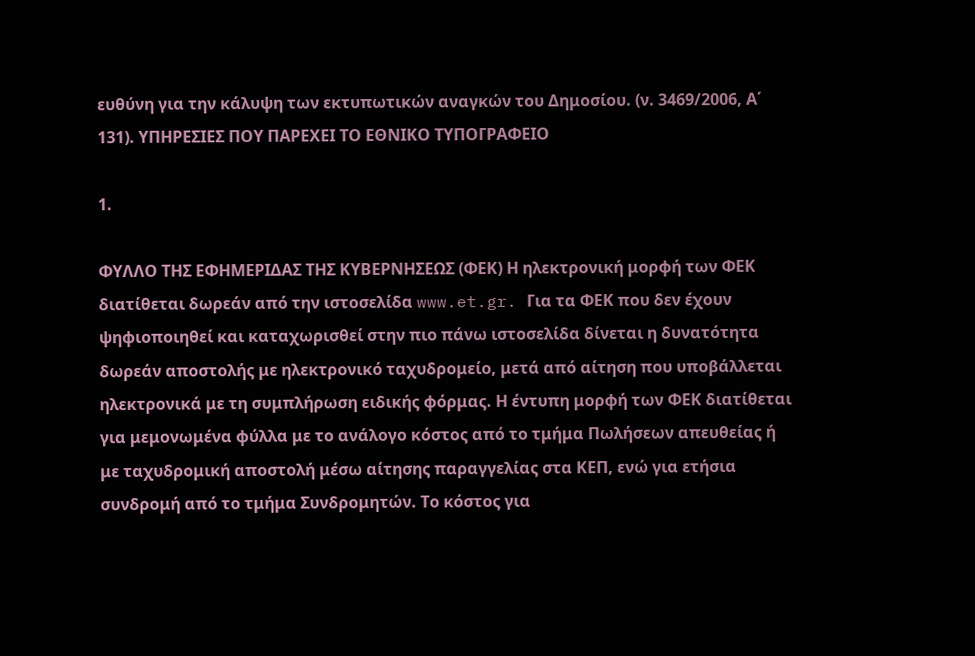ευθύνη για την κάλυψη των εκτυπωτικών αναγκών του Δημοσίου. (ν. 3469/2006, Α΄ 131). ΥΠΗΡΕΣΙΕΣ ΠΟΥ ΠΑΡΕΧΕΙ ΤΟ ΕΘΝΙΚΟ ΤΥΠΟΓΡΑΦΕΙΟ

1.

ΦΥΛΛΟ ΤΗΣ ΕΦΗΜΕΡΙΔΑΣ ΤΗΣ ΚΥΒΕΡΝΗΣΕΩΣ (ΦΕΚ) Η ηλεκτρονική μορφή των ΦΕΚ διατίθεται δωρεάν από την ιστοσελίδα www.et.gr. Για τα ΦΕΚ που δεν έχουν ψηφιοποιηθεί και καταχωρισθεί στην πιο πάνω ιστοσελίδα δίνεται η δυνατότητα δωρεάν αποστολής με ηλεκτρονικό ταχυδρομείο, μετά από αίτηση που υποβάλλεται ηλεκτρονικά με τη συμπλήρωση ειδικής φόρμας. Η έντυπη μορφή των ΦΕΚ διατίθεται για μεμονωμένα φύλλα με το ανάλογο κόστος από το τμήμα Πωλήσεων απευθείας ή με ταχυδρομική αποστολή μέσω αίτησης παραγγελίας στα ΚΕΠ, ενώ για ετήσια συνδρομή από το τμήμα Συνδρομητών. Tο κόστος για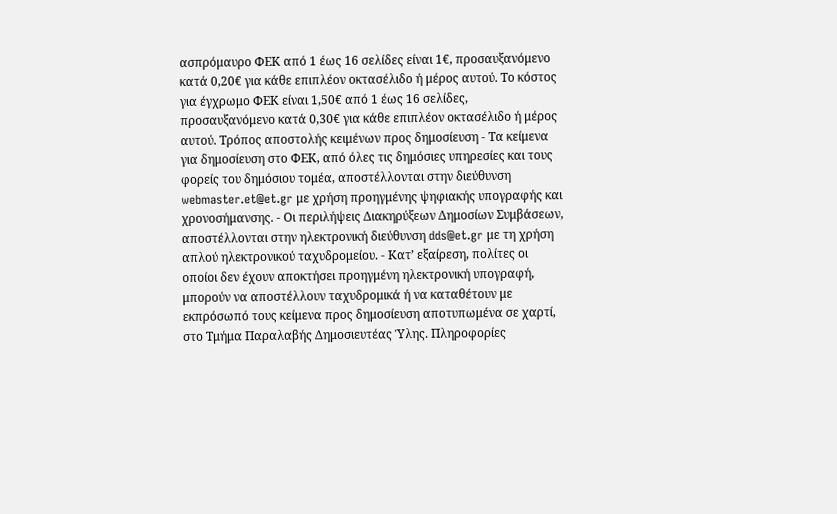ασπρόμαυρο ΦΕΚ από 1 έως 16 σελίδες είναι 1€, προσαυξανόμενο κατά 0,20€ για κάθε επιπλέον οκτασέλιδο ή μέρος αυτού. Το κόστος για έγχρωμο ΦΕΚ είναι 1,50€ από 1 έως 16 σελίδες, προσαυξανόμενο κατά 0,30€ για κάθε επιπλέον οκτασέλιδο ή μέρος αυτού. Τρόπος αποστολής κειμένων προς δημοσίευση - Τα κείμενα για δημοσίευση στο ΦΕΚ, από όλες τις δημόσιες υπηρεσίες και τους φορείς του δημόσιου τομέα, αποστέλλονται στην διεύθυνση webmaster.et@et.gr με χρήση προηγμένης ψηφιακής υπογραφής και χρονοσήμανσης. - Οι περιλήψεις Διακηρύξεων Δημοσίων Συμβάσεων, αποστέλλονται στην ηλεκτρονική διεύθυνση dds@et.gr με τη χρήση απλού ηλεκτρονικού ταχυδρομείου. - Κατ’ εξαίρεση, πολίτες οι οποίοι δεν έχουν αποκτήσει προηγμένη ηλεκτρονική υπογραφή, μπορούν να αποστέλλουν ταχυδρομικά ή να καταθέτουν με εκπρόσωπό τους κείμενα προς δημοσίευση αποτυπωμένα σε χαρτί, στο Τμήμα Παραλαβής Δημοσιευτέας Ύλης. Πληροφορίες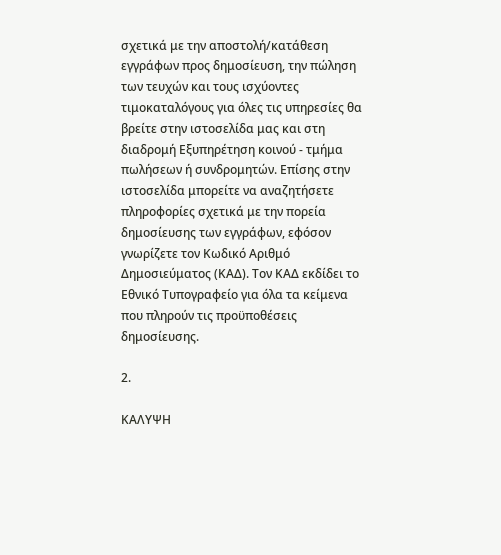σχετικά με την αποστολή/κατάθεση εγγράφων προς δημοσίευση, την πώληση των τευχών και τους ισχύοντες τιμοκαταλόγους για όλες τις υπηρεσίες θα βρείτε στην ιστοσελίδα μας και στη διαδρομή Εξυπηρέτηση κοινού - τμήμα πωλήσεων ή συνδρομητών. Επίσης στην ιστοσελίδα μπορείτε να αναζητήσετε πληροφορίες σχετικά με την πορεία δημοσίευσης των εγγράφων, εφόσον γνωρίζετε τον Κωδικό Αριθμό Δημοσιεύματος (ΚΑΔ). Τον ΚΑΔ εκδίδει το Εθνικό Tυπογραφείο για όλα τα κείμενα που πληρούν τις προϋποθέσεις δημοσίευσης.

2.

ΚΑΛΥΨΗ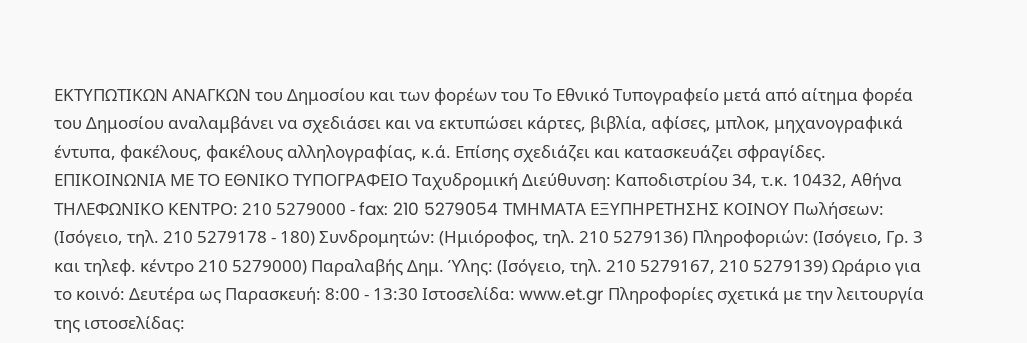ΕΚΤΥΠΩΤΙΚΩΝ ΑΝΑΓΚΩΝ του Δημοσίου και των φορέων του Το Εθνικό Τυπογραφείο μετά από αίτημα φορέα του Δημοσίου αναλαμβάνει να σχεδιάσει και να εκτυπώσει κάρτες, βιβλία, αφίσες, μπλοκ, μηχανογραφικά έντυπα, φακέλους, φακέλους αλληλογραφίας, κ.ά. Επίσης σχεδιάζει και κατασκευάζει σφραγίδες. EΠΙΚΟΙΝΩΝΙΑ ΜΕ ΤΟ ΕΘΝΙΚΟ ΤΥΠΟΓΡΑΦΕΙΟ Ταχυδρομική Διεύθυνση: Καποδιστρίου 34, τ.κ. 10432, Αθήνα ΤΗΛΕΦΩΝΙΚΟ ΚΕΝΤΡΟ: 210 5279000 - fax: 210 5279054 ΤΜΗΜΑΤΑ ΕΞΥΠΗΡΕΤΗΣΗΣ ΚΟΙΝΟΥ Πωλήσεων: (Ισόγειο, τηλ. 210 5279178 - 180) Συνδρομητών: (Ημιόροφος, τηλ. 210 5279136) Πληροφοριών: (Ισόγειο, Γρ. 3 και τηλεφ. κέντρο 210 5279000) Παραλαβής Δημ. Ύλης: (Ισόγειο, τηλ. 210 5279167, 210 5279139) Ωράριο για το κοινό: Δευτέρα ως Παρασκευή: 8:00 - 13:30 Ιστοσελίδα: www.et.gr Πληροφορίες σχετικά με την λειτουργία της ιστοσελίδας: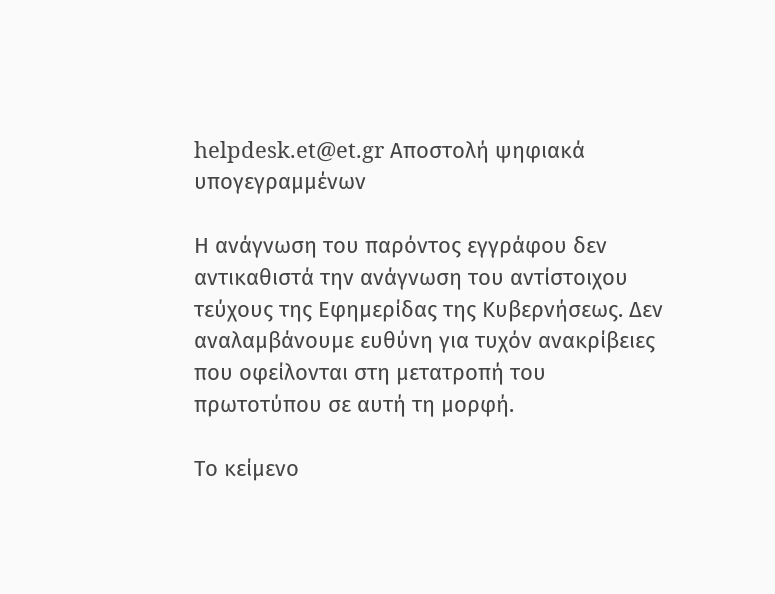helpdesk.et@et.gr Αποστολή ψηφιακά υπογεγραμμένων

Η ανάγνωση του παρόντος εγγράφου δεν αντικαθιστά την ανάγνωση του αντίστοιχου τεύχους της Εφημερίδας της Κυβερνήσεως. Δεν αναλαμβάνουμε ευθύνη για τυχόν ανακρίβειες που οφείλονται στη μετατροπή του πρωτοτύπου σε αυτή τη μορφή.

Το κείμενο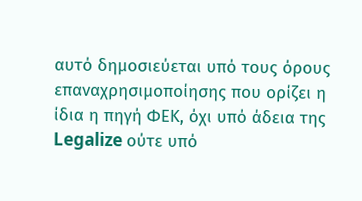αυτό δημοσιεύεται υπό τους όρους επαναχρησιμοποίησης που ορίζει η ίδια η πηγή ΦΕΚ, όχι υπό άδεια της Legalize ούτε υπό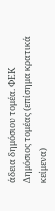άδεια δημόσιου τομέα. ΦΕΚ
Δημόσιος τομέας (επίσημα κρατικά κείμενα)